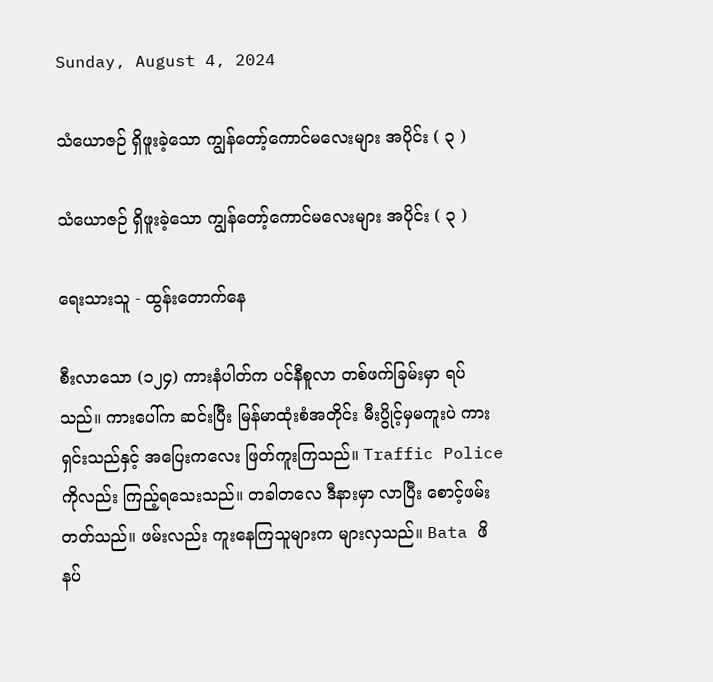Sunday, August 4, 2024

သံယောဇဉ် ရှိဖူးခဲ့သော ကျွန်တော့်ကောင်မလေးများ အပိုင်း ( ၃ )

သံယောဇဉ် ရှိဖူးခဲ့သော ကျွန်တော့်ကောင်မလေးများ အပိုင်း ( ၃ )

ရေးသားသူ - ထွန်းတောက်နေ

စီးလာသော (၁၂၄) ကားနံပါတ်က ပင်နီစူလာ တစ်ဖက်ခြမ်းမှာ ရပ်သည်။ ကားပေါ်က ဆင်းပြီး မြန်မာထုံးစံအတိုင်း မီးပွိုင့်မှမကူးပဲ ကားရှင်းသည်နှင့် အပြေးကလေး ဖြတ်ကူးကြသည်။ Traffic Police ကိုလည်း ကြည့်ရသေးသည်။ တခါတလေ ဒီနားမှာ လာပြီး စောင့်ဖမ်းတတ်သည်။ ဖမ်းလည်း ကူးနေကြသူများက များလှသည်။ Bata ဖိနပ်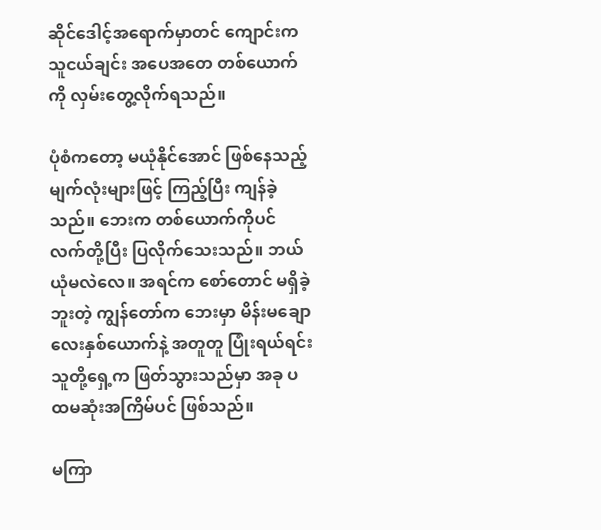ဆိုင်ဒေါင့်အရောက်မှာတင် ကျောင်းက သူငယ်ချင်း အပေအတေ တစ်ယောက်ကို လှမ်းတွေ့လိုက်ရသည်။

ပုံစံကတော့ မယုံနိုင်အောင် ဖြစ်နေသည့် မျက်လုံးများဖြင့် ကြည့်ပြီး ကျန်ခဲ့သည်။ ဘေးက တစ်ယောက်ကိုပင် လက်တို့ပြီး ပြလိုက်သေးသည်။ ဘယ်ယုံမလဲလေ။ အရင်က စော်တောင် မရှိခဲ့ဘူးတဲ့ ကျွန်တော်က ဘေးမှာ မိန်းမချောလေးနှစ်ယောက်နဲ့ အတူတူ ပြုံးရယ်ရင်း သူတို့ရှေ့က ဖြတ်သွားသည်မှာ အခု ပထမဆုံးအကြိမ်ပင် ဖြစ်သည်။

မကြာ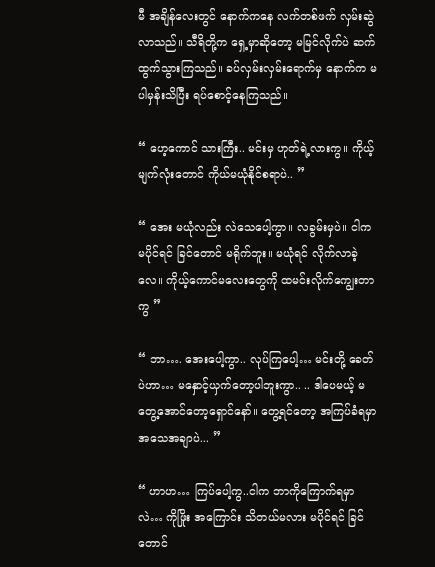မီ အချိန်လေးတွင် နောက်ကနေ လက်တစ်ဖက် လှမ်းဆွဲလာသည်။ သီရိတို့က ရှေ့မှာဆိုတော့ မမြင်လိုက်ပဲ ဆက်ထွက်သွားကြသည်။ ခပ်လှမ်းလှမ်းရောက်မှ နောက်က မပါမှန်းသိပြီး ရပ်စောင့်နေကြသည်။

“ ဟေ့ကောင် သားကြီး.. မင်းမှ ဟုတ်ရဲ့လားကွ။ ကိုယ့်မျက်လုံးတောင် ကိုယ်မယုံနိုင်စရာပဲ.. ”

“ အေး မယုံလည်း လဲသေပေါ့ကွာ။ လခွမ်းမှပဲ။ ငါက မပိုင်ရင် ခြင်တောင် မရိုက်ဘူး။ မယုံရင် လိုက်လာခဲ့လေ။ ကိုယ့်ကောင်မလေးတွေကို ထမင်းလိုက်ကျွေးတာကွ ”

“ ဘာ…. အေးပေါ့ကွာ.. လုပ်ကြပေါ့… မင်းတို့ ခေတ်ပဲဟာ… မနှောင့်ယှက်တော့ပါဘူးကွာ.. .. ဒါပေမယ့် မတွေ့အောင်တော့ရှောင်နော်။ တွေ့ရင်တော့ အကြပ်ခံရမှာ အသေအချာပဲ... ”

“ ဟာဟ… ကြပ်ပေါ့ကွ..ငါက ဘာကိုကြောက်ရမှာလဲ… ကိုဖြိုး အကြောင်း သိတယ်မလား မပိုင်ရင် ခြင်တောင်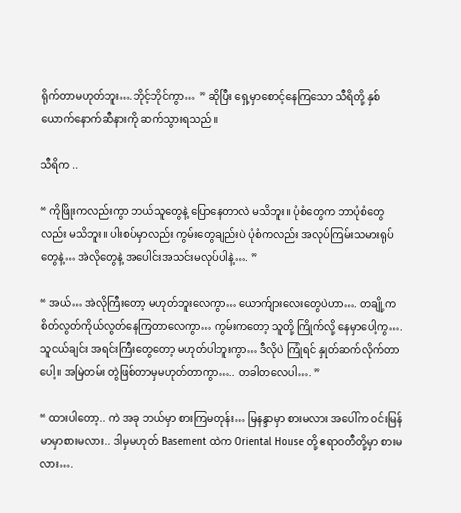ရိုက်တာမဟုတ်ဘူး….ဘိုင့်ဘိုင်ကွာ…  ” ဆိုပြီး ရှေ့မှာစောင့်နေကြသော သီရိတို့ နှစ်ယောက်နောက်ဆီနားကို ဆက်သွားရသည်။

သီရိက ..

“ ကိုဖြိုးကလည်းကွာ ဘယ်သူတွေနဲ့ ပြောနေတာလဲ မသိဘူး။ ပုံစံတွေက ဘာပုံစံတွေလည်း မသိဘူး။ ပါးစပ်မှာလည်း ကွမ်းတွေချည်းပဲ ပုံစံကလည်း အလုပ်ကြမ်းသမားရုပ်တွေနဲ့… အဲလိုတွေနဲ့ အပေါင်းအသင်းမလုပ်ပါနဲ့…. ”

“ အယ်… အဲလိုကြီးတော့ မဟုတ်ဘူးလေကွာ… ယောက်ျားလေးတွေပဲဟာ…. တချို့က စိတ်လွတ်ကိုယ်လွတ်နေကြတာလေကွာ… ကွမ်းကတော့ သူတို့ ကြိုက်လို့ နေမှာပေါ့ကွ…. သူငယ်ချင်း အရင်းကြီးတွေတော့ မဟုတ်ပါဘူးကွာ… ဒီလိုပဲ ကြုံရင် နှုတ်ဆက်လိုက်တာပေါ့။ အမြဲတမ်း တွဲဖြစ်တာမှမဟုတ်တာကွာ….. တခါတလေပါ…. ”

“ ထားပါတော့.. ကဲ အခု ဘယ်မှာ စားကြမတုန်း… မြနန္ဒာမှာ စားမလား အပေါ်က ဝင်းမြန်မာမှာစားမလား.. ဒါမှမဟုတ် Basement ထဲက Oriental House တို့ ဧရာဝတီတို့မှာ စားမလား….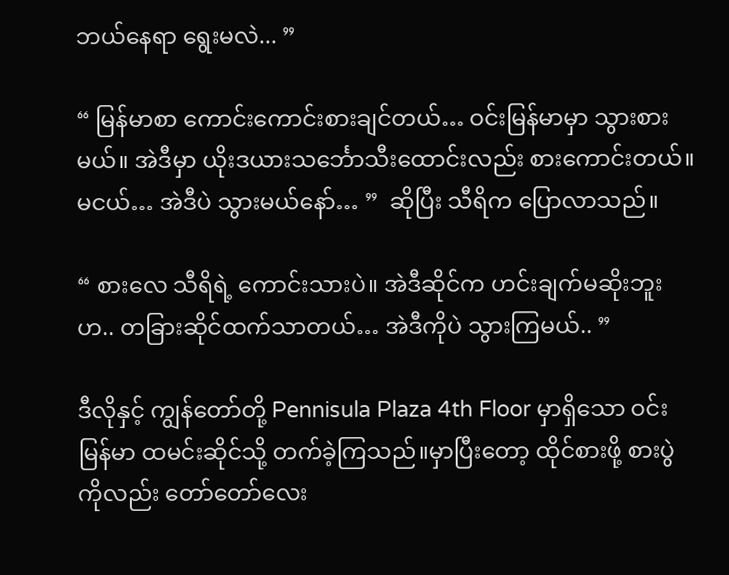ဘယ်နေရာ ရွေးမလဲ... ”

“ မြန်မာစာ ကောင်းကောင်းစားချင်တယ်… ဝင်းမြန်မာမှာ သွားစားမယ်။ အဲဒီမှာ ယိုးဒယားသင်္ဘောသီးထောင်းလည်း စားကောင်းတယ်။ မငယ်… အဲဒီပဲ သွားမယ်နော်… ”  ဆိုပြီး သီရိက ပြောလာသည်။

“ စားလေ သီရိရဲ့ ကောင်းသားပဲ။ အဲဒီဆိုင်က ဟင်းချက်မဆိုးဘူးဟ.. တခြားဆိုင်ထက်သာတယ်… အဲဒီကိုပဲ သွားကြမယ်.. ”

ဒီလိုနှင့် ကျွန်တော်တို့ Pennisula Plaza 4th Floor မှာရှိသော ဝင်းမြန်မာ ထမင်းဆိုင်သို့ တက်ခဲ့ကြသည်။မှာပြီးတော့ ထိုင်စားဖို့ စားပွဲကိုလည်း တော်တော်လေး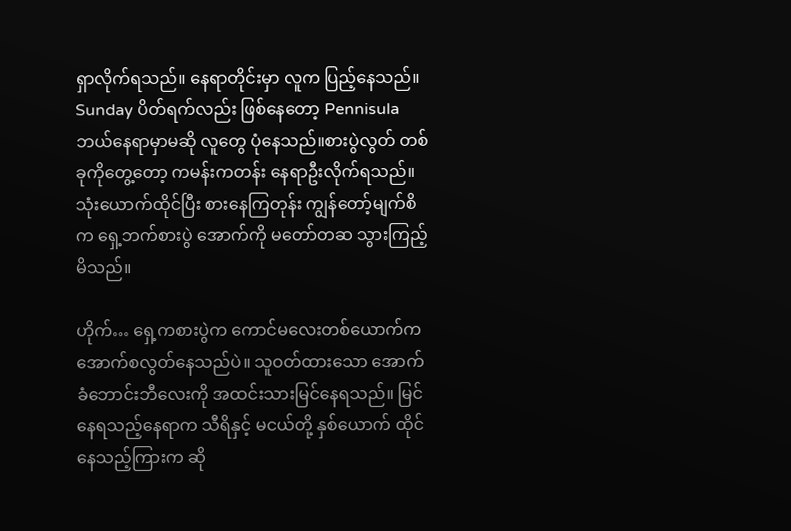ရှာလိုက်ရသည်။ နေရာတိုင်းမှာ လူက ပြည့်နေသည်။ Sunday ပိတ်ရက်လည်း ဖြစ်နေတော့ Pennisula ဘယ်နေရာမှာမဆို လူတွေ ပုံနေသည်။စားပွဲလွတ် တစ်ခုကိုတွေ့တော့ ကမန်းကတန်း နေရာဦးလိုက်ရသည်။ သုံးယောက်ထိုင်ပြီး စားနေကြတုန်း ကျွန်တော့်မျက်စိက ရှေ့ဘက်စားပွဲ အောက်ကို မတော်တဆ သွားကြည့်မိသည်။

ဟိုက်… ရှေ့ကစားပွဲက ကောင်မလေးတစ်ယောက်က အောက်စလွတ်နေသည်ပဲ။ သူဝတ်ထားသော အောက်ခံဘောင်းဘီလေးကို အထင်းသားမြင်နေရသည်။ မြင်နေရသည့်နေရာက သီရိနှင့် မငယ်တို့ နှစ်ယောက် ထိုင်နေသည့်ကြားက ဆို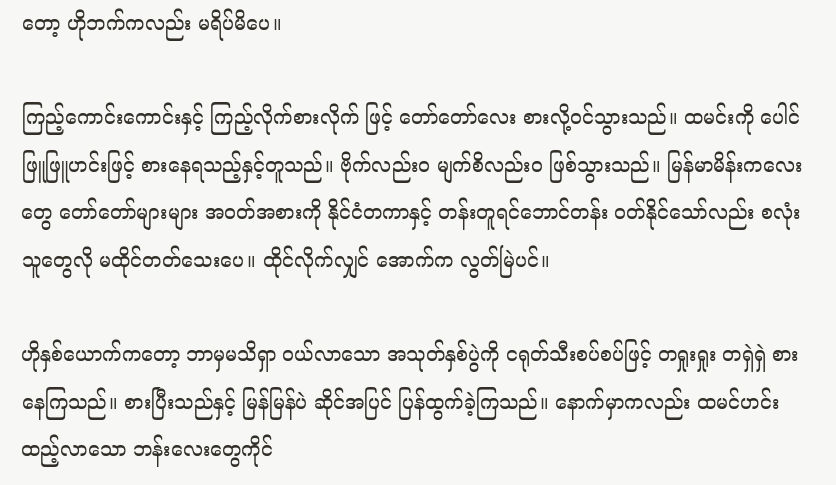တော့ ဟိုဘက်ကလည်း မရိပ်မိပေ။

ကြည့်ကောင်းကောင်းနှင့် ကြည့်လိုက်စားလိုက် ဖြင့် တော်တော်လေး စားလို့ဝင်သွားသည်။ ထမင်းကို ပေါင်ဖြူဖြူဟင်းဖြင့် စားနေရသည့်နှင့်တူသည်။ ဗိုက်လည်း၀ မျက်စိလည်း၀ ဖြစ်သွားသည်။ မြန်မာမိန်းကလေးတွေ တော်တော်များများ အဝတ်အစားကို နိုင်ငံတကာနှင့် တန်းတူရင်ဘောင်တန်း ဝတ်နိုင်သော်လည်း စလုံးသူတွေလို မထိုင်တတ်သေးပေ။ ထိုင်လိုက်လျှင် အောက်က လွတ်မြဲပင်။

ဟိုနှစ်ယောက်ကတော့ ဘာမှမသိရှာ ဝယ်လာသော အသုတ်နှစ်ပွဲကို ငရုတ်သီးစပ်စပ်ဖြင့် တရှုးရှုး တရှဲရှဲ စားနေကြသည်။ စားပြီးသည်နှင့် မြန်မြန်ပဲ ဆိုင်အပြင် ပြန်ထွက်ခဲ့ကြသည်။ နောက်မှာကလည်း ထမင်ဟင်းထည့်လာသော ဘန်းလေးတွေကိုင်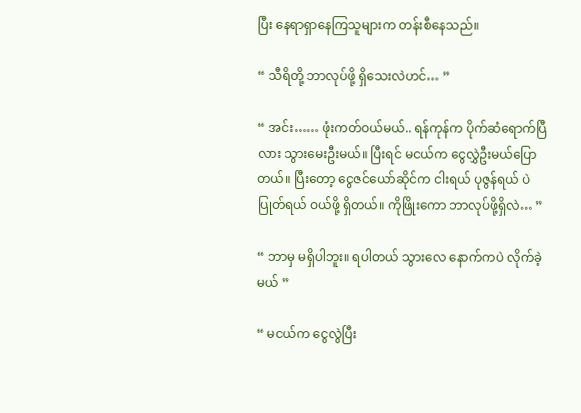ပြီး နေရာရှာနေကြသူများက တန်းစီနေသည်။

“ သီရိတို့ ဘာလုပ်ဖို့ ရှိသေးလဲဟင်… ”

“ အင်း…… ဖုံးကတ်ဝယ်မယ်.. ရန်ကုန်က ပိုက်ဆံရောက်ပြီလား သွားမေးဦးမယ်။ ပြီးရင် မငယ်က ငွေလွှဲဦးမယ်ပြောတယ်။ ပြီးတော့ ငွေဇင်ယော်ဆိုင်က ငါးရယ် ပုဇွန်ရယ် ပဲပြုတ်ရယ် ဝယ်ဖို့ ရှိတယ်။ ကိုဖြိုးကော ဘာလုပ်ဖို့ရှိလဲ… ”

“ ဘာမှ မရှိပါဘူး။ ရပါတယ် သွားလေ နောက်ကပဲ လိုက်ခဲ့မယ် ”

“ မငယ်က ငွေလွဲပြီး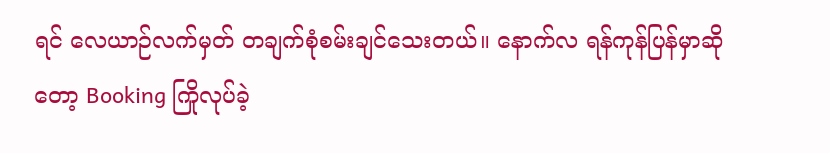ရင် လေယာဉ်လက်မှတ် တချက်စုံစမ်းချင်သေးတယ်။ နောက်လ ရန်ကုန်ပြန်မှာဆိုတော့ Booking ကြိုလုပ်ခဲ့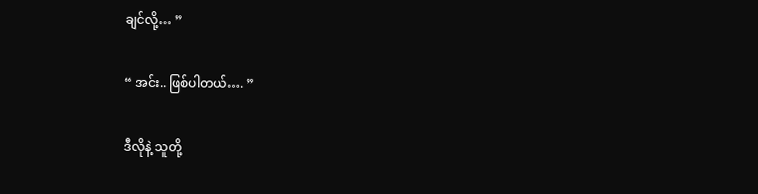ချင်လို့… ”

“ အင်း.. ဖြစ်ပါတယ်…. ”

ဒီလိုနဲ့ သူတို့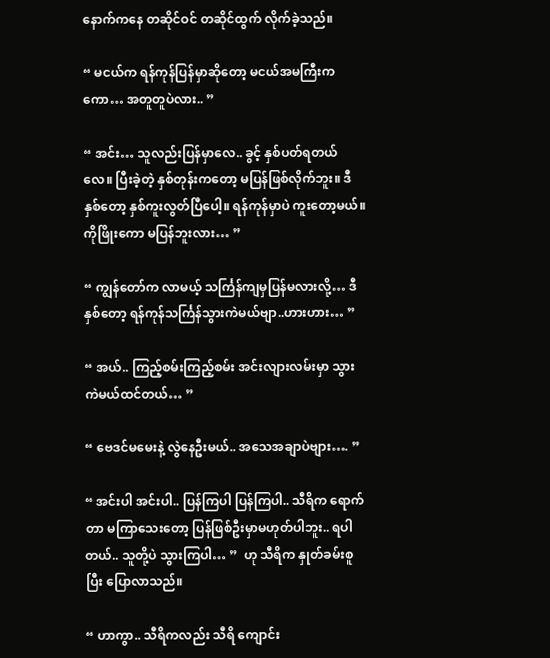နောက်ကနေ တဆိုင်ဝင် တဆိုင်ထွက် လိုက်ခဲ့သည်။

“ မငယ်က ရန်ကုန်ပြန်မှာဆိုတော့ မငယ်အမကြီးကကော… အတူတူပဲလား.. ”

“ အင်း… သူလည်းပြန်မှာလေ.. ခွင့် နှစ်ပတ်ရတယ်လေ။ ပြီးခဲ့တဲ့ နှစ်တုန်းကတော့ မပြန်ဖြစ်လိုက်ဘူး။ ဒီနှစ်တော့ နှစ်ကူးလွတ်ပြီပေါ့။ ရန်ကုန်မှာပဲ ကူးတော့မယ်။ ကိုဖြိုးကော မပြန်ဘူးလား… ”

“ ကျွန်တော်က လာမယ့် သင်္ကြန်ကျမှပြန်မလားလို့… ဒီနှစ်တော့ ရန်ကုန်သင်္ကြန်သွားကဲမယ်ဗျာ..ဟားဟား… ”

“ အယ်.. ကြည့်စမ်းကြည့်စမ်း အင်းလျားလမ်းမှာ သွားကဲမယ်ထင်တယ်… ”

“ ဗေဒင်မမေးနဲ့ လွဲနေဦးမယ်.. အသေအချာပဲဗျား…. ”

“ အင်းပါ အင်းပါ.. ပြန်ကြပါ ပြန်ကြပါ.. သီရိက ရောက်တာ မကြာသေးတော့ ပြန်ဖြစ်ဦးမှာမဟုတ်ပါဘူး.. ရပါတယ်.. သူတို့ပဲ သွားကြပါ… ”  ဟု သီရိက နှုတ်ခမ်းစူပြီး ပြောလာသည်။

“ ဟာကွာ.. သီရိကလည်း သီရိ ကျောင်း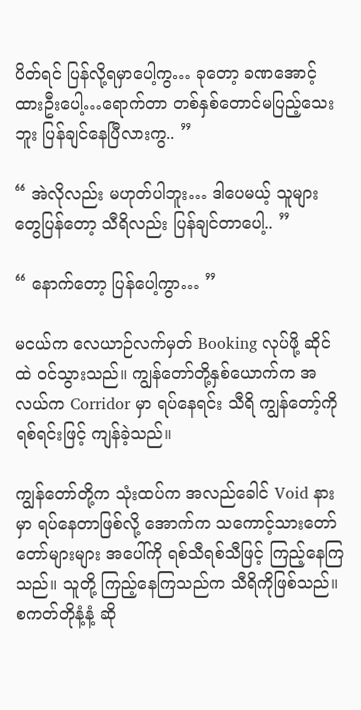ပိတ်ရင် ပြန်လို့ရမှာပေါ့ကွ… ခုတော့ ခဏအောင့်ထားဦးပေါ့…ရောက်တာ တစ်နှစ်တောင်မပြည့်သေးဘူး ပြန်ချင်နေပြီလားကွ.. ”

“ အဲလိုလည်း မဟုတ်ပါဘူး… ဒါပေမယ့် သူများတွေပြန်တော့ သီရိလည်း ပြန်ချင်တာပေါ့.. ”

“ နောက်တော့ ပြန်ပေါ့ကွာ… ”

မငယ်က လေယာဉ်လက်မှတ် Booking လုပ်ဖို့ ဆိုင်ထဲ ဝင်သွားသည်။ ကျွန်တော်တို့နှစ်ယောက်က အလယ်က Corridor မှာ ရပ်နေရင်း သီရိ ကျွန်တော့်ကို ရစ်ရင်းဖြင့် ကျန်ခဲ့သည်။

ကျွန်တော်တို့က သုံးထပ်က အလည်ခေါင် Void နားမှာ ရပ်နေတာဖြစ်လို့ အောက်က သကောင့်သားတော်တော်များများ အပေါ်ကို ရစ်သီရစ်သီဖြင့် ကြည့်နေကြသည်။ သူတို့ ကြည့်နေကြသည်က သီရိကိုဖြစ်သည်။ စကတ်တိုနံ့နံ့ ဆို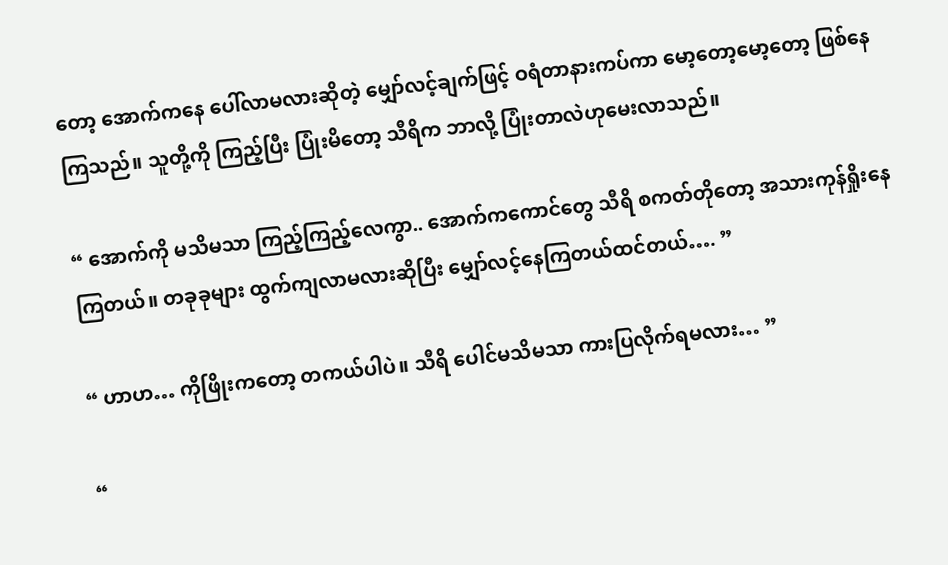တော့ အောက်ကနေ ပေါ်လာမလားဆိုတဲ့ မျှော်လင့်ချက်ဖြင့် ဝရံတာနားကပ်ကာ မော့တော့မော့တော့ ဖြစ်နေကြသည်။ သူတို့ကို ကြည့်ပြီး ပြုံးမိတော့ သီရိက ဘာလို့ ပြုံးတာလဲဟုမေးလာသည်။

“ အောက်ကို မသိမသာ ကြည့်ကြည့်လေကွာ.. အောက်ကကောင်တွေ သီရိ စကတ်တိုတော့ အသားကုန်ရှိုးနေကြတယ်။ တခုခုများ ထွက်ကျလာမလားဆိုပြီး မျှော်လင့်နေကြတယ်ထင်တယ်…. ”

“ ဟာဟ… ကိုဖြိုးကတော့ တကယ်ပါပဲ။ သီရိ ပေါင်မသိမသာ ကားပြလိုက်ရမလား… ”

“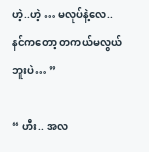ဟဲ့..ဟဲ့ … မလုပ်နဲ့လေ.. နင်ကတော့ တကယ်မလွယ်ဘူးပဲ… ”

“ ဟီး.. အလ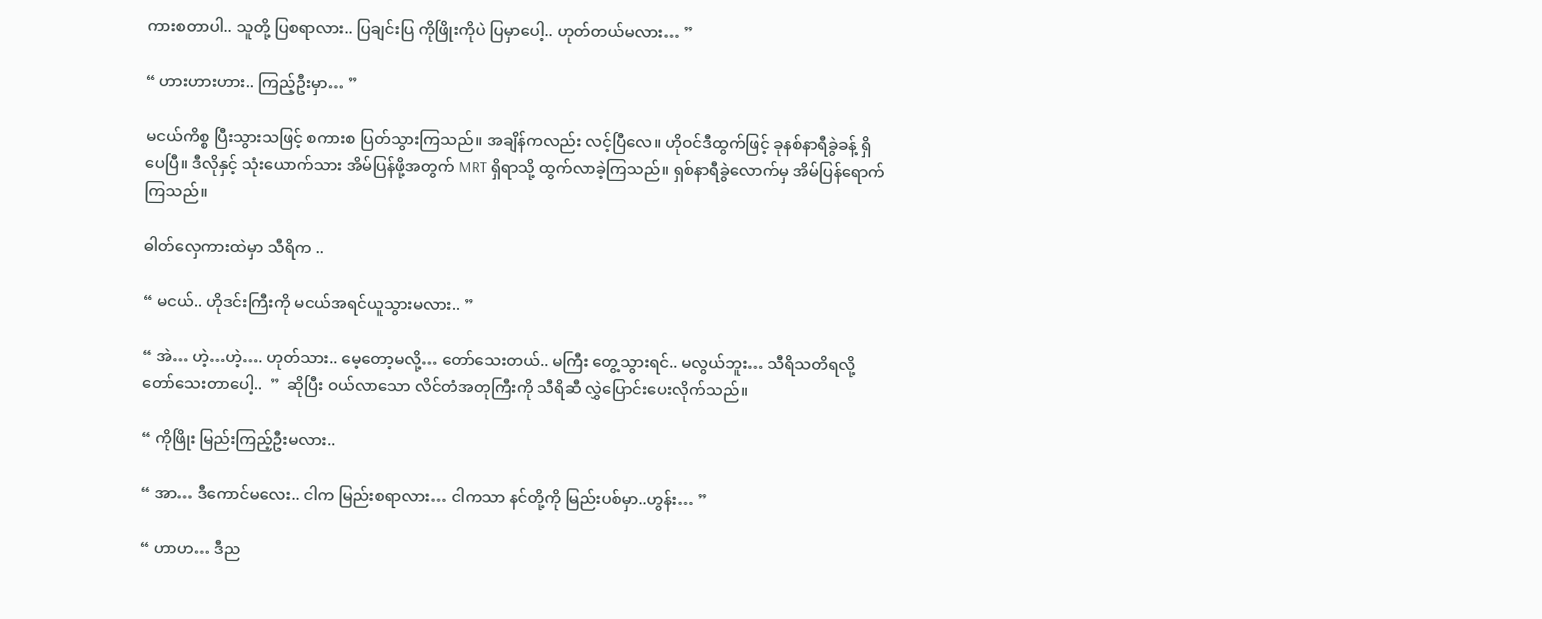ကားစတာပါ.. သူတို့ ပြစရာလား.. ပြချင်းပြ ကိုဖြိုးကိုပဲ ပြမှာပေါ့.. ဟုတ်တယ်မလား… ”

“ ဟားဟားဟား.. ကြည့်ဦးမှာ… ”

မငယ်ကိစ္စ ပြီးသွားသဖြင့် စကားစ ပြတ်သွားကြသည်။ အချိန်ကလည်း လင့်ပြီလေ။ ဟိုဝင်ဒီထွက်ဖြင့် ခုနစ်နာရီခွဲခန့် ရှိပေပြီ။ ဒီလိုနှင့် သုံးယောက်သား အိမ်ပြန်ဖို့အတွက် MRT ရှိရာသို့ ထွက်လာခဲ့ကြသည်။ ရှစ်နာရီခွဲလောက်မှ အိမ်ပြန်ရောက်ကြသည်။

ဓါတ်လှေကားထဲမှာ သီရိက ..

“ မငယ်.. ဟိုဒင်းကြီးကို မငယ်အရင်ယူသွားမလား.. ”

“ အဲ… ဟဲ့…ဟဲ့…. ဟုတ်သား.. မေ့တော့မလို့… တော်သေးတယ်.. မကြီး တွေ့သွားရင်.. မလွယ်ဘူး… သီရိသတိရလို့ တော်သေးတာပေါ့..  ”  ဆိုပြီး ဝယ်လာသော လိင်တံအတုကြီးကို သီရိဆီ လွှဲပြောင်းပေးလိုက်သည်။

“ ကိုဖြိုး မြည်းကြည့်ဦးမလား..

“ အာ… ဒီကောင်မလေး.. ငါက မြည်းစရာလား… ငါကသာ နင်တို့ကို မြည်းပစ်မှာ..ဟွန်း… ”

“ ဟာဟ… ဒီည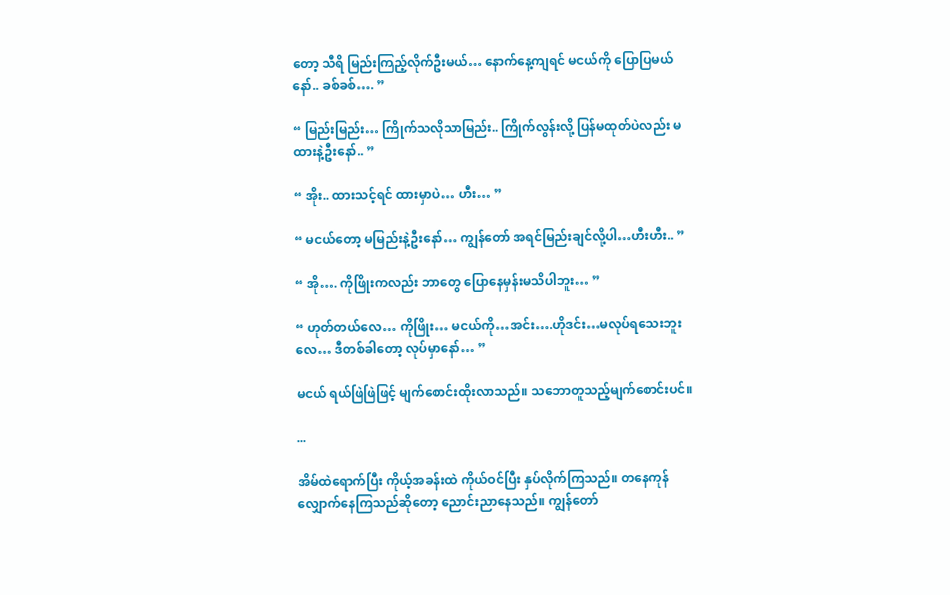တော့ သီရိ မြည်းကြည့်လိုက်ဦးမယ်… နောက်နေ့ကျရင် မငယ်ကို ပြောပြမယ်နော်.. ခစ်ခစ်…. ”

“ မြည်းမြည်း… ကြိုက်သလိုသာမြည်း.. ကြိုက်လွန်းလို့ ပြန်မထုတ်ပဲလည်း မထားနဲ့ဦးနော်.. ”

“ အိုး.. ထားသင့်ရင် ထားမှာပဲ… ဟီး… ”

“ မငယ်တော့ မမြည်းနဲ့ဦးနော်… ကျွန်တော် အရင်မြည်းချင်လို့ပါ…ဟီးဟီး.. ”

“ အို…. ကိုဖြိုးကလည်း ဘာတွေ ပြောနေမှန်းမသိပါဘူး… ”

“ ဟုတ်တယ်လေ… ကိုဖြိုး… မငယ်ကို…အင်း….ဟိုဒင်း…မလုပ်ရသေးဘူးလေ… ဒီတစ်ခါတော့ လုပ်မှာနော်… ”

မငယ် ရယ်ဖြဲဖြဲဖြင့် မျက်စောင်းထိုးလာသည်။ သဘောတူသည့်မျက်စောင်းပင်။

...

အိမ်ထဲရောက်ပြီး ကိုယ့်အခန်းထဲ ကိုယ်ဝင်ပြီး နှပ်လိုက်ကြသည်။ တနေကုန်လျှောက်နေကြသည်ဆိုတော့ ညောင်းညာနေသည်။ ကျွန်တော်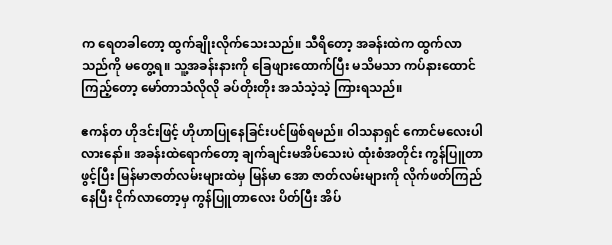က ရေတခါတော့ ထွက်ချိုးလိုက်သေးသည်။ သီရိတော့ အခန်းထဲက ထွက်လာသည်ကို မတွေ့ရ။ သူ့အခန်းနားကို ခြေဖျားထောက်ပြီး မသိမသာ ကပ်နားထောင်ကြည့်တော့ မော်တာသံလိုလို ခပ်တိုးတိုး အသံသဲ့သဲ့ ကြားရသည်။

ဧကန်တ ဟိုဒင်းဖြင့် ဟိုဟာပြုနေခြင်းပင်ဖြစ်ရမည်။ ဝါသနာရှင် ကောင်မလေးပါလားနော်။ အခန်းထဲရောက်တော့ ချက်ချင်းမအိပ်သေးပဲ ထုံးစံအတိုင်း ကွန်ပြူတာဖွင့်ပြီး မြန်မာဇာတ်လမ်းများထဲမှ မြန်မာ အော ဇာတ်လမ်းများကို လိုက်ဖတ်ကြည်နေပြီး ငိုက်လာတော့မှ ကွန်ပြူတာလေး ပိတ်ပြီး အိပ်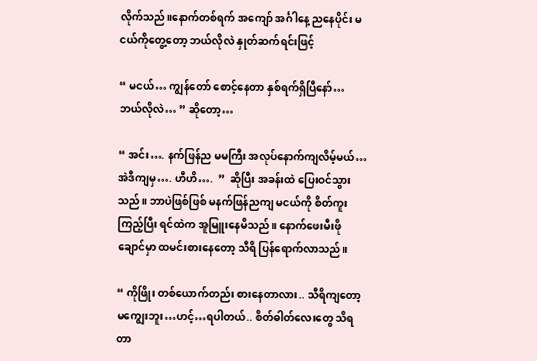လိုက်သည်။နောက်တစ်ရက် အကျော် အင်္ဂါနေ့ ညနေပိုင်း မငယ်ကိုတွေ့တော့ ဘယ်လိုလဲ နှုတ်ဆက်ရင်းဖြင့်

“ မငယ်… ကျွန်တော် စောင့်နေတာ နှစ်ရက်ရှိပြီနော်… ဘယ်လိုလဲ… ” ဆိုတော့…

“ အင်း…. နက်ဖြန်ည မမကြီး အလုပ်နောက်ကျလိမ့်မယ်… အဲဒီကျမှ…. ဟီဟိ….  ”  ဆိုပြီး အခန်းထဲ ပြေးဝင်သွားသည်။ ဘာပဲဖြစ်ဖြစ် မနက်ဖြန်ညကျ မငယ်ကို စိတ်ကူးကြည့်ပြီး ရင်ထဲက အူမြူးနေမိသည်။ နောက်ဖေးမီးဖိုချောင်မှာ ထမင်းစားနေတော့ သီရိ ပြန်ရောက်လာသည်။

“ ကိုဖြိုး တစ်ယောက်တည်း စားနေတာလား.. သီရိကျတော့ မကျွေးဘူး…ဟင့်…ရပါတယ်.. စိတ်ဓါတ်လေးတွေ သိရတာ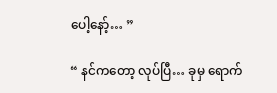ပေါ့နော့်… ”

“ နင်ကတော့ လုပ်ပြီ… ခုမှ ရောက်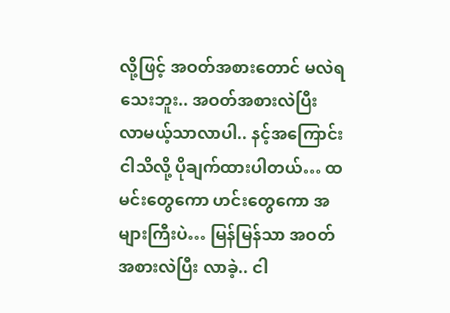လို့ဖြင့် အဝတ်အစားတောင် မလဲရသေးဘူး.. အဝတ်အစားလဲပြီး လာမယ့်သာလာပါ.. နင့်အကြောင်းငါသိလို့ ပိုချက်ထားပါတယ်… ထမင်းတွေကော ဟင်းတွေကော အများကြီးပဲ… မြန်မြန်သာ အဝတ်အစားလဲပြီး လာခဲ့.. ငါ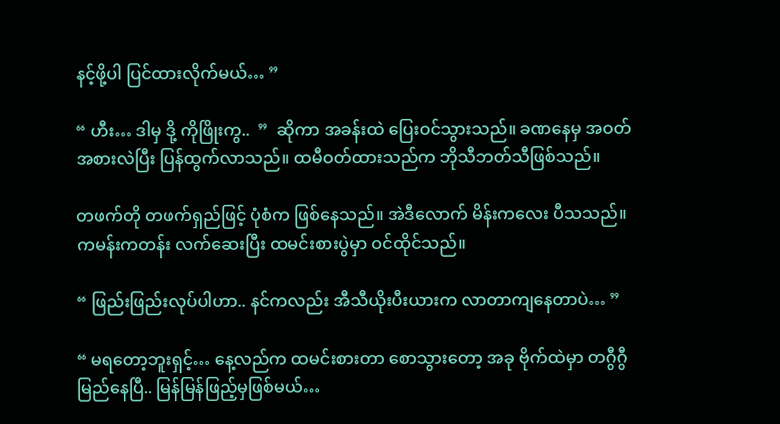နင့်ဖို့ပါ ပြင်ထားလိုက်မယ်… ”

“ ဟီး… ဒါမှ ဒို့ ကိုဖြိုးကွ..  ”  ဆိုကာ အခန်းထဲ ပြေးဝင်သွားသည်။ ခဏနေမှ အဝတ်အစားလဲပြီး ပြန်ထွက်လာသည်။ ထမီဝတ်ထားသည်က ဘိုသီဘတ်သီဖြစ်သည်။

တဖက်တို တဖက်ရှည်ဖြင့် ပုံစံက ဖြစ်နေသည်။ အဲဒီလောက် မိန်းကလေး ပီသသည်။ ကမန်းကတန်း လက်ဆေးပြီး ထမင်းစားပွဲမှာ ဝင်ထိုင်သည်။

“ ဖြည်းဖြည်းလုပ်ပါဟာ.. နင်ကလည်း အီသီယိုးပီးယားက လာတာကျနေတာပဲ… ”

“ မရတော့ဘူးရှင့်… နေ့လည်က ထမင်းစားတာ စောသွားတော့ အခု ဗိုက်ထဲမှာ တဂွီဂွီမြည်နေပြီ.. မြန်မြန်ဖြည့်မှဖြစ်မယ်…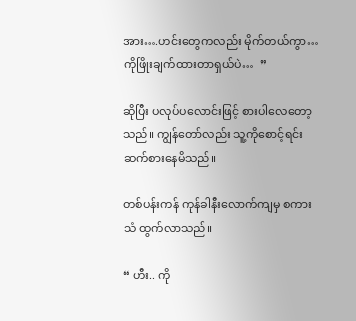အား….ဟင်းတွေကလည်း မိုက်တယ်ကွာ… ကိုဖြိုးချက်ထားတာရှယ်ပဲ…  ”

ဆိုပြီး ပလုပ်ပလောင်းဖြင့် စားပါလေတော့သည်။ ကျွန်တော်လည်း သူ့ကိုစောင့်ရင်း ဆက်စားနေမိသည်။

တစ်ပန်းကန် ကုန်ခါနီးလောက်ကျမှ စကားသံ ထွက်လာသည်။

“ ဟီး.. ကို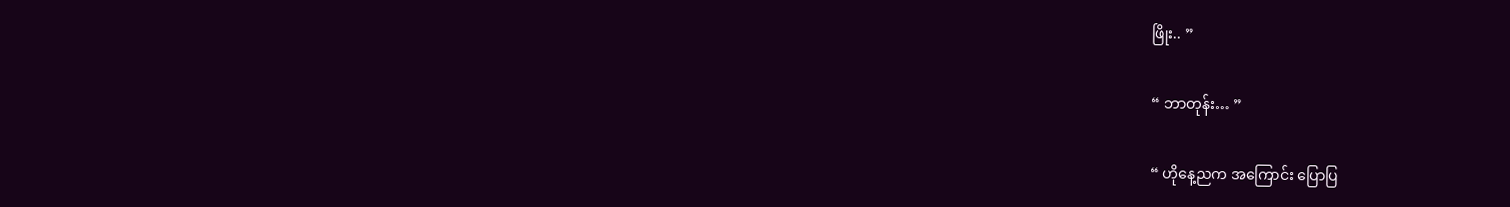ဖြိုး.. ”

“ ဘာတုန်း… ”

“ ဟိုနေ့ညက အကြောင်း ပြောပြ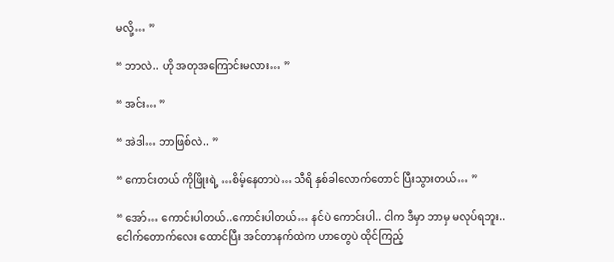မလို့… ”

“ ဘာလဲ.. ဟို အတုအကြောင်းမလား… ”

“ အင်း… ”

“ အဲဒါ… ဘာဖြစ်လဲ.. ”

“ ကောင်းတယ် ကိုဖြိုးရဲ့ …စိမ့်နေတာပဲ… သီရိ နှစ်ခါလောက်တောင် ပြီးသွားတယ်… ”

“ အော်… ကောင်းပါတယ်..ကောင်းပါတယ်… နင်ပဲ ကောင်းပါ.. ငါက ဒီမှာ ဘာမှ မလုပ်ရဘူး.. ငေါက်တောက်လေး ထောင်ပြီး အင်တာနက်ထဲက ဟာတွေပဲ ထိုင်ကြည့်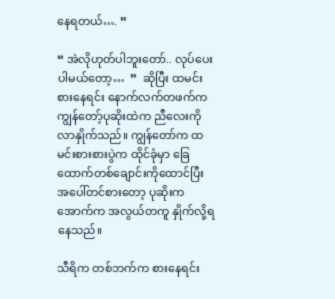နေရတယ်…. ”

“ အဲလိုဟုတ်ပါဘူးတော်.. လုပ်ပေးပါမယ်တော့…  ”  ဆိုပြီး ထမင်းစားနေရင်း နောက်လက်တဖက်က ကျွန်တော့်ပုဆိုးထဲက ညီလေးကို လာနှိုက်သည်။ ကျွန်တော်က ထမင်းစားစားပွဲက ထိုင်ခုံမှာ ခြေထောက်တစ်ချောင်းကိုထောင်ပြီး အပေါ်တင်စားတော့ ပုဆိုးက အောက်က အလွယ်တကူ နှိုက်လို့ရနေသည်။

သီရိက တစ်ဘက်က စားနေရင်း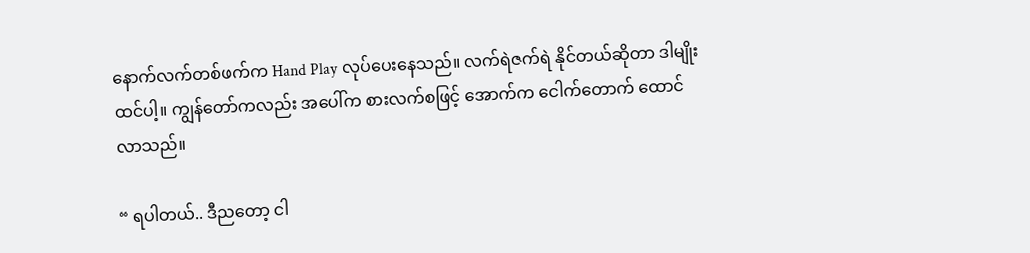နောက်လက်တစ်ဖက်က Hand Play လုပ်ပေးနေသည်။ လက်ရဲဇက်ရဲ နိုင်တယ်ဆိုတာ ဒါမျိုးထင်ပါ့။ ကျွန်တော်ကလည်း အပေါ်က စားလက်စဖြင့် အောက်က ငေါက်တောက် ထောင်လာသည်။

“ ရပါတယ်.. ဒီညတော့ ငါ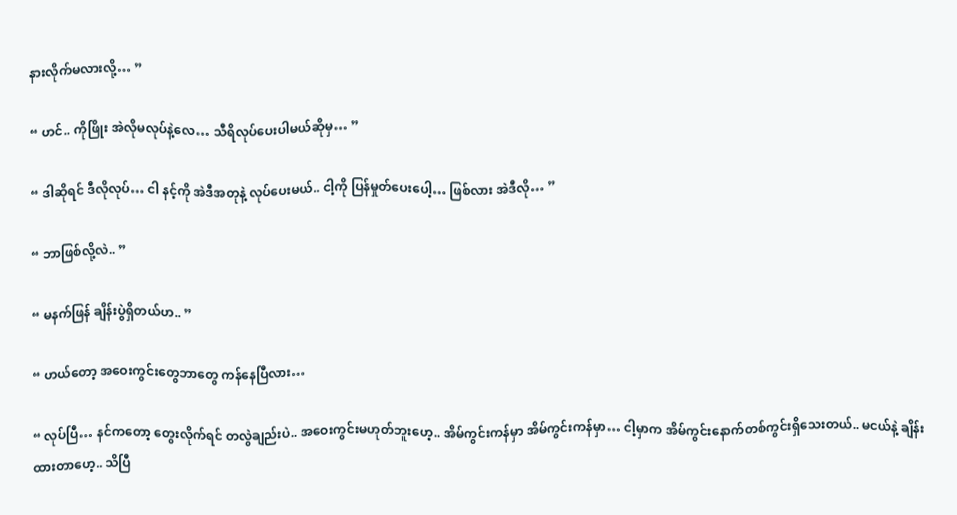နားလိုက်မလားလို့… ”

“ ဟင်.. ကိုဖြိုး အဲလိုမလုပ်နဲ့လေ… သီရိလုပ်ပေးပါမယ်ဆိုမှ… ”

“ ဒါဆိုရင် ဒီလိုလုပ်… ငါ နင့်ကို အဲဒီအတုနဲ့ လုပ်ပေးမယ်.. ငါ့ကို ပြန်မှုတ်ပေးပေါ့… ဖြစ်လား အဲဒီလို… ”

“ ဘာဖြစ်လို့လဲ.. ”

“ မနက်ဖြန် ချိန်းပွဲရှိတယ်ဟ.. ”

“ ဟယ်တော့ အဝေးကွင်းတွေဘာတွေ ကန်နေပြီလား…

“ လုပ်ပြီ… နင်ကတော့ တွေးလိုက်ရင် တလွဲချည်းပဲ.. အဝေးကွင်းမဟုတ်ဘူးဟေ့.. အိမ်ကွင်းကန်မှာ အိမ်ကွင်းကန်မှာ… ငါ့မှာက အိမ်ကွင်းနောက်တစ်ကွင်းရှိသေးတယ်.. မငယ်နဲ့ ချိန်းထားတာဟေ့.. သိပြီ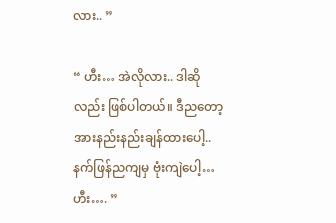လား.. ”

“ ဟီး… အဲလိုလား.. ဒါဆိုလည်း ဖြစ်ပါတယ်။ ဒီညတော့ အားနည်းနည်းချန်ထားပေါ့.. နက်ဖြန်ညကျမှ ဗုံးကျဲပေါ့… ဟီး…. ”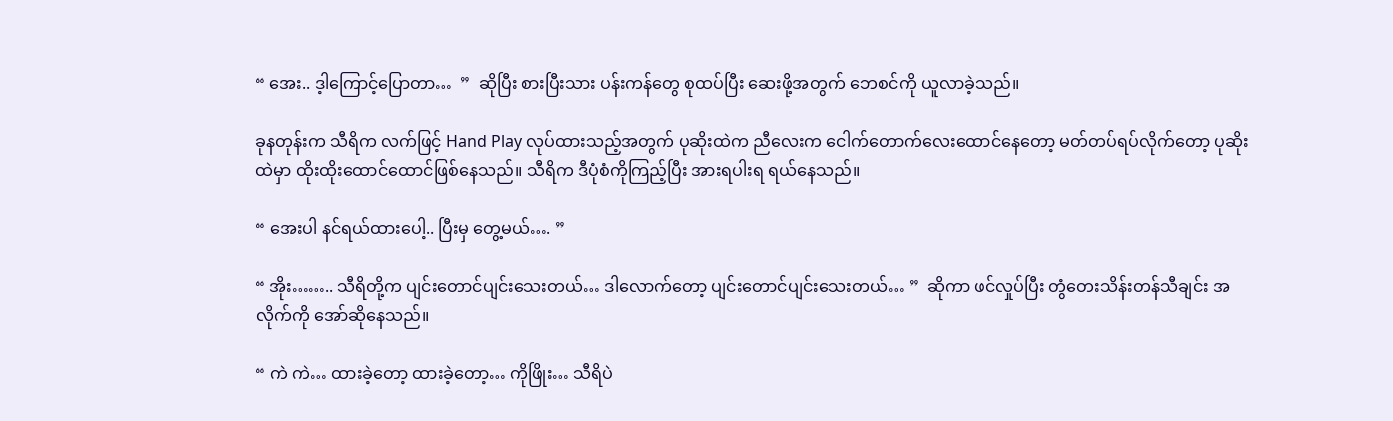“ အေး.. ဒ့ါကြောင့်ပြောတာ…  ”  ဆိုပြီး စားပြီးသား ပန်းကန်တွေ စုထပ်ပြီး ဆေးဖို့အတွက် ဘေစင်ကို ယူလာခဲ့သည်။

ခုနတုန်းက သီရိက လက်ဖြင့် Hand Play လုပ်ထားသည့်အတွက် ပုဆိုးထဲက ညီလေးက ငေါက်တောက်လေးထောင်နေတော့ မတ်တပ်ရပ်လိုက်တော့ ပုဆိုးထဲမှာ ထိုးထိုးထောင်ထောင်ဖြစ်နေသည်။ သီရိက ဒီပုံစံကိုကြည့်ပြီး အားရပါးရ ရယ်နေသည်။

“ အေးပါ နင်ရယ်ထားပေါ့.. ပြီးမှ တွေ့မယ်…. ”

“ အိုး…….. သီရိတို့က ပျင်းတောင်ပျင်းသေးတယ်… ဒါလောက်တော့ ပျင်းတောင်ပျင်းသေးတယ်… ”  ဆိုကာ ဖင်လှုပ်ပြီး တွံတေးသိန်းတန်သီချင်း အလိုက်ကို အော်ဆိုနေသည်။

“ ကဲ ကဲ… ထားခဲ့တော့ ထားခဲ့တော့… ကိုဖြိုး… သီရိပဲ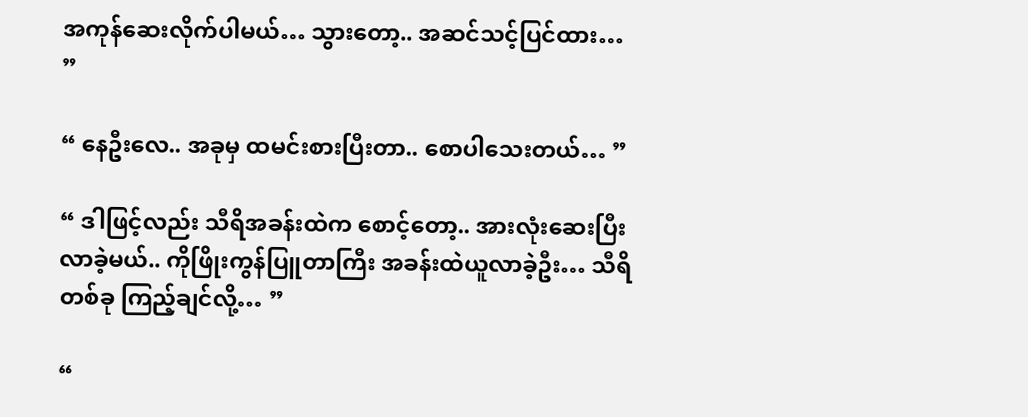အကုန်ဆေးလိုက်ပါမယ်… သွားတော့.. အဆင်သင့်ပြင်ထား… ”

“ နေဦးလေ.. အခုမှ ထမင်းစားပြီးတာ.. စောပါသေးတယ်… ”

“ ဒါဖြင့်လည်း သီရိအခန်းထဲက စောင့်တော့.. အားလုံးဆေးပြီး လာခဲ့မယ်.. ကိုဖြိုးကွန်ပြူတာကြီး အခန်းထဲယူလာခဲ့ဦး… သီရိ တစ်ခု ကြည့်ချင်လို့… ”

“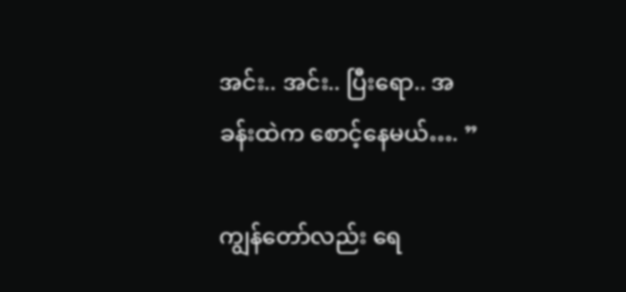အင်း.. အင်း.. ပြီးရော.. အခန်းထဲက စောင့်နေမယ်…. ”

ကျွန်တော်လည်း ရေ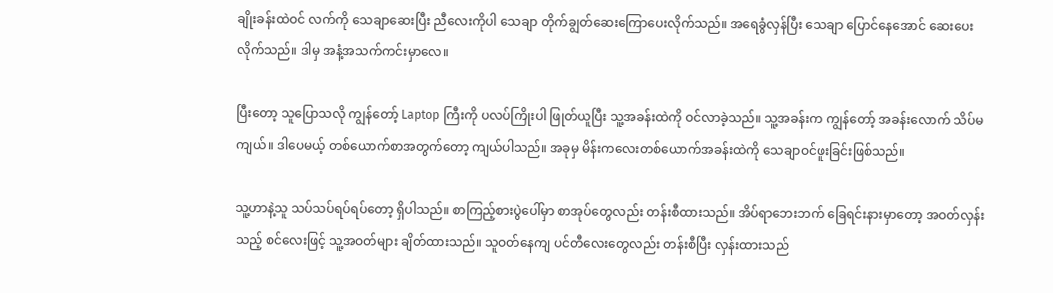ချိုးခန်းထဲဝင် လက်ကို သေချာဆေးပြီး ညီလေးကိုပါ သေချာ တိုက်ချွတ်ဆေးကြောပေးလိုက်သည်။ အရေခွံလှန်ပြီး သေချာ ပြောင်နေအောင် ဆေးပေးလိုက်သည်။ ဒါမှ အနံ့အသက်ကင်းမှာလေ။

ပြီးတော့ သူပြောသလို ကျွန်တော့် Laptop ကြီးကို ပလပ်ကြိုးပါ ဖြုတ်ယူပြီး သူ့အခန်းထဲကို ဝင်လာခဲ့သည်။ သူ့အခန်းက ကျွန်တော့် အခန်းလောက် သိပ်မကျယ်။ ဒါပေမယ့် တစ်ယောက်စာအတွက်တော့ ကျယ်ပါသည်။ အခုမှ မိန်းကလေးတစ်ယောက်အခန်းထဲကို သေချာဝင်ဖူးခြင်းဖြစ်သည်။

သူ့ဟာနဲ့သူ သပ်သပ်ရပ်ရပ်တော့ ရှိပါသည်။ စာကြည့်စားပွဲပေါ်မှာ စာအုပ်တွေလည်း တန်းစီထားသည်။ အိပ်ရာဘေးဘက် ခြေရင်းနားမှာတော့ အဝတ်လှန်းသည့် စင်လေးဖြင့် သူ့အဝတ်များ ချိတ်ထားသည်။ သူဝတ်နေကျ ပင်တီလေးတွေလည်း တန်းစီပြီး လှန်းထားသည်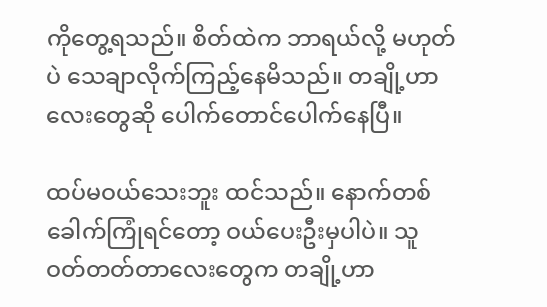ကိုတွေ့ရသည်။ စိတ်ထဲက ဘာရယ်လို့ မဟုတ်ပဲ သေချာလိုက်ကြည့်နေမိသည်။ တချို့ဟာလေးတွေဆို ပေါက်တောင်ပေါက်နေပြီ။

ထပ်မဝယ်သေးဘူး ထင်သည်။ နောက်တစ်ခေါက်ကြုံရင်တော့ ဝယ်ပေးဦးမှပါပဲ။ သူဝတ်တတ်တာလေးတွေက တချို့ဟာ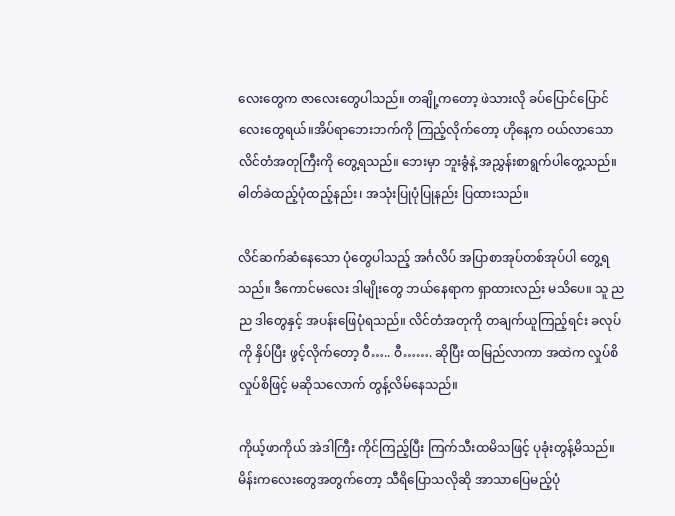လေးတွေက ဇာလေးတွေပါသည်။ တချို့ကတော့ ဖဲသားလို ခပ်ပြောင်ပြောင်လေးတွေရယ်။အိပ်ရာဘေးဘက်ကို ကြည့်လိုက်တော့ ဟိုနေ့က ဝယ်လာသော လိင်တံအတုကြီးကို တွေ့ရသည်။ ဘေးမှာ ဘူးခွံနဲ့ အညွှန်းစာရွက်ပါတွေ့သည်။ ဓါတ်ခဲထည့်ပုံထည့်နည်း၊ အသုံးပြုပုံပြုနည်း ပြထားသည်။

လိင်ဆက်ဆံနေသော ပုံတွေပါသည့် အင်္ဂလိပ် အပြာစာအုပ်တစ်အုပ်ပါ တွေ့ရသည်။ ဒီကောင်မလေး ဒါမျိုးတွေ ဘယ်နေရာက ရှာထားလည်း မသိပေ။ သူ ညည ဒါတွေနှင့် အပန်းဖြေပုံရသည်။ လိင်တံအတုကို တချက်ယူကြည့်ရင်း ခလုပ်ကို နှိပ်ပြီး ဖွင့်လိုက်တော့ ဝီ….. ဝီ……. ဆိုပြီး ထမြည်လာကာ အထဲက လှုပ်စိလှုပ်စိဖြင့် မဆိုသလောက် တွန့်လိမ်နေသည်။

ကိုယ့်ဖာကိုယ် အဲဒါကြီး ကိုင်ကြည့်ပြီး ကြက်သီးထမိသဖြင့် ပုခုံးတွန့်မိသည်။ မိန်းကလေးတွေအတွက်တော့ သီရိပြောသလိုဆို အာသာပြေမည့်ပုံ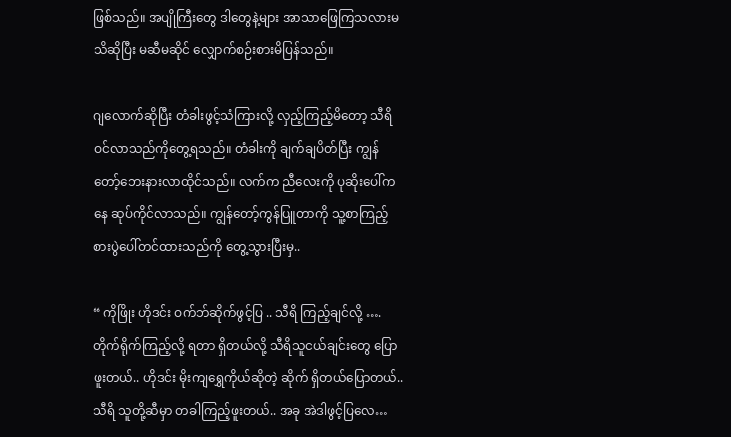ဖြစ်သည်။ အပျိုကြီးတွေ ဒါတွေနဲ့များ အာသာဖြေကြသလားမသိဆိုပြီး မဆီမဆိုင် လျှောက်စဉ်းစားမိပြန်သည်။

ဂျလောက်ဆိုပြီး တံခါးဖွင့်သံကြားလို့ လှည့်ကြည့်မိတော့ သီရိ ဝင်လာသည်ကိုတွေ့ရသည်။ တံခါးကို ချက်ချပိတ်ပြီး ကျွန်တော့်ဘေးနားလာထိုင်သည်။ လက်က ညီလေးကို ပုဆိုးပေါ်ကနေ ဆုပ်ကိုင်လာသည်။ ကျွန်တော့်ကွန်ပြူတာကို သူ့စာကြည့်စားပွဲပေါ်တင်ထားသည်ကို တွေ့သွားပြီးမှ..

“ ကိုဖြိုး ဟိုဒင်း ဝက်ဘ်ဆိုက်ဖွင့်ပြ .. သီရိ ကြည့်ချင်လို့ …. တိုက်ရိုက်ကြည့်လို့ ရတာ ရှိတယ်လို့ သီရိသူငယ်ချင်းတွေ ပြောဖူးတယ်.. ဟိုဒင်း မိုးကျရွှေကိုယ်ဆိုတဲ့ ဆိုက် ရှိတယ်ပြောတယ်.. သီရိ သူတို့ဆီမှာ တခါကြည့်ဖူးတယ်.. အခု အဲဒါဖွင့်ပြလေ…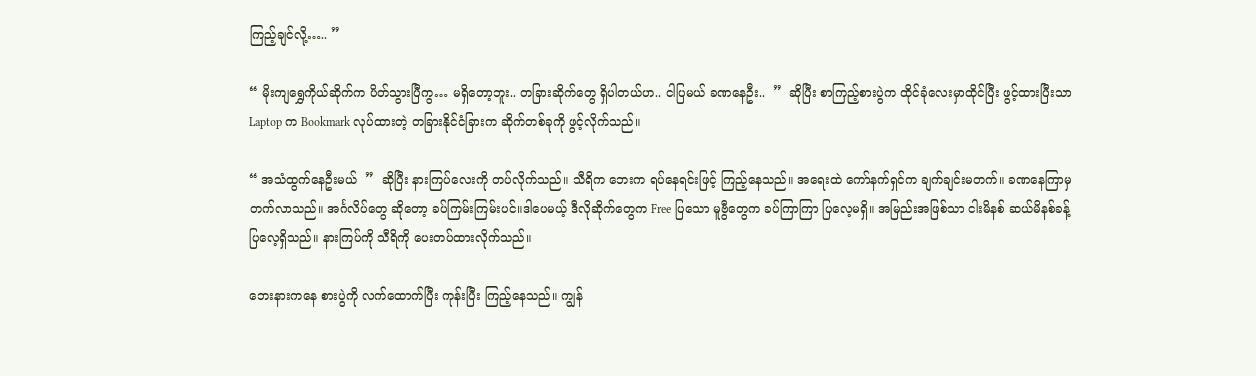ကြည့်ချင်လို့….. ”

“ မိုးကျရွှေကိုယ်ဆိုက်က ပိတ်သွားပြီကွ… မရှိတော့ဘူး.. တခြားဆိုက်တွေ ရှိပါတယ်ဟ.. ငါပြမယ် ခဏနေဦး..  ”  ဆိုပြီး စာကြည့်စားပွဲက ထိုင်ခုံလေးမှာထိုင်ပြီး ဖွင့်ထားပြီးသာ Laptop က Bookmark လုပ်ထားတဲ့ တခြားနိုင်ငံခြားက ဆိုက်တစ်ခုကို ဖွင့်လိုက်သည်။

“ အသံထွက်နေဦးမယ်  ”  ဆိုပြီး နားကြပ်လေးကို တပ်လိုက်သည်။ သီရိက ဘေးက ရပ်နေရင်းဖြင့် ကြည့်နေသည်။ အရေးထဲ ကော်နက်ရှင်က ချက်ချင်းမတက်။ ခဏနေကြာမှ တက်လာသည်။ အင်္ဂလိပ်တွေ ဆိုတော့ ခပ်ကြမ်းကြမ်းပင်။ဒါပေမယ့် ဒီလိုဆိုက်တွေက Free ပြသော မူဗွီတွေက ခပ်ကြာကြာ ပြလေ့မရှိ။ အမြည်းအဖြစ်သာ ငါးမိနစ် ဆယ်မိနစ်ခန့် ပြလေ့ရှိသည်။ နားကြပ်ကို သီရိကို ပေးတပ်ထားလိုက်သည်။

ဘေးနားကနေ စားပွဲကို လက်ထောက်ပြီး ကုန်းပြီး ကြည့်နေသည်။ ကျွန်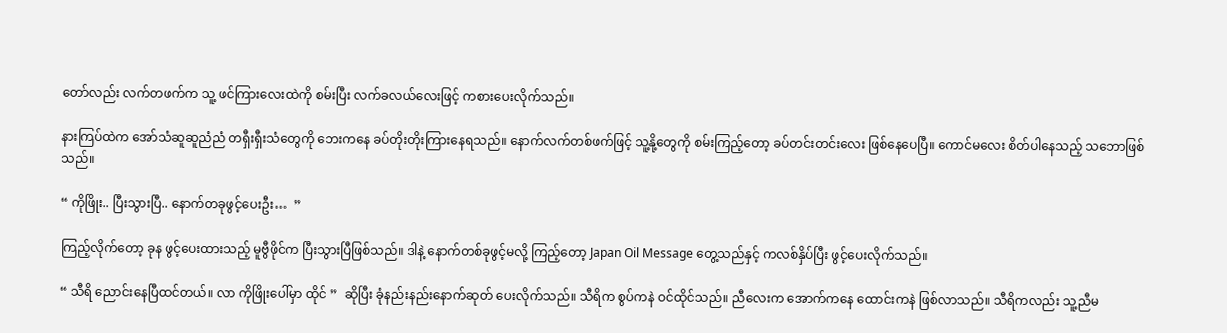တော်လည်း လက်တဖက်က သူ့ ဖင်ကြားလေးထဲကို စမ်းပြီး လက်ခလယ်လေးဖြင့် ကစားပေးလိုက်သည်။

နားကြပ်ထဲက အော်သံဆူဆူညံညံ တရှီးရှီးသံတွေကို ဘေးကနေ ခပ်တိုးတိုးကြားနေရသည်။ နောက်လက်တစ်ဖက်ဖြင့် သူ့နို့တွေကို စမ်းကြည့်တော့ ခပ်တင်းတင်းလေး ဖြစ်နေပေပြီ။ ကောင်မလေး စိတ်ပါနေသည့် သဘောဖြစ်သည်။

“ ကိုဖြိုး.. ပြီးသွားပြီ.. နောက်တခုဖွင့်ပေးဦး…  ”

ကြည့်လိုက်တော့ ခုန ဖွင့်ပေးထားသည့် မူဗွီဖိုင်က ပြီးသွားပြီဖြစ်သည်။ ဒါနဲ့ နောက်တစ်ခုဖွင့်မလို့ ကြည့်တော့ Japan Oil Message တွေ့သည်နှင့် ကလစ်နှိပ်ပြီး ဖွင့်ပေးလိုက်သည်။

“ သီရိ ညောင်းနေပြီထင်တယ်။ လာ ကိုဖြိုးပေါ်မှာ ထိုင် ”  ဆိုပြီး ခုံနည်းနည်းနောက်ဆုတ် ပေးလိုက်သည်။ သီရိက စွပ်ကနဲ ဝင်ထိုင်သည်။ ညီလေးက အောက်ကနေ ထောင်းကနဲ ဖြစ်လာသည်။ သီရိကလည်း သူ့ညီမ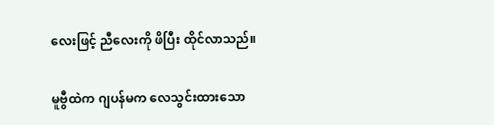လေးဖြင့် ညီလေးကို ဖိပြီး ထိုင်လာသည်။

မူဗွီထဲက ဂျပန်မက လေသွင်းထားသော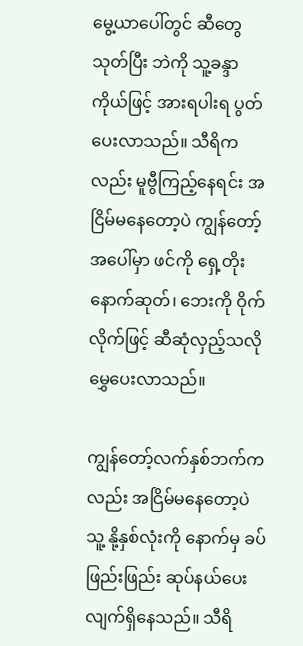မွေ့ယာပေါ်တွင် ဆီတွေသုတ်ပြီး ဘဲကို သူ့ခန္ဒာကိုယ်ဖြင့် အားရပါးရ ပွတ်ပေးလာသည်။ သီရိကလည်း မူဗွီကြည့်နေရင်း အငြိမ်မနေတော့ပဲ ကျွန်တော့် အပေါ်မှာ ဖင်ကို ရှေ့တိုးနောက်ဆုတ်၊ ဘေးကို ဝိုက်လိုက်ဖြင့် ဆီဆုံလှည့်သလို မွှေပေးလာသည်။

ကျွန်တော့်လက်နှစ်ဘက်ကလည်း အငြိမ်မနေတော့ပဲ သူ့ နို့နှစ်လုံးကို နောက်မှ ခပ်ဖြည်းဖြည်း ဆုပ်နယ်ပေးလျက်ရှိနေသည်။ သီရိ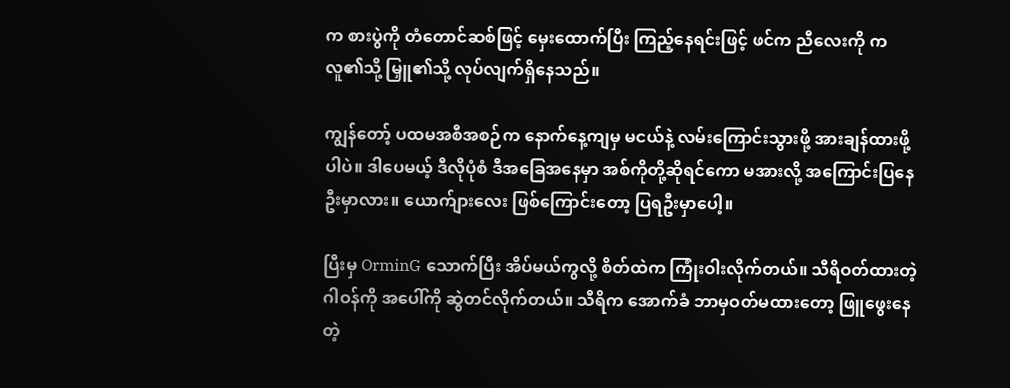က စားပွဲကို တံတောင်ဆစ်ဖြင့် မှေးထောက်ပြီး ကြည့်နေရင်းဖြင့် ဖင်က ညီလေးကို ကလူ၏သို့ မြှူ၏သို့ လုပ်လျက်ရှိနေသည်။

ကျွန်တော့် ပထမအစီအစဉ်က နောက်နေ့ကျမှ မငယ်နဲ့ လမ်းကြောင်းသွားဖို့ အားချန်ထားဖို့ပါပဲ။ ဒါပေမယ့် ဒီလိုပုံစံ ဒီအခြေအနေမှာ အစ်ကိုတို့ဆိုရင်ကော မအားလို့ အကြောင်းပြနေဦးမှာလား။ ယောက်ျားလေး ဖြစ်ကြောင်းတော့ ပြရဦးမှာပေါ့။

ပြီးမှ OrminG သောက်ပြီး အိပ်မယ်ကွလို့ စိတ်ထဲက ကြုံးဝါးလိုက်တယ်။ သီရိဝတ်ထားတဲ့ ဂါဝန်ကို အပေါ်ကို ဆွဲတင်လိုက်တယ်။ သီရိက အောက်ခံ ဘာမှဝတ်မထားတော့ ဖြူဖွေးနေတဲ့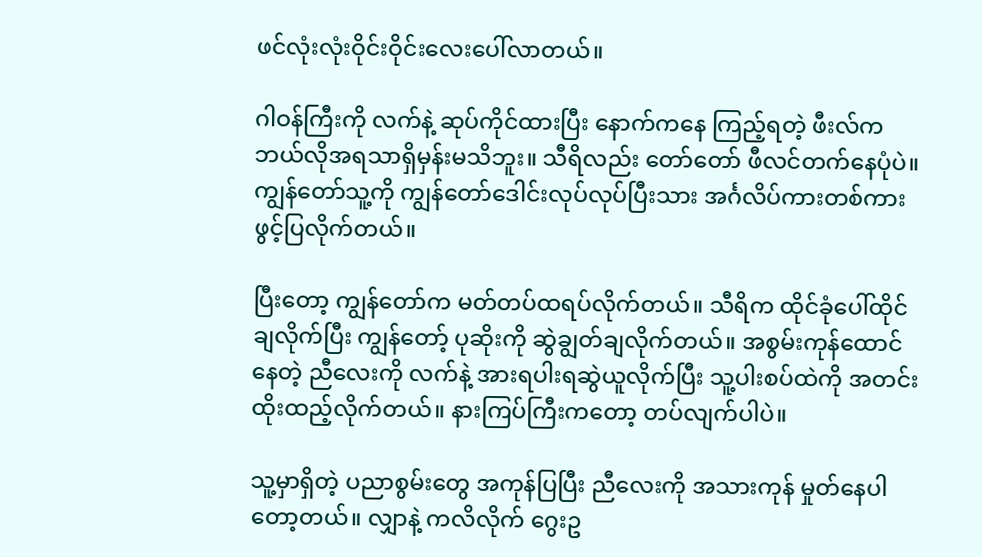ဖင်လုံးလုံးဝိုင်းဝိုင်းလေးပေါ်လာတယ်။

ဂါဝန်ကြီးကို လက်နဲ့ ဆုပ်ကိုင်ထားပြီး နောက်ကနေ ကြည့်ရတဲ့ ဖီးလ်က ဘယ်လိုအရသာရှိမှန်းမသိဘူး။ သီရိလည်း တော်တော် ဖီလင်တက်နေပုံပဲ။ ကျွန်တော်သူ့ကို ကျွန်တော်ဒေါင်းလုပ်လုပ်ပြီးသား အင်္ဂလိပ်ကားတစ်ကား ဖွင့်ပြလိုက်တယ်။

ပြီးတော့ ကျွန်တော်က မတ်တပ်ထရပ်လိုက်တယ်။ သီရိက ထိုင်ခုံပေါ်ထိုင်ချလိုက်ပြီး ကျွန်တော့် ပုဆိုးကို ဆွဲချွတ်ချလိုက်တယ်။ အစွမ်းကုန်ထောင်နေတဲ့ ညီလေးကို လက်နဲ့ အားရပါးရဆွဲယူလိုက်ပြီး သူ့ပါးစပ်ထဲကို အတင်းထိုးထည့်လိုက်တယ်။ နားကြပ်ကြီးကတော့ တပ်လျက်ပါပဲ။

သူ့မှာရှိတဲ့ ပညာစွမ်းတွေ အကုန်ပြပြီး ညီလေးကို အသားကုန် မှုတ်နေပါတော့တယ်။ လျှာနဲ့ ကလိလိုက် ဂွေးဥ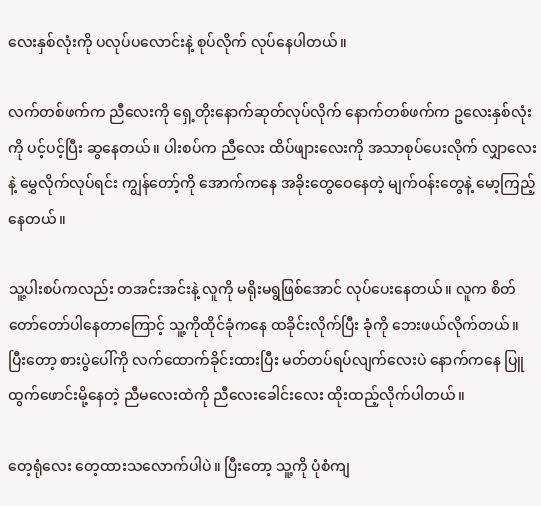လေးနှစ်လုံးကို ပလုပ်ပလောင်းနဲ့ စုပ်လိုက် လုပ်နေပါတယ်။

လက်တစ်ဖက်က ညီလေးကို ရှေ့တိုးနောက်ဆုတ်လုပ်လိုက် နောက်တစ်ဖက်က ဥလေးနှစ်လုံးကို ပင့်ပင့်ပြီး ဆွနေတယ်။ ပါးစပ်က ညီလေး ထိပ်ဖျားလေးကို အသာစုပ်ပေးလိုက် လျှာလေးနဲ့ မွှေလိုက်လုပ်ရင်း ကျွန်တော့်ကို အောက်ကနေ အခိုးတွေဝေနေတဲ့ မျက်ဝန်းတွေနဲ့ မော့ကြည့်နေတယ်။

သူ့ပါးစပ်ကလည်း တအင်းအင်းနဲ့ လူကို မရိုးမရွဖြစ်အောင် လုပ်ပေးနေတယ်။ လူက စိတ်တော်တော်ပါနေတာကြောင့် သူ့ကိုထိုင်ခုံကနေ ထခိုင်းလိုက်ပြီး ခုံကို ဘေးဖယ်လိုက်တယ်။ ပြီးတော့ စားပွဲပေါ်ကို လက်ထောက်ခိုင်းထားပြီး မတ်တပ်ရပ်လျက်လေးပဲ နောက်ကနေ ပြူထွက်ဖောင်းမို့နေတဲ့ ညီမလေးထဲကို ညီလေးခေါင်းလေး ထိုးထည့်လိုက်ပါတယ်။

တေ့ရုံလေး တေ့ထားသလောက်ပါပဲ။ ပြီးတော့ သူ့ကို ပုံစံကျ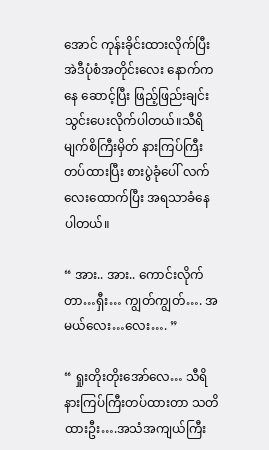အောင် ကုန်းခိုင်းထားလိုက်ပြီး အဲဒီပုံစံအတိုင်းလေး နောက်ကနေ ဆောင့်ပြီး ဖြည့်ဖြည်းချင်း သွင်းပေးလိုက်ပါတယ်။သီရိ မျက်စိကြီးမှိတ် နားကြပ်ကြီး တပ်ထားပြီး စားပွဲခုံပေါ် လက်လေးထောက်ပြီး အရသာခံနေပါတယ်။

“ အား.. အား.. ကောင်းလိုက်တာ…ရှီး… ကျွတ်ကျွတ်…. အမယ်လေး…လေး…. ”

“ ရှုးတိုးတိုးအော်လေ… သီရိ နားကြပ်ကြီးတပ်ထားတာ သတိထားဦး….အသံအကျယ်ကြီး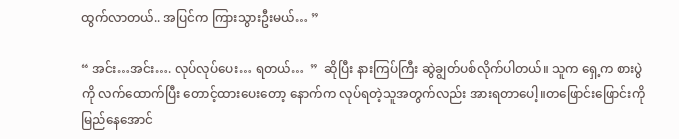ထွက်လာတယ်.. အပြင်က ကြားသွားဦးမယ်… ”

“ အင်း…အင်း…. လုပ်လုပ်ပေး… ရတယ်…  ”  ဆိုပြီး နားကြပ်ကြီး ဆွဲချွတ်ပစ်လိုက်ပါတယ်။ သူက ရှေ့က စားပွဲကို လက်ထောက်ပြီး တောင့်ထားပေးတော့ နောက်က လုပ်ရတဲ့သူအတွက်လည်း အားရတာပေါ့။တဖြောင်းဖြောင်းကို မြည်နေအောင်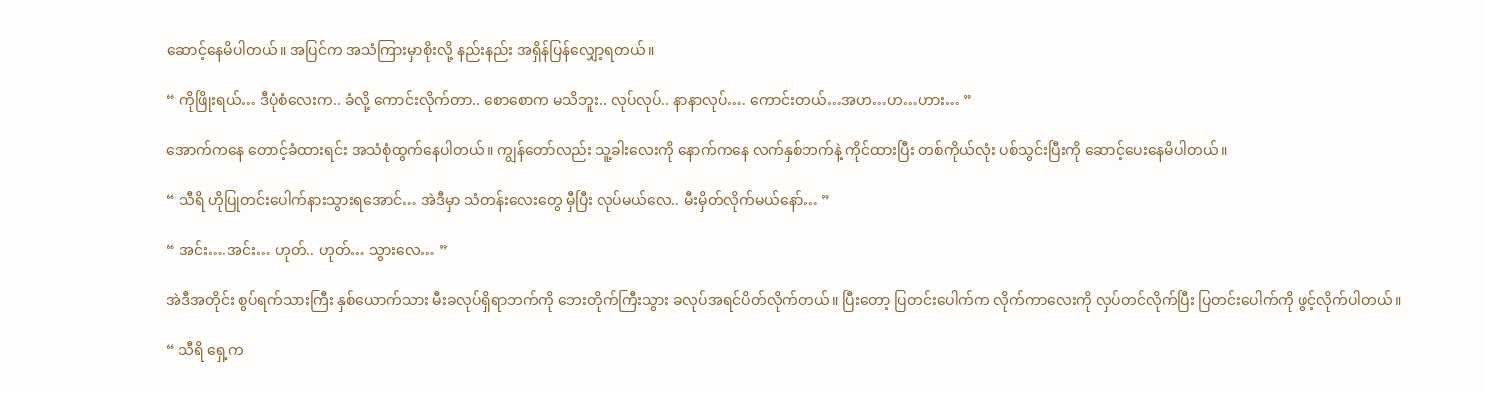ဆောင့်နေမိပါတယ်။ အပြင်က အသံကြားမှာစိုးလို့ နည်းနည်း အရှိန်ပြန်လျှော့ရတယ်။

“ ကိုဖြိုးရယ်… ဒီပုံစံလေးက.. ခံလို့ ကောင်းလိုက်တာ.. စောစောက မသိဘူး.. လုပ်လုပ်.. နာနာလုပ်…. ကောင်းတယ်…အဟ…ဟ…ဟား… ”

အောက်ကနေ တောင့်ခံထားရင်း အသံစုံထွက်နေပါတယ်။ ကျွန်တော်လည်း သူ့ခါးလေးကို နောက်ကနေ လက်နှစ်ဘက်နဲ့ ကိုင်ထားပြီး တစ်ကိုယ်လုံး ပစ်သွင်းပြီးကို ဆောင့်ပေးနေမိပါတယ်။

“ သီရိ ဟိုပြုတင်းပေါက်နားသွားရအောင်… အဲဒီမှာ သံတန်းလေးတွေ မှီပြီး လုပ်မယ်လေ.. မီးမှိတ်လိုက်မယ်နော်… ”

“ အင်း….အင်း… ဟုတ်.. ဟုတ်… သွားလေ… ”

အဲဒီအတိုင်း စွပ်ရက်သားကြီး နှစ်ယောက်သား မီးခလုပ်ရှိရာဘက်ကို ဘေးတိုက်ကြီးသွား ခလုပ်အရင်ပိတ်လိုက်တယ်။ ပြီးတော့ ပြတင်းပေါက်က လိုက်ကာလေးကို လှပ်တင်လိုက်ပြီး ပြတင်းပေါက်ကို ဖွင့်လိုက်ပါတယ်။

“ သီရိ ရှေ့က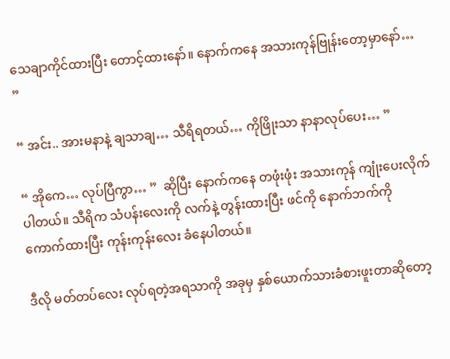သေချာကိုင်ထားပြီး တောင့်ထားနော်။ နောက်ကနေ အသားကုန်ဗြုန်းတော့မှာနော်… ”

“ အင်း.. အားမနာနဲ့ ချသာချ… သီရိရတယ်… ကိုဖြိုးသာ နာနာလုပ်ပေး… ”

“ အိုကေ… လုပ်ပြီကွာ… ”  ဆိုပြီး နောက်ကနေ တဖုံးဖုံး အသားကုန် ကျုံးပေးလိုက်ပါတယ်။ သီရိက သံပန်းလေးကို လက်နဲ့ တွန်းထားပြီး ဖင်ကို နောက်ဘက်ကို ကောက်ထားပြီး ကုန်းကုန်းလေး ခံနေပါတယ်။

ဒီလို မတ်တပ်လေး လုပ်ရတဲ့အရသာကို အခုမှ နှစ်ယောက်သားခံစားဖူးတာဆိုတော့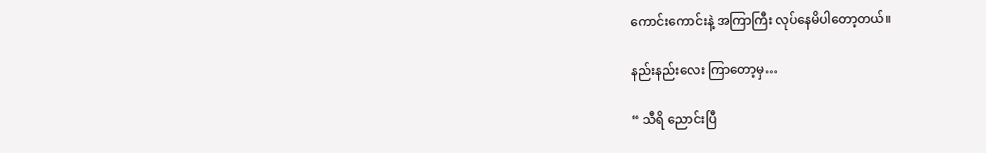ကောင်းကောင်းနဲ့ အကြာကြီး လုပ်နေမိပါတော့တယ်။

နည်းနည်းလေး ကြာတော့မှ…

“ သီရိ ညောင်းပြီ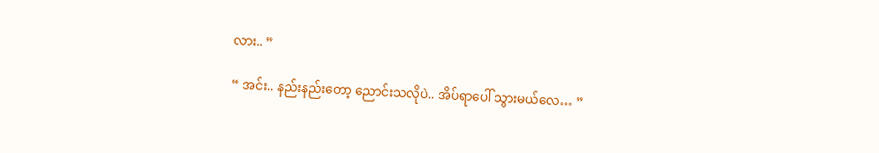လား.. ”

“ အင်း.. နည်းနည်းတော့ ညောင်းသလိုပဲ.. အိပ်ရာပေါ် သွားမယ်လေ… ”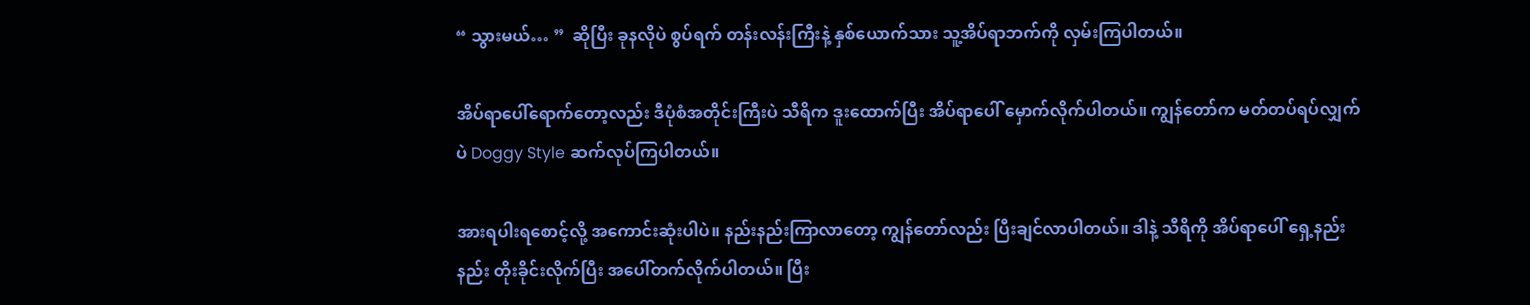“ သွားမယ်… ”  ဆိုပြီး ခုနလိုပဲ စွပ်ရက် တန်းလန်းကြီးနဲ့ နှစ်ယောက်သား သူ့အိပ်ရာဘက်ကို လှမ်းကြပါတယ်။

အိပ်ရာပေါ်ရောက်တော့လည်း ဒီပုံစံအတိုင်းကြီးပဲ သီရိက ဒူးထောက်ပြီး အိပ်ရာပေါ် မှောက်လိုက်ပါတယ်။ ကျွန်တော်က မတ်တပ်ရပ်လျှက်ပဲ Doggy Style ဆက်လုပ်ကြပါတယ်။

အားရပါးရစောင့်လို့ အကောင်းဆုံးပါပဲ။ နည်းနည်းကြာလာတော့ ကျွန်တော်လည်း ပြီးချင်လာပါတယ်။ ဒါနဲ့ သီရိကို အိပ်ရာပေါ် ရှေ့နည်းနည်း တိုးခိုင်းလိုက်ပြီး အပေါ်တက်လိုက်ပါတယ်။ ပြီး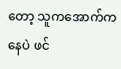တော့ သူကအောက်ကနေပဲ ဖင်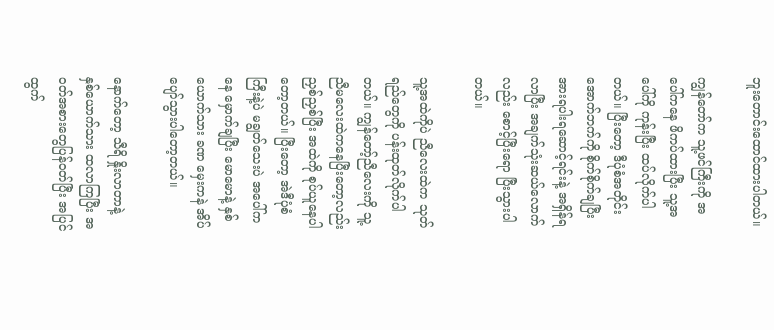ဘူးတောင်းထောင်ထားပါတယ်။

ကျွန်တော်က သူ့ဖင်ကြီးကို အပေါ်ကနေ ဖိကပ်ထားပြီး သူ့အပေါ်ကို ကုန်းပြီး ထပ်လိုက်ပါတယ်။ ပြီးတော့ ဒီပုံစံအတိုင်း အောက်ဘက်ကို စိုက်စိုက်ချပြီး အားရပါးရဆောင့်ရင်းနဲ့ အရှိန်ရလာပြီး အချက်သုံးဆယ်လောက်လည်း စောင့်ပြီးရော ပြီးသွားပါတယ်။

သူ့အထဲကိုပဲ ညီလေးထဲက သုတ်ရည်တွေကို ပန်းထုတ်လိုက်ပါတယ်။ ကျွန်တော့်ညီလေးကို သူ့ညီမလေးထဲကနေပြီးတော့လည်း ညှစ်ညှစ်ပြီး အထဲကို စုပ်ယူနေပါတော့တယ်။ ပြီးတော့ အဲဒီပုံစံကြီးနဲ့ပဲ မချွတ်သေးပဲ အပေါ်ကနေ မှောက်ချပြီး မောမောနဲ့ နှစ်ယောက်သား ခဏ မှေးကနဲ အိပ်ပျော်သွားပါတော့တယ်။

နောက်တော့ သီရိ နှိုးလာတာနဲ့ နှစ်ယောက်သား ထလာကြပြီး အဝတ်အစားတွေပြန်ဝတ်ပြီး အပြင်ထွက်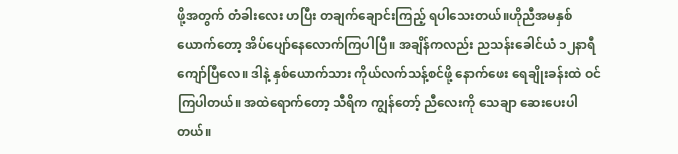ဖို့အတွက် တံခါးလေး ဟပြီး တချက်ချောင်းကြည့် ရပါသေးတယ်။ဟိုညီအမနှစ်ယောက်တော့ အိပ်ပျော်နေလောက်ကြပါပြီ။ အချိန်ကလည်း ညသန်းခေါင်ယံ ၁၂နာရီကျော်ပြီလေ။ ဒါနဲ့ နှစ်ယောက်သား ကိုယ်လက်သန့်စင်ဖို့ နောက်ဖေး ရေချိုးခန်းထဲ ဝင်ကြပါတယ်။ အထဲရောက်တော့ သီရိက ကျွန်တော့် ညီလေးကို သေချာ ဆေးပေးပါတယ်။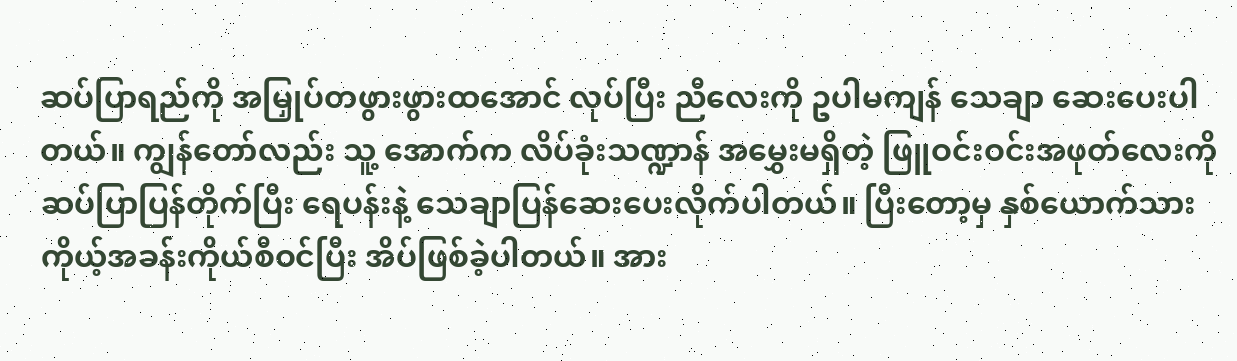ဆပ်ပြာရည်ကို အမြှုပ်တဖွားဖွားထအောင် လုပ်ပြီး ညီလေးကို ဥပါမကျန် သေချာ ဆေးပေးပါတယ်။ ကျွန်တော်လည်း သူ့ အောက်က လိပ်ခုံးသဏ္ဍာန် အမွှေးမရှိတဲ့ ဖြူဝင်းဝင်းအဖုတ်လေးကို ဆပ်ပြာပြန်တိုက်ပြီး ရေပန်းနဲ့ သေချာပြန်ဆေးပေးလိုက်ပါတယ်။ ပြီးတော့မှ နှစ်ယောက်သား ကိုယ့်အခန်းကိုယ်စီဝင်ပြီး အိပ်ဖြစ်ခဲ့ပါတယ်။ အား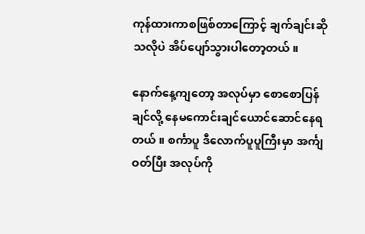ကုန်ထားကာစဖြစ်တာကြောင့် ချက်ချင်းဆိုသလိုပဲ အိပ်ပျော်သွားပါတော့တယ်။

နောက်နေ့ကျတော့ အလုပ်မှာ စောစောပြန်ချင်လို့ နေမကောင်းချင်ယောင်ဆောင်နေရတယ်။ စင်္ကာပူ ဒီလောက်ပူပူကြီးမှာ အင်္ကျ ဝတ်ပြီး အလုပ်ကို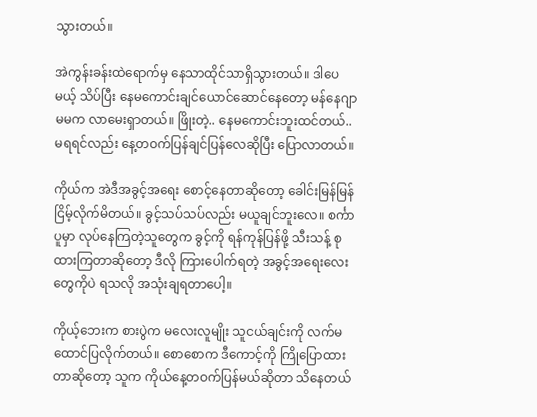သွားတယ်။

အဲကွန်းခန်းထဲရောက်မှ နေသာထိုင်သာရှိသွားတယ်။ ဒါပေမယ့် သိပ်ပြီး နေမကောင်းချင်ယောင်ဆောင်နေတော့ မန်နေဂျာ မမက လာမေးရှာတယ်။ ဖြိုးတဲ့.. နေမကောင်းဘူးထင်တယ်.. မရရင်လည်း နေ့တဝက်ပြန်ချင်ပြန်လေဆိုပြီး ပြောလာတယ်။

ကိုယ်က အဲဒီအခွင့်အရေး စောင့်နေတာဆိုတော့ ခေါင်းမြန်မြန်ငြိမ့်လိုက်မိတယ်။ ခွင့်သပ်သပ်လည်း မယူချင်ဘူးလေ။ စင်္ကာပူမှာ လုပ်နေကြတဲ့သူတွေက ခွင့်ကို ရန်ကုန်ပြန်ဖို့ သီးသန့် စုထားကြတာဆိုတော့ ဒီလို ကြားပေါက်ရတဲ့ အခွင့်အရေးလေးတွေကိုပဲ ရသလို အသုံးချရတာပေါ့။

ကိုယ့်ဘေးက စားပွဲက မလေးလူမျိုး သူငယ်ချင်းကို လက်မထောင်ပြလိုက်တယ်။ စောစောက ဒီကောင့်ကို ကြိုပြောထားတာဆိုတော့ သူက ကိုယ်နေ့တဝက်ပြန်မယ်ဆိုတာ သိနေတယ်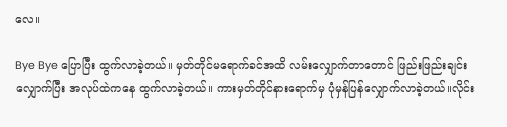လေ။

Bye Bye ပြောပြီး ထွက်လာခဲ့တယ်။ မှတ်တိုင်မရောက်ခင်အထိ လမ်းလျှောက်တာတောင် ဖြည်းဖြည်းချင်းလျှောက်ပြီး အလုပ်ထဲကနေ ထွက်လာခဲ့တယ်။ ကားမှတ်တိုင်နားရောက်မှ ပုံမှန်ပြန်လျှောက်လာခဲ့တယ်။လိုင်း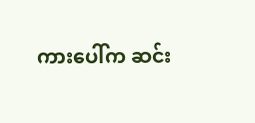ကားပေါ်က ဆင်း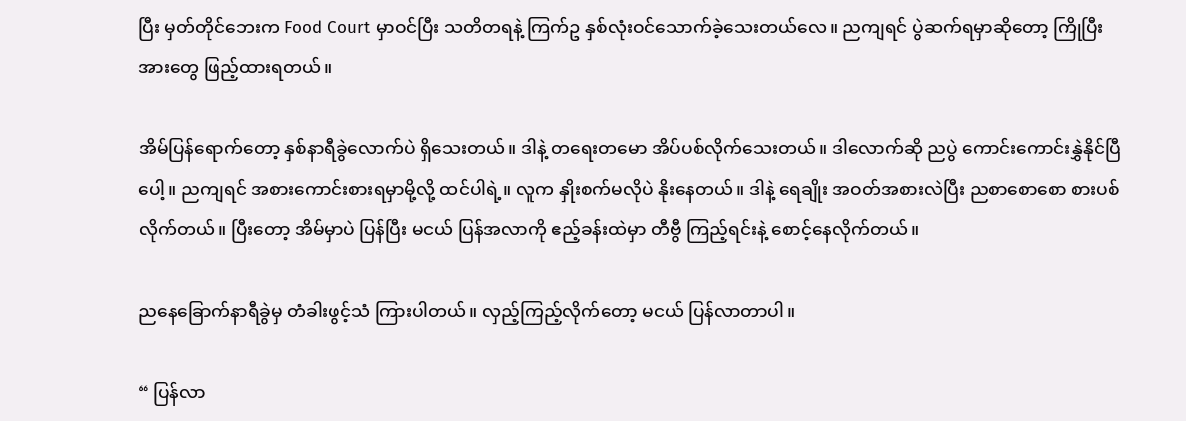ပြီး မှတ်တိုင်ဘေးက Food Court မှာဝင်ပြီး သတိတရနဲ့ ကြက်ဥ နှစ်လုံးဝင်သောက်ခဲ့သေးတယ်လေ။ ညကျရင် ပွဲဆက်ရမှာဆိုတော့ ကြိုပြီး အားတွေ ဖြည့်ထားရတယ်။

အိမ်ပြန်ရောက်တော့ နှစ်နာရီခွဲလောက်ပဲ ရှိသေးတယ်။ ဒါနဲ့ တရေးတမော အိပ်ပစ်လိုက်သေးတယ်။ ဒါလောက်ဆို ညပွဲ ကောင်းကောင်းနွှဲနိုင်ပြီပေါ့။ ညကျရင် အစားကောင်းစားရမှာမို့လို့ ထင်ပါရဲ့။ လူက နှိုးစက်မလိုပဲ နိုးနေတယ်။ ဒါနဲ့ ရေချိုး အဝတ်အစားလဲပြီး ညစာစောစော စားပစ်လိုက်တယ်။ ပြီးတော့ အိမ်မှာပဲ ပြန်ပြီး မငယ် ပြန်အလာကို ဧည့်ခန်းထဲမှာ တီဗွီ ကြည့်ရင်းနဲ့ စောင့်နေလိုက်တယ်။

ညနေခြောက်နာရီခွဲမှ တံခါးဖွင့်သံ ကြားပါတယ်။ လှည့်ကြည့်လိုက်တော့ မငယ် ပြန်လာတာပါ။

“ ပြန်လာ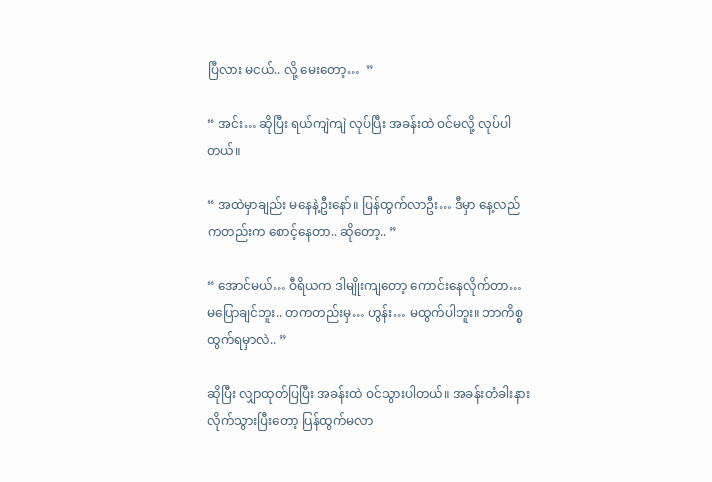ပြီလား မငယ်.. လို့ မေးတော့…  ”

“ အင်း… ဆိုပြီး ရယ်ကျဲကျဲ လုပ်ပြီး အခန်းထဲ ဝင်မလို့ လုပ်ပါတယ်။

“ အထဲမှာချည်း မနေနဲ့ဦးနော်။ ပြန်ထွက်လာဦး… ဒီမှာ နေ့လည်ကတည်းက စောင့်နေတာ.. ဆိုတော့.. ”

“ အောင်မယ်… ဝီရိယက ဒါမျိုးကျတော့ ကောင်းနေလိုက်တာ… မပြောချင်ဘူး.. တကတည်းမှ… ဟွန်း… မထွက်ပါဘူး။ ဘာကိစ္စ ထွက်ရမှာလဲ.. ”

ဆိုပြီး လျှာထုတ်ပြပြီး အခန်းထဲ ဝင်သွားပါတယ်။ အခန်းတံခါးနားလိုက်သွားပြီးတော့ ပြန်ထွက်မလာ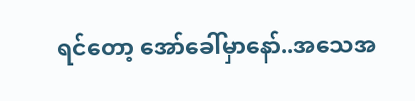ရင်တော့ အော်ခေါ်မှာနော်..အသေအ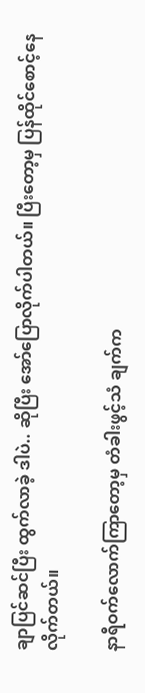ချာပြင်ဆင်ပြီး ထွက်လာခဲ့ ဒါပဲ.. ဆိုပြီး အော်ပြောလိုက်ပါတယ်။ ပြီးတော့မှ ပြန်ထိုင်စောင့်နေလိုက်တယ်။

နာရီဝက်လောက်ကြာတော့မှ တံခါးဖွင့်သံ ချက်က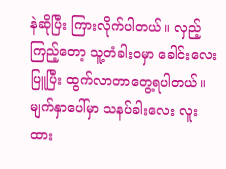နဲဆိုပြီး ကြားလိုက်ပါတယ်။ လှည့်ကြည့်တော့ သူ့တံခါးဝမှာ ခေါင်းလေး ပြူပြီး ထွက်လာတာတွေ့ရပါတယ်။ မျက်နှာပေါ်မှာ သနပ်ခါးလေး လူးထား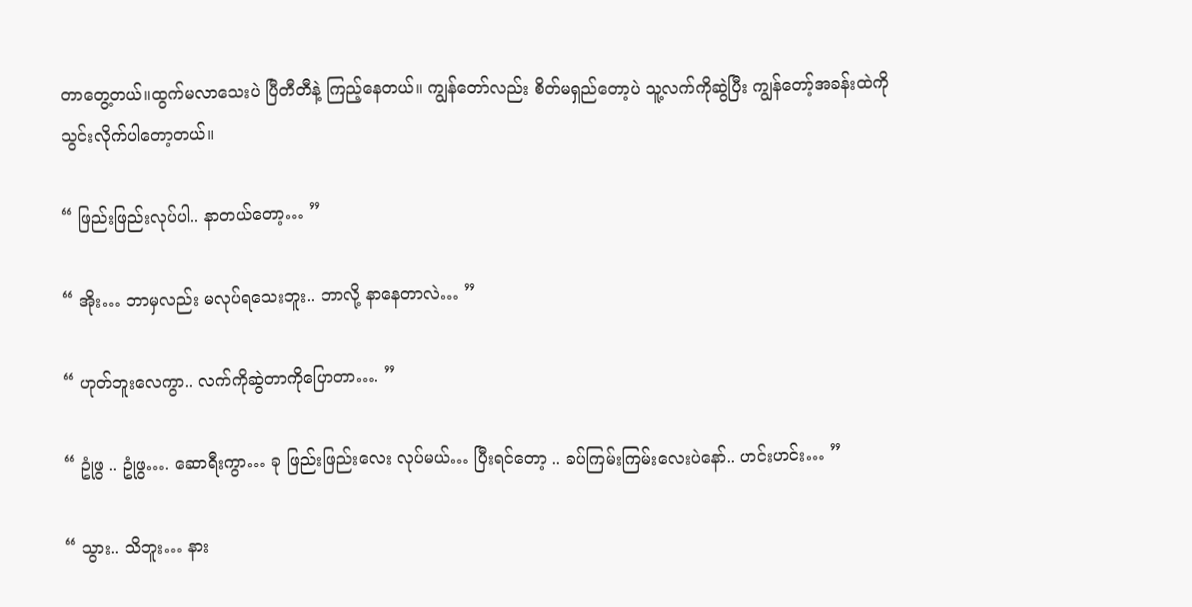တာတွေ့တယ်။ထွက်မလာသေးပဲ ပြီတီတီနဲ့ ကြည့်နေတယ်။ ကျွန်တော်လည်း စိတ်မရှည်တော့ပဲ သူ့လက်ကိုဆွဲပြီး ကျွန်တော့်အခန်းထဲကို သွင်းလိုက်ပါတော့တယ်။

“ ဖြည်းဖြည်းလုပ်ပါ.. နာတယ်တော့… ”

“ အိုး… ဘာမှလည်း မလုပ်ရသေးဘူး.. ဘာလို့ နာနေတာလဲ… ”

“ ဟုတ်ဘူးလေကွာ.. လက်ကိုဆွဲတာကိုပြောတာ…. ”

“ ဥုံဖွ .. ဥုံဖွ…. ဆောရီးကွာ… ခု ဖြည်းဖြည်းလေး လုပ်မယ်… ပြီးရင်တော့ .. ခပ်ကြမ်းကြမ်းလေးပဲနော်.. ဟင်းဟင်း… ”

“ သွား.. သိဘူး… နား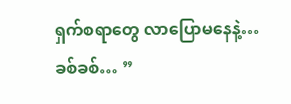ရှက်စရာတွေ လာပြောမနေနဲ့… ခစ်ခစ်… ”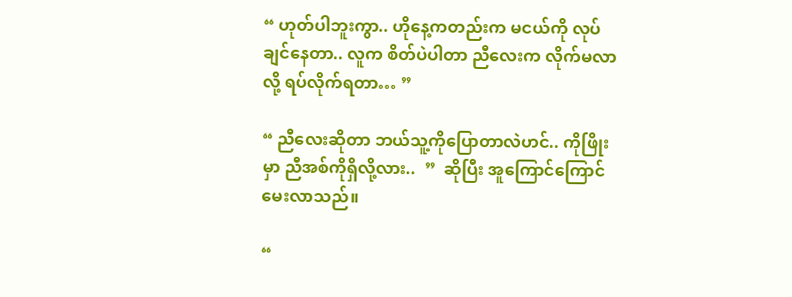“ ဟုတ်ပါဘူးကွာ.. ဟိုနေ့ကတည်းက မငယ်ကို လုပ်ချင်နေတာ.. လူက စိတ်ပဲပါတာ ညီလေးက လိုက်မလာလို့ ရပ်လိုက်ရတာ… ”

“ ညီလေးဆိုတာ ဘယ်သူ့ကိုပြောတာလဲဟင်.. ကိုဖြိုးမှာ ညီအစ်ကိုရှိလို့လား..  ”  ဆိုပြီး အူကြောင်ကြောင်မေးလာသည်။

“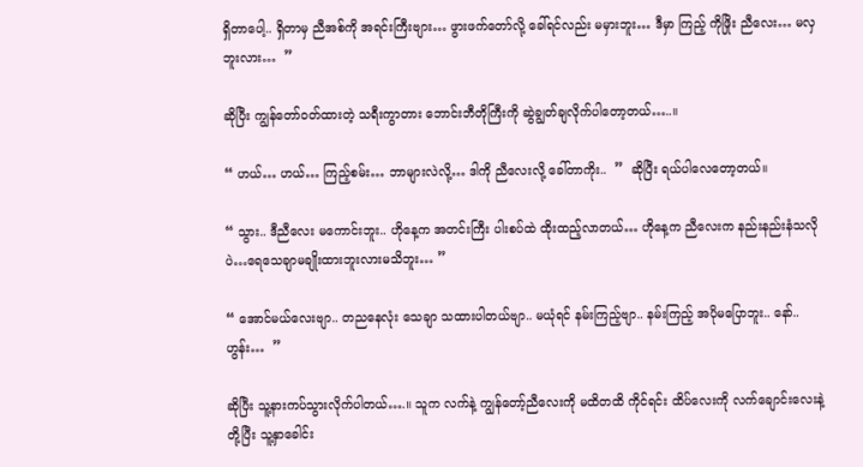ရှိတာပေါ့.. ရှိတာမှ ညီအစ်ကို အရင်းကြီးဗျား… ဖွားဖက်တော်လို့ ခေါ်ရင်လည်း မမှားဘူး… ဒီမှာ ကြည့် ကိုဖြိုး ညီလေး… မလှဘူးလား…  ”

ဆိုပြီး ကျွန်တော်ဝတ်ထားတဲ့ သရီးကွာတား ဘောင်းဘီတိုကြီးကို ဆွဲချွတ်ချလိုက်ပါတော့တယ်…..။

“ ဟယ်… ဟယ်… ကြည့်စမ်း… ဘာများလဲလို့… ဒါကို ညီလေးလို့ ခေါ်တာကိုး..  ”  ဆိုပြီး ရယ်ပါလေတော့တယ်။

“ သွား.. ဒီညီလေး မကောင်းဘူး.. ဟိုနေ့က အတင်းကြီး ပါးစပ်ထဲ ထိုးထည့်လာတယ်… ဟိုနေ့က ညီလေးက နည်းနည်းနံသလိုပဲ…ရေသေချာမချိုးထားဘူးလားမသိဘူး… ”

“ အောင်မယ်လေးဗျာ.. တညနေလုံး သေချာ သထားပါတယ်ဗျာ.. မယုံရင် နမ်းကြည့်ဗျာ.. နမ်းကြည့် အပိုမပြောဘူး.. နော်.. ဟွန်း…  ”

ဆိုပြီး သူ့နားကပ်သွားလိုက်ပါတယ်….။ သူက လက်နဲ့ ကျွန်တော့်ညီလေးကို မထိတထိ ကိုင်ရင်း ထိပ်လေးကို လက်ချောင်းလေးနဲ့ တို့ပြီး သူ့နှာခေါင်း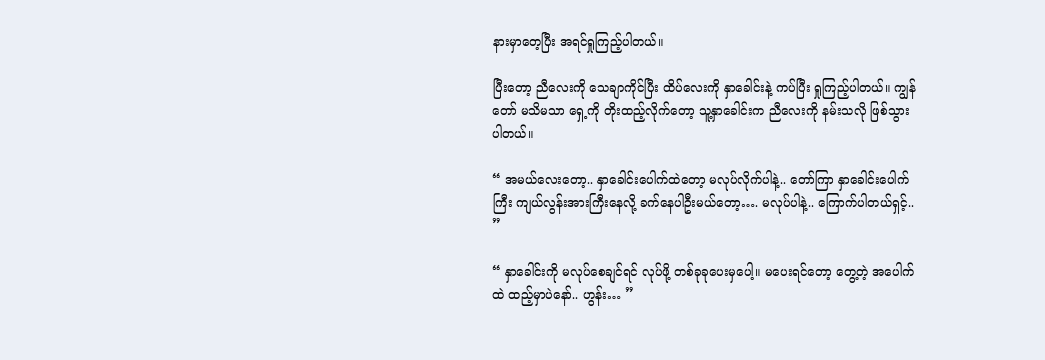နားမှာတေ့ပြီး အရင်ရှုကြည့်ပါတယ်။

ပြီးတော့ ညီလေးကို သေချာကိုင်ပြီး ထိပ်လေးကို နှာခေါင်းနဲ့ ကပ်ပြီး ရှုကြည့်ပါတယ်။ ကျွန်တော် မသိမသာ ရှေ့ကို တိုးထည့်လိုက်တော့ သူ့နှာခေါင်းက ညီလေးကို နမ်းသလို ဖြစ်သွားပါတယ်။

“ အမယ်လေးတော့.. နှာခေါင်းပေါက်ထဲတော့ မလုပ်လိုက်ပါနဲ့.. တော်ကြာ နှာခေါင်းပေါက်ကြီး ကျယ်လွန်းအားကြီးနေလို့ ခက်နေပါဦးမယ်တော့…. မလုပ်ပါနဲ့.. ကြောက်ပါတယ်ရှင့်.. ”

“ နှာခေါင်းကို မလုပ်စေချင်ရင် လုပ်ဖို့ တစ်ခုခုပေးမှပေါ့။ မပေးရင်တော့ တွေ့တဲ့ အပေါက်ထဲ ထည့်မှာပဲနော်.. ဟွန်း… ”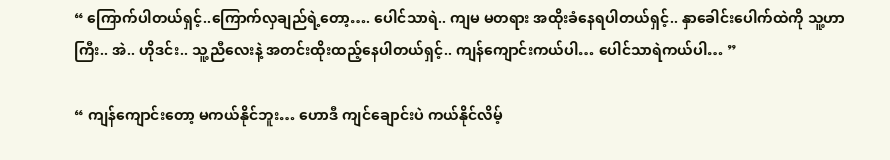“ ကြောက်ပါတယ်ရှင့်..ကြောက်လှချည်ရဲ့တော့…. ပေါင်သာရဲ.. ကျမ မတရား အထိုးခံနေရပါတယ်ရှင့်.. နှာခေါင်းပေါက်ထဲကို သူ့ဟာကြီး.. အဲ.. ဟိုဒင်း.. သူ့ညီလေးနဲ့ အတင်းထိုးထည့်နေပါတယ်ရှင့်.. ကျန်ကျောင်းကယ်ပါ… ပေါင်သာရဲကယ်ပါ… ”

“ ကျန်ကျောင်းတော့ မကယ်နိုင်ဘူး… ဟောဒီ ကျင်ချောင်းပဲ ကယ်နိုင်လိမ့်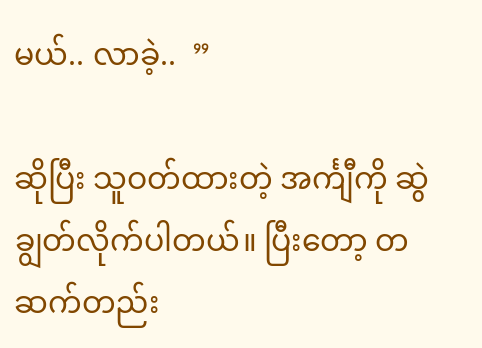မယ်.. လာခဲ့..  ”

ဆိုပြီး သူဝတ်ထားတဲ့ အင်္ကျီကို ဆွဲချွတ်လိုက်ပါတယ်။ ပြီးတော့ တဆက်တည်း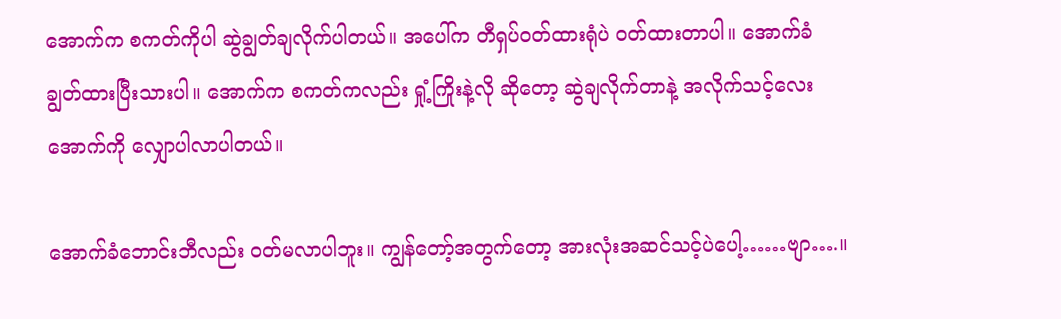အောက်က စကတ်ကိုပါ ဆွဲချွတ်ချလိုက်ပါတယ်။ အပေါ်က တီရှပ်ဝတ်ထားရုံပဲ ဝတ်ထားတာပါ။ အောက်ခံ ချွတ်ထားပြီးသားပါ။ အောက်က စကတ်ကလည်း ရှုံ့ကြိုးနဲ့လို ဆိုတော့ ဆွဲချလိုက်တာနဲ့ အလိုက်သင့်လေး အောက်ကို လျှောပါလာပါတယ်။

အောက်ခံဘောင်းဘီလည်း ဝတ်မလာပါဘူး။ ကျွန်တော့်အတွက်တော့ အားလုံးအဆင်သင့်ပဲပေါ့……ဗျာ….။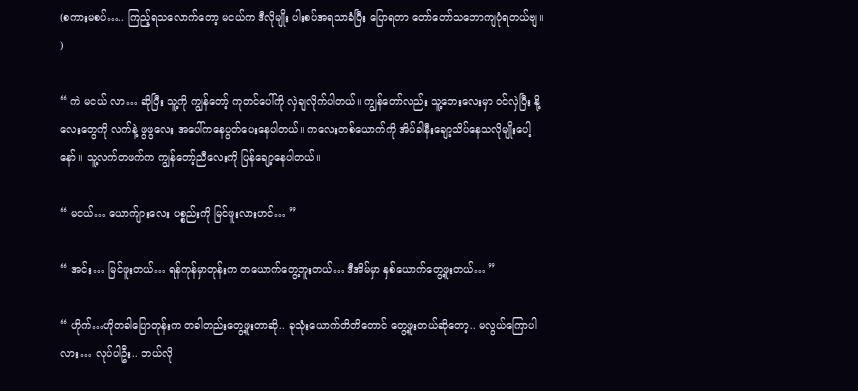(စကားမစပ်….. ကြည့်ရသလောက်တော့ မငယ်က ဒီလိုမျိုး ပါးစပ်အရသာခံပြီး ပြောရတာ တော်တော်သဘောကျပုံရတယ်ဗျ။ )

“ ကဲ မငယ် လာ… ဆိုပြီး သူ့ကို ကျွန်တော့် ကုတင်ပေါ်ကို လှဲချလိုက်ပါတယ်။ ကျွန်တော်လည်း သူ့ဘေးလေးမှာ ဝင်လှဲပြီး နို့လေးတွေကို လက်နဲ့ ဖွဖွလေး အပေါ်ကနေပွတ်ပေးနေပါတယ်။ ကလေးတစ်ယောက်ကို အိပ်ခါနီးချော့သိပ်နေသလိုမျိုးပေါ့နော်။ သူ့လက်တဖက်က ကျွန်တော့်ညီလေးကို ပြန်ချော့နေပါတယ်။

“ မငယ်… ယောက်ျားလေး ပစ္စည်းကို မြင်ဖူးလားဟင်… ”

“ အင်း… မြင်ဖူးတယ်… ရန်ကုန်မှာတုန်းက တယောက်တွေ့ဘူးတယ်… ဒီအိမ်မှာ နှစ်ယောက်တွေ့ဖူးတယ်… ”

“ ဟိုက်…ဟိုတခါပြောတုန်းက တခါတည်းတွေ့ဖူးတာဆို.. ခုသုံးယောက်တိတိတောင် တွေ့ဖူးတယ်ဆိုတော့.. မလွယ်ကြောပါလား… လုပ်ပါဦး.. ဘယ်လို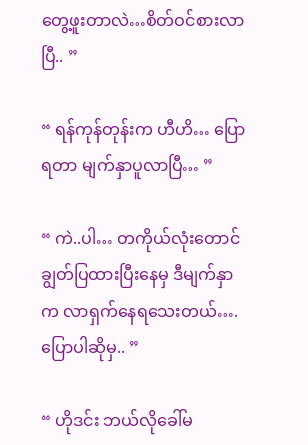တွေ့ဖူးတာလဲ…စိတ်ဝင်စားလာပြီ.. ”

“ ရန်ကုန်တုန်းက ဟီဟိ… ပြောရတာ မျက်နှာပူလာပြီ… ”

“ ကဲ..ပါ… တကိုယ်လုံးတောင် ချွတ်ပြထားပြီးနေမှ ဒီမျက်နှာက လာရှက်နေရသေးတယ်….ပြောပါဆိုမှ.. ”

“ ဟိုဒင်း ဘယ်လိုခေါ်မ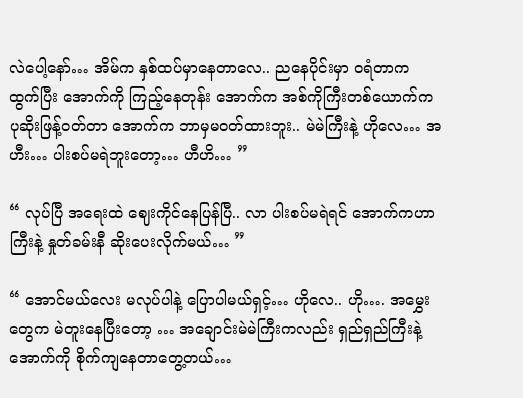လဲပေါ့နော်… အိမ်က နှစ်ထပ်မှာနေတာလေ.. ညနေပိုင်းမှာ ဝရံတာက ထွက်ပြီး အောက်ကို ကြည့်နေတုန်း အောက်က အစ်ကိုကြီးတစ်ယောက်က ပုဆိုးဖြန့်ဝတ်တာ အောက်က ဘာမှမဝတ်ထားဘူး.. မဲမဲကြီးနဲ့ ဟိုလေ… အဟီး… ပါးစပ်မရဲဘူးတော့… ဟီဟိ… ”

“ လုပ်ပြီ အရေးထဲ ဈေးကိုင်နေပြန်ပြီ.. လာ ပါးစပ်မရဲရင် အောက်ကဟာကြီးနဲ့ နှုတ်ခမ်းနီ ဆိုးပေးလိုက်မယ်… ”

“ အောင်မယ်လေး မလုပ်ပါနဲ့ ပြောပါမယ်ရှင့်… ဟိုလေ.. ဟို…. အမွှေးတွေက မဲတူးနေပြီးတော့ … အချောင်းမဲမဲကြီးကလည်း ရှည်ရှည်ကြီးနဲ့ အောက်ကို စိုက်ကျနေတာတွေ့တယ်…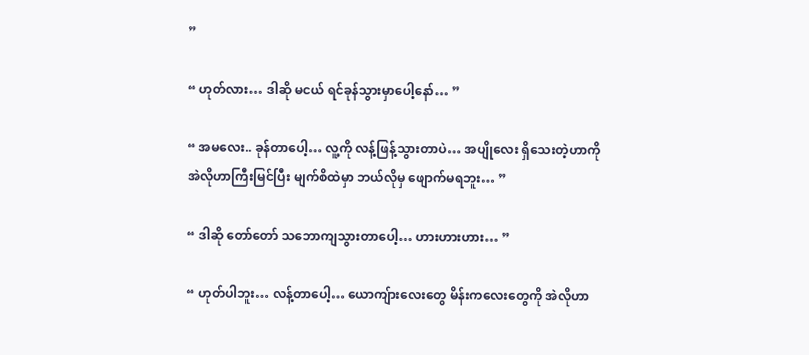”

“ ဟုတ်လား… ဒါဆို မငယ် ရင်ခုန်သွားမှာပေါ့နော်… ”

“ အမလေး.. ခုန်တာပေါ့… လူ့ကို လန့်ဖြန့်သွားတာပဲ… အပျိုလေး ရှိသေးတဲ့ဟာကို အဲလိုဟာကြီးမြင်ပြီး မျက်စိထဲမှာ ဘယ်လိုမှ ဖျောက်မရဘူး… ”

“ ဒါဆို တော်တော် သဘောကျသွားတာပေါ့… ဟားဟားဟား… ”

“ ဟုတ်ပါဘူး… လန့်တာပေါ့… ယောကျ်ားလေးတွေ မိန်းကလေးတွေကို အဲလိုဟာ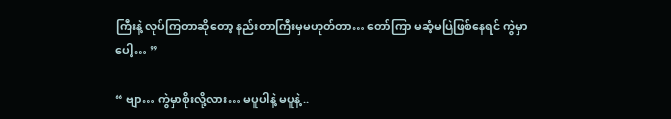ကြီးနဲ့ လုပ်ကြတာဆိုတော့ နည်းတာကြီးမှမဟုတ်တာ… တော်ကြာ မဆံ့မပြဲဖြစ်နေရင် ကွဲမှာပေါ့… ”

“ ဗျာ… ကွဲမှာစိုးလို့လား… မပူပါနဲ့ မပူနဲ့ ..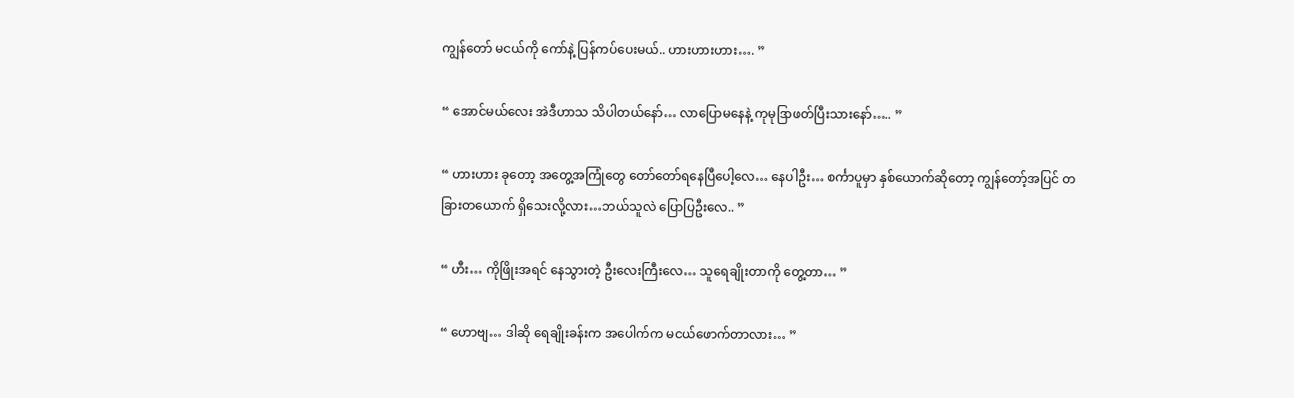ကျွန်တော် မငယ်ကို ကော်နဲ့ ပြန်ကပ်ပေးမယ်.. ဟားဟားဟား…. ”

“ အောင်မယ်လေး အဲဒီဟာသ သိပါတယ်နော်… လာပြောမနေနဲ့ ကုမုဒြာဖတ်ပြီးသားနော်….. ”

“ ဟားဟား ခုတော့ အတွေ့အကြုံတွေ တော်တော်ရနေပြီပေါ့လေ… နေပါဦး… စင်္ကာပူမှာ နှစ်ယောက်ဆိုတော့ ကျွန်တော့်အပြင် တခြားတယောက် ရှိသေးလို့လား…ဘယ်သူလဲ ပြောပြဦးလေ.. ”

“ ဟီး… ကိုဖြိုးအရင် နေသွားတဲ့ ဦးလေးကြီးလေ… သူရေချိုးတာကို တွေ့တာ… ”

“ ဟောဗျ… ဒါဆို ရေချိုးခန်းက အပေါက်က မငယ်ဖောက်တာလား… ”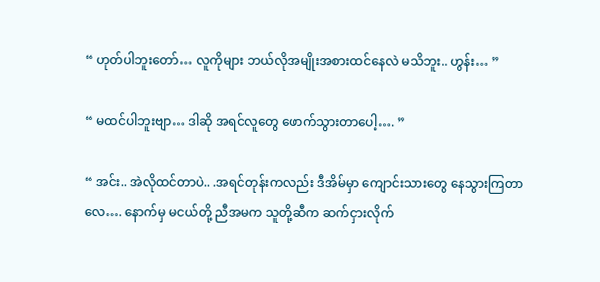“ ဟုတ်ပါဘူးတော်… လူကိုများ ဘယ်လိုအမျိုးအစားထင်နေလဲ မသိဘူး.. ဟွန်း… ”

“ မထင်ပါဘူးဗျာ… ဒါဆို အရင်လူတွေ ဖောက်သွားတာပေါ့…. ”

“ အင်း.. အဲလိုထင်တာပဲ.. .အရင်တုန်းကလည်း ဒီအိမ်မှာ ကျောင်းသားတွေ နေသွားကြတာလေ…. နောက်မှ မငယ်တို့ ညီအမက သူတို့ဆီက ဆက်ငှားလိုက်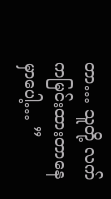တာ… သူတို့ လက်ကမြင်းထားတာနေမှာပေါ့… ”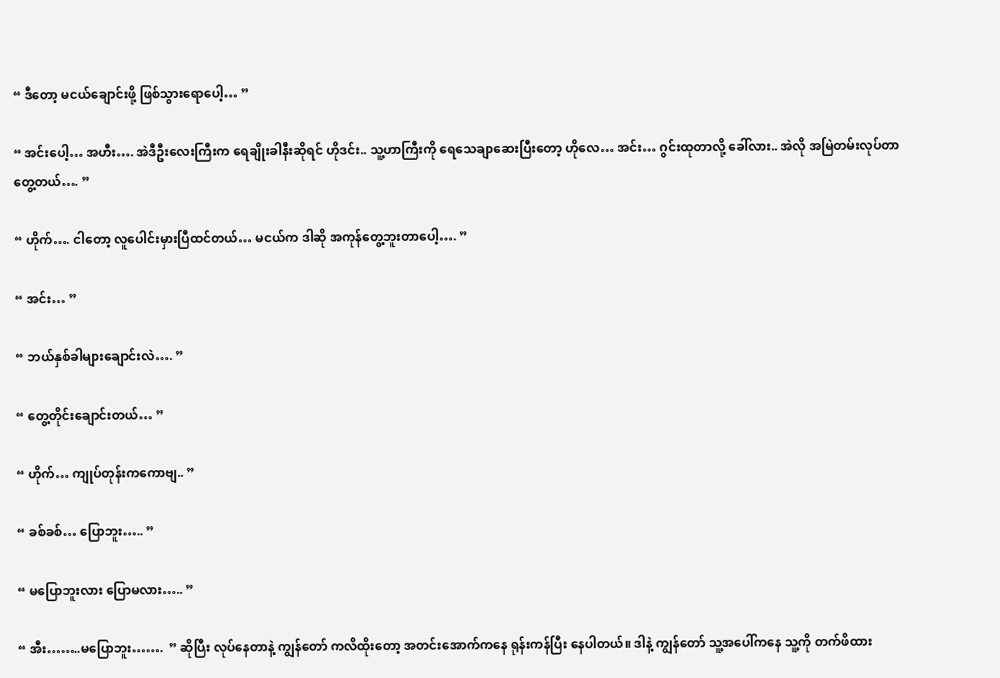“ ဒီတော့ မငယ်ချောင်းဖို့ ဖြစ်သွားရောပေါ့… ”

“ အင်းပေါ့… အဟီး…. အဲဒီဦးလေးကြီးက ရေချိုးခါနီးဆိုရင် ဟိုဒင်း.. သူ့ဟာကြီးကို ရေသေချာဆေးပြီးတော့ ဟိုလေ… အင်း… ဂွင်းထုတာလို့ ခေါ်လား.. အဲလို အမြဲတမ်းလုပ်တာတွေ့တယ်…. ”

“ ဟိုက်…. ငါတော့ လူပေါင်းမှားပြီထင်တယ်… မငယ်က ဒါဆို အကုန်တွေ့ဘူးတာပေါ့…. ”

“ အင်း… ”

“ ဘယ်နှစ်ခါများချောင်းလဲ…. ”

“ တွေ့တိုင်းချောင်းတယ်… ”

“ ဟိုက်… ကျုပ်တုန်းကကောဗျ.. ”

“ ခစ်ခစ်… ပြောဘူး….. ”

“ မပြောဘူးလား ပြောမလား….. ”

“ အီး……..မပြောဘူး…….  ” ဆိုပြီး လုပ်နေတာနဲ့ ကျွန်တော် ကလိထိုးတော့ အတင်းအောက်ကနေ ရုန်းကန်ပြီး နေပါတယ်။ ဒါနဲ့ ကျွန်တော် သူ့အပေါ်ကနေ သူ့ကို တက်ဖိထား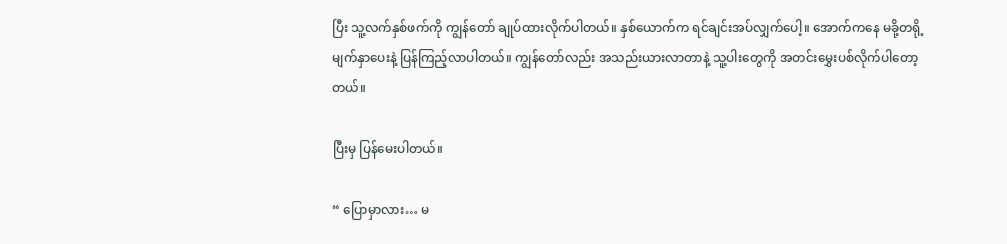ပြီး သူ့လက်နှစ်ဖက်ကို ကျွန်တော် ချုပ်ထားလိုက်ပါတယ်။ နှစ်ယောက်က ရင်ချင်းအပ်လျှက်ပေါ့။ အောက်ကနေ မခို့တရို့ မျက်နှာပေးနဲ့ ပြန်ကြည့်လာပါတယ်။ ကျွန်တော်လည်း အသည်းယားလာတာနဲ့ သူ့ပါးတွေကို အတင်းမွှေးပစ်လိုက်ပါတော့တယ်။

ပြီးမှ ပြန်မေးပါတယ်။

“ ပြောမှာလား… မ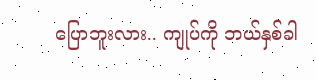ပြောဘူးလား.. ကျုပ်ကို ဘယ်နှစ်ခါ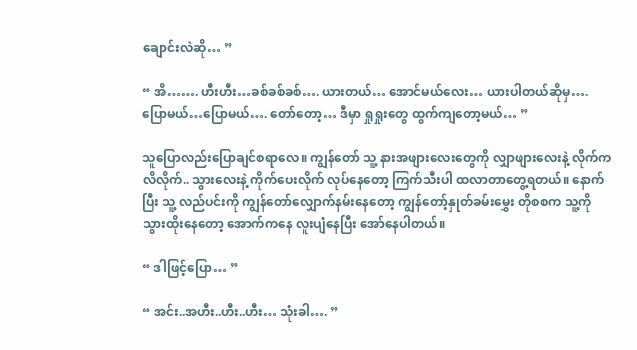ချောင်းလဲဆို… ”

“ အိ……. ဟီးဟီး…ခစ်ခစ်ခစ်…. ယားတယ်… အောင်မယ်လေး… ယားပါတယ်ဆိုမှ…. ပြောမယ်…ပြောမယ်…. တော်တော့… ဒီမှာ ရှုရှုးတွေ ထွက်ကျတော့မယ်… ”

သူပြောလည်းပြောချင်စရာလေ။ ကျွန်တော် သူ့ နားအဖျားလေးတွေကို လျှာဖျားလေးနဲ့ လိုက်ကလိလိုက်.. သွားလေးနဲ့ ကိုက်ပေးလိုက် လုပ်နေတော့ ကြက်သီးပါ ထလာတာတွေ့ရတယ်။ နောက်ပြီး သူ့ လည်ပင်းကို ကျွန်တော်လျှောက်နမ်းနေတော့ ကျွန်တော့်နှုတ်ခမ်းမွှေး တိုစစက သူ့ကို သွားထိုးနေတော့ အောက်ကနေ လူးပျံနေပြီး အော်နေပါတယ်။

“ ဒါဖြင့်ပြော… ”

“ အင်း..အဟီး..ဟီး..ဟီး… သုံးခါ…. ”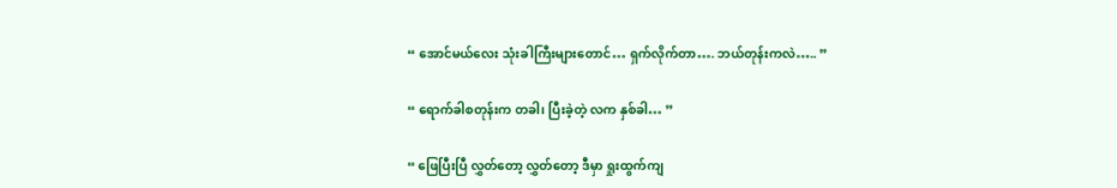“ အောင်မယ်လေး သုံးခါကြီးများတောင်… ရှက်လိုက်တာ…. ဘယ်တုန်းကလဲ….. ”

“ ရောက်ခါစတုန်းက တခါ၊ ပြီးခဲ့တဲ့ လက နှစ်ခါ… ”

“ ဖြေပြီးပြီ လွှတ်တော့ လွှတ်တော့ ဒီမှာ ရှုးထွက်ကျ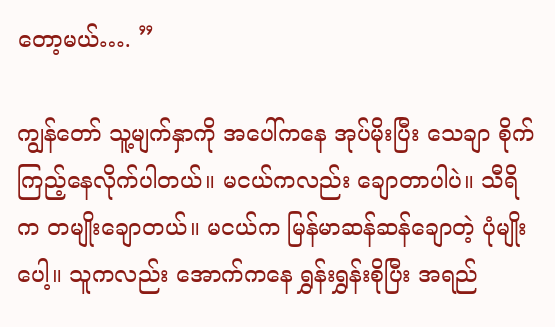တော့မယ်…. ”

ကျွန်တော် သူ့မျက်နှာကို အပေါ်ကနေ အုပ်မိုးပြီး သေချာ စိုက်ကြည့်နေလိုက်ပါတယ်။ မငယ်ကလည်း ချောတာပါပဲ။ သီရိက တမျိုးချောတယ်။ မငယ်က မြန်မာဆန်ဆန်ချောတဲ့ ပုံမျိုးပေါ့။ သူကလည်း အောက်ကနေ ရွှန်းရွှန်းစိုပြီး အရည်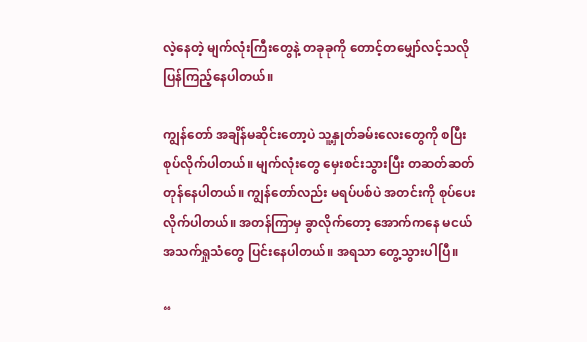လဲ့နေတဲ့ မျက်လုံးကြီးတွေနဲ့ တခုခုကို တောင့်တမျှော်လင့်သလို ပြန်ကြည့်နေပါတယ်။

ကျွန်တော် အချိန်မဆိုင်းတော့ပဲ သူ့နှုတ်ခမ်းလေးတွေကို စပြီး စုပ်လိုက်ပါတယ်။ မျက်လုံးတွေ မှေးစင်းသွားပြီး တဆတ်ဆတ် တုန်နေပါတယ်။ ကျွန်တော်လည်း မရပ်ပစ်ပဲ အတင်းကို စုပ်ပေးလိုက်ပါတယ်။ အတန်ကြာမှ ခွာလိုက်တော့ အောက်ကနေ မငယ်အသက်ရှုသံတွေ ပြင်းနေပါတယ်။ အရသာ တွေ့သွားပါပြီ။

“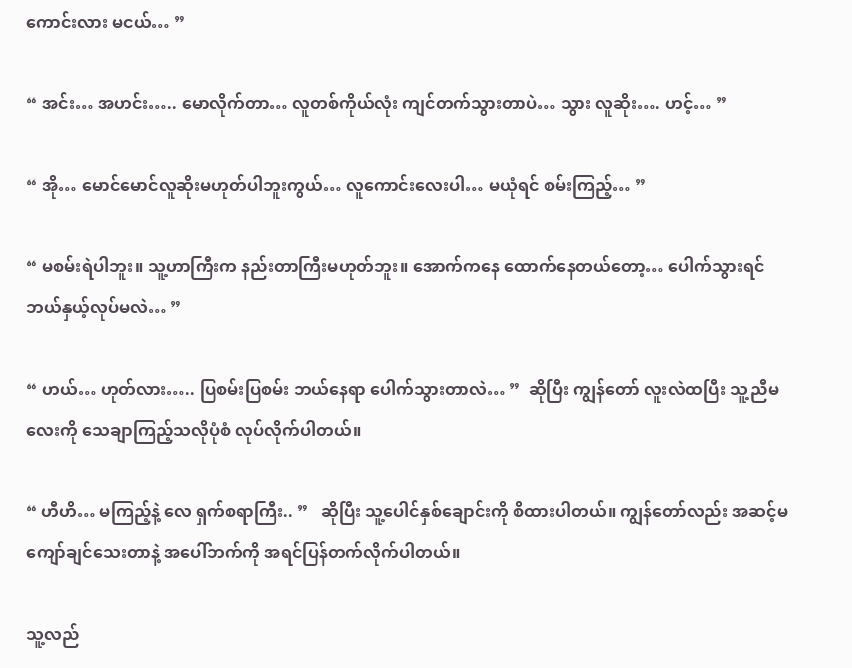ကောင်းလား မငယ်… ”

“ အင်း… အဟင်း….. မောလိုက်တာ… လူတစ်ကိုယ်လုံး ကျင်တက်သွားတာပဲ… သွား လူဆိုး…. ဟင့်… ”

“ အို… မောင်မောင်လူဆိုးမဟုတ်ပါဘူးကွယ်… လူကောင်းလေးပါ… မယုံရင် စမ်းကြည့်… ”

“ မစမ်းရဲပါဘူး။ သူ့ဟာကြီးက နည်းတာကြီးမဟုတ်ဘူး။ အောက်ကနေ ထောက်နေတယ်တော့… ပေါက်သွားရင် ဘယ်နှယ့်လုပ်မလဲ… ”

“ ဟယ်… ဟုတ်လား….. ပြစမ်းပြစမ်း ဘယ်နေရာ ပေါက်သွားတာလဲ… ”  ဆိုပြီး ကျွန်တော် လူးလဲထပြီး သူ့ညီမလေးကို သေချာကြည့်သလိုပုံစံ လုပ်လိုက်ပါတယ်။

“ ဟီဟိ… မကြည့်နဲ့ လေ ရှက်စရာကြီး.. ”   ဆိုပြီး သူ့ပေါင်နှစ်ချောင်းကို စိထားပါတယ်။ ကျွန်တော်လည်း အဆင့်မကျော်ချင်သေးတာနဲ့ အပေါ်ဘက်ကို အရင်ပြန်တက်လိုက်ပါတယ်။

သူ့လည်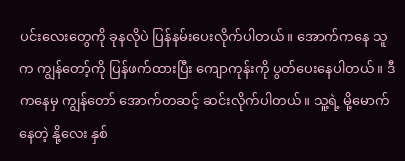ပင်းလေးတွေကို ခုနလိုပဲ ပြန်နမ်းပေးလိုက်ပါတယ်။ အောက်ကနေ သူက ကျွန်တော့်ကို ပြန်ဖက်ထားပြီး ကျောကုန်းကို ပွတ်ပေးနေပါတယ်။ ဒီကနေမှ ကျွန်တော် အောက်တဆင့် ဆင်းလိုက်ပါတယ်။ သူ့ရဲ့ မို့မောက်နေတဲ့ နို့လေး နှစ်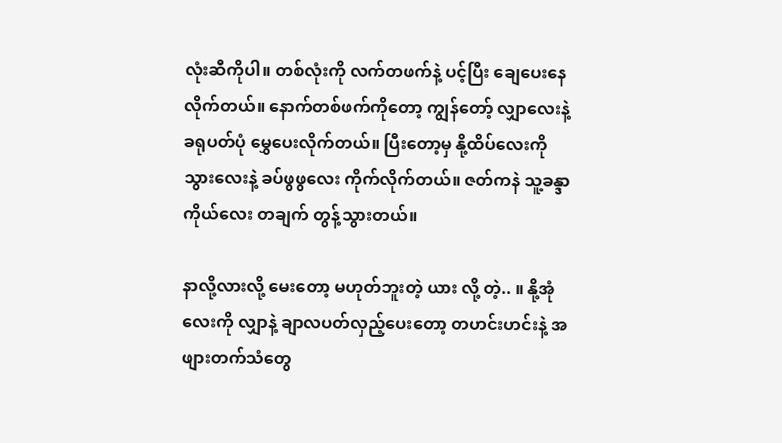လုံးဆီကိုပါ။ တစ်လုံးကို လက်တဖက်နဲ့ ပင့်ပြီး ချေပေးနေလိုက်တယ်။ နောက်တစ်ဖက်ကိုတော့ ကျွန်တော့် လျှာလေးနဲ့ ခရုပတ်ပုံ မွှေပေးလိုက်တယ်။ ပြီးတော့မှ နို့ထိပ်လေးကို သွားလေးနဲ့ ခပ်ဖွဖွလေး ကိုက်လိုက်တယ်။ ဇတ်ကနဲ သူ့ခန္ဒာကိုယ်လေး တချက် တွန့်သွားတယ်။

နာလို့လားလို့ မေးတော့ မဟုတ်ဘူးတဲ့ ယား လို့ တဲ့.. ။ နို့အုံလေးကို လျှာနဲ့ ချာလပတ်လှည့်ပေးတော့ တဟင်းဟင်းနဲ့ အဖျားတက်သံတွေ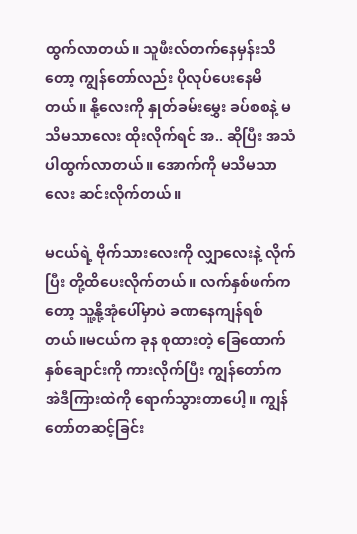ထွက်လာတယ်။ သူဖီးလ်တက်နေမှန်းသိတော့ ကျွန်တော်လည်း ပိုလုပ်ပေးနေမိတယ်။ နို့လေးကို နှုတ်ခမ်းမွှေး ခပ်စစနဲ့ မသိမသာလေး ထိုးလိုက်ရင် အ.. ဆိုပြီး အသံပါထွက်လာတယ်။ အောက်ကို မသိမသာလေး ဆင်းလိုက်တယ်။

မငယ်ရဲ့ ဗိုက်သားလေးကို လျှာလေးနဲ့ လိုက်ပြီး တို့ထိပေးလိုက်တယ်။ လက်နှစ်ဖက်ကတော့ သူ့နို့အုံပေါ်မှာပဲ ခဏနေကျန်ရစ်တယ်။မငယ်က ခုန စုထားတဲ့ ခြေထောက်နှစ်ချောင်းကို ကားလိုက်ပြီး ကျွန်တော်က အဲဒီကြားထဲကို ရောက်သွားတာပေါ့။ ကျွန်တော်တဆင့်ခြင်း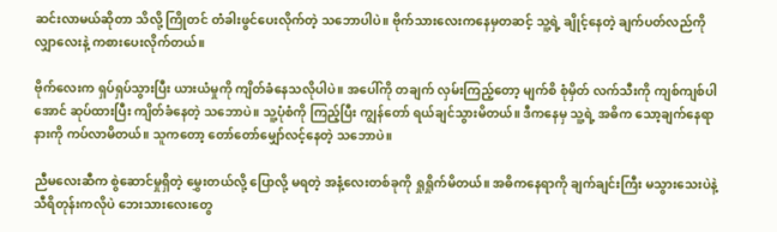ဆင်းလာမယ်ဆိုတာ သိလို့ ကြိုတင် တံခါးဖွင်ပေးလိုက်တဲ့ သဘောပါပဲ။ ဗိုက်သားလေးကနေမှတဆင့် သူ့ရဲ့ ချိုင့်နေတဲ့ ချက်ပတ်လည်ကို လျှာလေးနဲ့ ကစားပေးလိုက်တယ်။

ဗိုက်လေးက ရှပ်ရှပ်သွားပြီး ယားယံမှုကို ကျိတ်ခံနေသလိုပါပဲ။ အပေါ်ကို တချက် လှမ်းကြည့်တော့ မျက်စိ စုံမှိတ် လက်သီးကို ကျစ်ကျစ်ပါအောင် ဆုပ်ထားပြီး ကျိတ်ခံနေတဲ့ သဘောပဲ။ သူ့ပုံစံကို ကြည့်ပြီး ကျွန်တော် ရယ်ချင်သွားမိတယ်။ ဒီကနေမှ သူ့ရဲ့ အဓိက သော့ချက်နေရာနားကို ကပ်လာမိတယ်။ သူကတော့ တော်တော်မျှော်လင့်နေတဲ့ သဘောပဲ။

ညီမလေးဆီက စွဲဆောင်မှုရှိတဲ့ မွှေးတယ်လို့ ပြောလို့ မရတဲ့ အနံ့လေးတစ်ခုကို ရှုရှိုက်မိတယ်။ အဓိကနေရာကို ချက်ချင်းကြီး မသွားသေးပဲနဲ့ သီရိတုန်းကလိုပဲ ဘေးသားလေးတွေ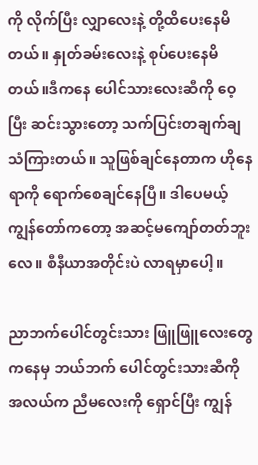ကို လိုက်ပြီး လျှာလေးနဲ့ တို့ထိပေးနေမိတယ်။ နှုတ်ခမ်းလေးနဲ့ စုပ်ပေးနေမိတယ်။ဒီကနေ ပေါင်သားလေးဆီကို ဝေ့ပြီး ဆင်းသွားတော့ သက်ပြင်းတချက်ချသံကြားတယ်။ သူဖြစ်ချင်နေတာက ဟိုနေရာကို ရောက်စေချင်နေပြီ။ ဒါပေမယ့် ကျွန်တော်ကတော့ အဆင့်မကျော်တတ်ဘူးလေ။ စီနီယာအတိုင်းပဲ လာရမှာပေါ့။

ညာဘက်ပေါင်တွင်းသား ဖြူဖြူလေးတွေကနေမှ ဘယ်ဘက် ပေါင်တွင်းသားဆီကို အလယ်က ညီမလေးကို ရှောင်ပြီး ကျွန်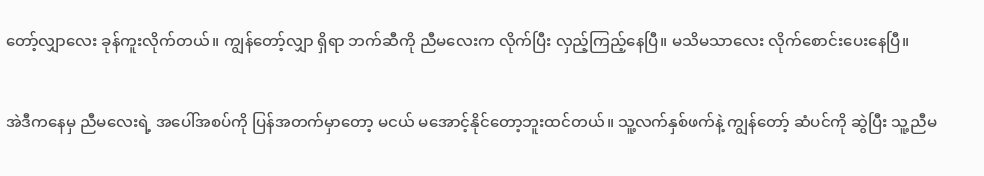တော့်လျှာလေး ခုန်ကူးလိုက်တယ်။ ကျွန်တော့်လျှာ ရှိရာ ဘက်ဆီကို ညီမလေးက လိုက်ပြီး လှည့်ကြည့်နေပြီ။ မသိမသာလေး လိုက်စောင်းပေးနေပြီ။

အဲဒီကနေမှ ညီမလေးရဲ့ အပေါ်အစပ်ကို ပြန်အတက်မှာတော့ မငယ် မအောင့်နိုင်တော့ဘူးထင်တယ်။ သူ့လက်နှစ်ဖက်နဲ့ ကျွန်တော့် ဆံပင်ကို ဆွဲပြီး သူ့ညီမ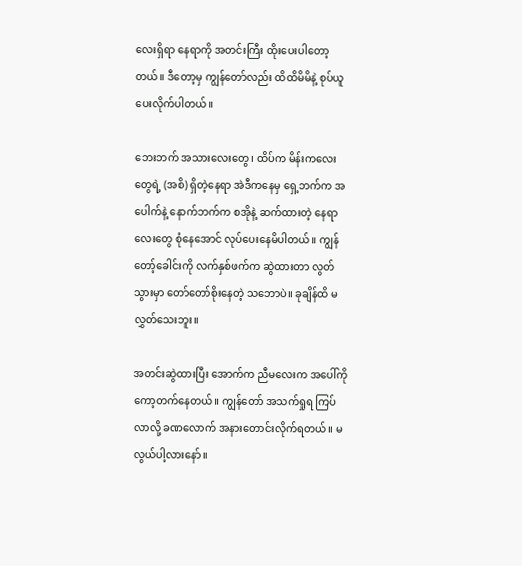လေးရှိရာ နေရာကို အတင်းကြီး ထိုးပေးပါတော့တယ်။ ဒီတော့မှ ကျွန်တော်လည်း ထိထိမိမိနဲ့ စုပ်ယူပေးလိုက်ပါတယ်။

ဘေးဘက် အသားလေးတွေ၊ ထိပ်က မိန်းကလေးတွေရဲ့ (အစိ) ရှိတဲ့နေရာ အဲဒီကနေမှ ရှေ့ဘက်က အပေါက်နဲ့ နောက်ဘက်က စအိုနဲ့ ဆက်ထားတဲ့ နေရာလေးတွေ စုံနေအောင် လုပ်ပေးနေမိပါတယ်။ ကျွန်တော့်ခေါင်းကို လက်နှစ်ဖက်က ဆွဲထားတာ လွတ်သွားမှာ တော်တော်စိုးနေတဲ့ သဘောပဲ။ ခုချိန်ထိ မလွှတ်သေးဘူး။

အတင်းဆွဲထားပြီး အောက်က ညီမလေးက အပေါ်ကို ကော့တက်နေတယ်။ ကျွန်တော် အသက်ရှုရ ကြပ်လာလို့ ခဏလောက် အနားတောင်းလိုက်ရတယ်။ မလွယ်ပါ့လားနော်။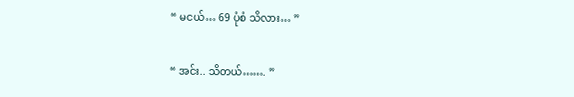“ မငယ်… 69 ပုံစံ သိလား… ”

“ အင်း.. သိတယ်……. ”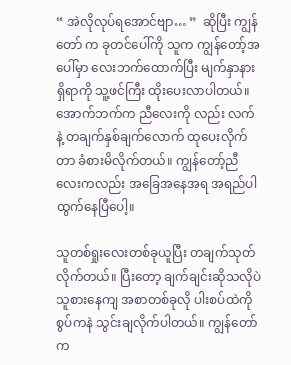“ အဲလိုလုပ်ရအောင်ဗျာ… ”  ဆိုပြီး ကျွန်တော် က ခုတင်ပေါ်ကို သူက ကျွန်တော့်အပေါ်မှာ လေးဘက်ထောက်ပြီး မျက်နှာနားရှိရာကို သူ့ဖင်ကြီး ထိုးပေးလာပါတယ်။ အောက်ဘက်က ညီလေးကို လည်း လက်နဲ့ တချက်နှစ်ချက်လောက် ထုပေးလိုက်တာ ခံစားမိလိုက်တယ်။ ကျွန်တော့်ညီလေးကလည်း အခြေအနေအရ အရည်ပါ ထွက်နေပြီပေါ့။

သူတစ်ရှုးလေးတစ်ခုယူပြီး တချက်သုတ်လိုက်တယ်။ ပြီးတော့ ချက်ချင်းဆိုသလိုပဲ သူစားနေကျ အစာတစ်ခုလို ပါးစပ်ထဲကို စွပ်ကနဲ သွင်းချလိုက်ပါတယ်။ ကျွန်တော်က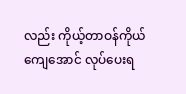လည်း ကိုယ့်တာဝန်ကိုယ်ကျေအောင် လုပ်ပေးရ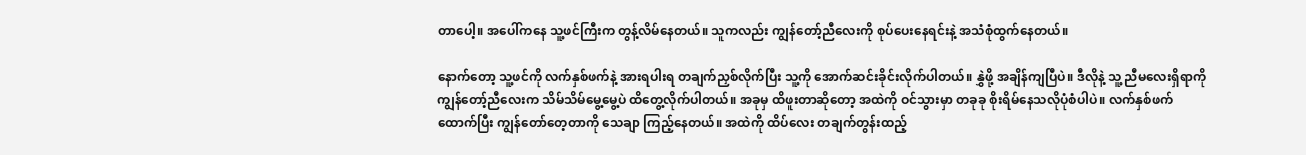တာပေါ့။ အပေါ်ကနေ သူ့ဖင်ကြီးက တွန့်လိမ်နေတယ်။ သူကလည်း ကျွန်တော့်ညီလေးကို စုပ်ပေးနေရင်းနဲ့ အသံစုံထွက်နေတယ်။

နောက်တော့ သူ့ဖင်ကို လက်နှစ်ဖက်နဲ့ အားရပါးရ တချက်ညှစ်လိုက်ပြီး သူ့ကို အောက်ဆင်းခိုင်းလိုက်ပါတယ်။ နွှဲဖို့ အချိန်ကျပြီပဲ။ ဒီလိုနဲ့ သူ့ ညီမလေးရှိရာကို ကျွန်တော့်ညီလေးက သိမ်သိမ်မွေ့မွေ့ပဲ ထိတွေ့လိုက်ပါတယ်။ အခုမှ ထိဖူးတာဆိုတော့ အထဲကို ဝင်သွားမှာ တခုခု စိုးရိမ်နေသလိုပုံစံပါပဲ။ လက်နှစ်ဖက် ထောက်ပြီး ကျွန်တော်တေ့တာကို သေချာ ကြည့်နေတယ်။ အထဲကို ထိပ်လေး တချက်တွန်းထည့်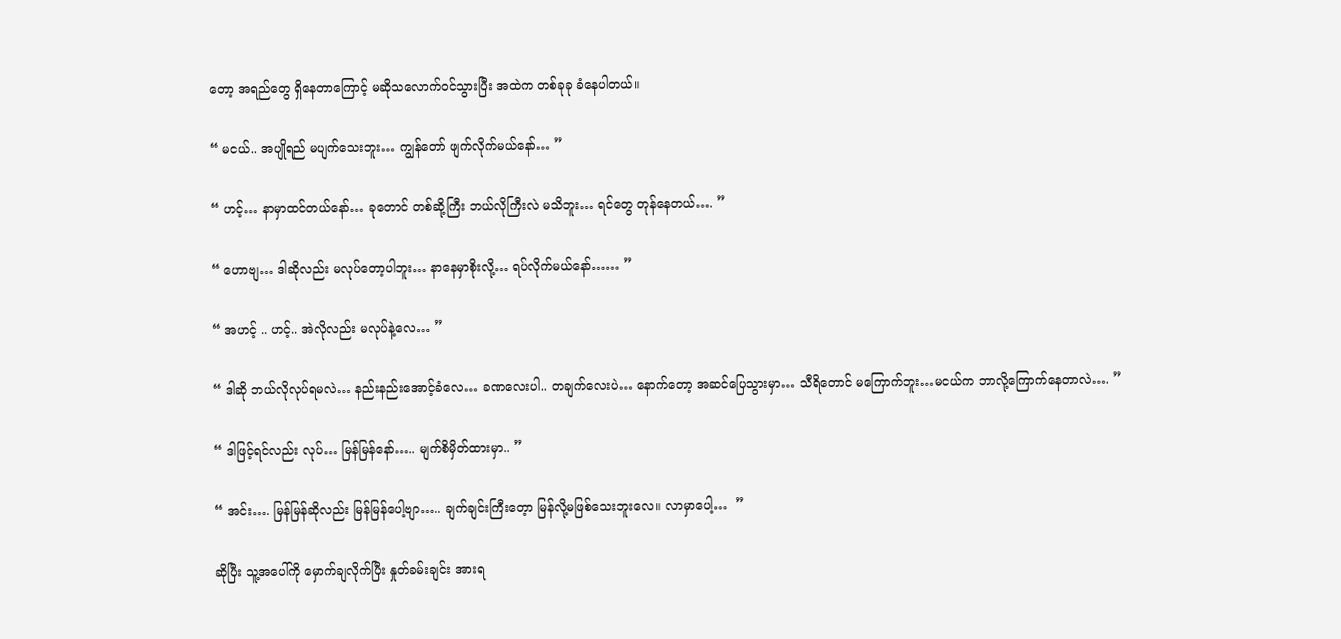တော့ အရည်တွေ ရှိနေတာကြောင့် မဆိုသလောက်ဝင်သွားပြီး အထဲက တစ်ခုခု ခံနေပါတယ်။

“ မငယ်.. အပျိုရည် မပျက်သေးဘူး… ကျွန်တော် ဖျက်လိုက်မယ်နော်… ”

“ ဟင့်… နာမှာထင်တယ်နော်… ခုတောင် တစ်ဆို့ကြီး ဘယ်လိုကြီးလဲ မသိဘူး… ရင်တွေ တုန်နေတယ်…. ”

“ ဟောဗျ… ဒါဆိုလည်း မလုပ်တော့ပါဘူး… နာနေမှာစိုးလို့… ရပ်လိုက်မယ်နော်…… ”

“ အဟင့် .. ဟင့်.. အဲလိုလည်း မလုပ်နဲ့လေ… ”

“ ဒါဆို ဘယ်လိုလုပ်ရမလဲ… နည်းနည်းအောင့်ခံလေ… ခဏလေးပါ.. တချက်လေးပဲ… နောက်တော့ အဆင်ပြေသွားမှာ… သီရိတောင် မကြောက်ဘူး…မငယ်က ဘာလို့ကြောက်နေတာလဲ…. ”

“ ဒါဖြင့်ရင်လည်း လုပ်… မြန်မြန်နော်….. မျက်စိမှိတ်ထားမှာ.. ”

“ အင်း…. မြန်မြန်ဆိုလည်း မြန်မြန်ပေါ့ဗျာ….. ချက်ချင်းကြီးတေ့ာ မြန်လို့မဖြစ်သေးဘူးလေ။ လာမှာပေါ့…  ”

ဆိုပြီး သူ့အပေါ်ကို မှောက်ချလိုက်ပြီး နှုတ်ခမ်းချင်း အားရ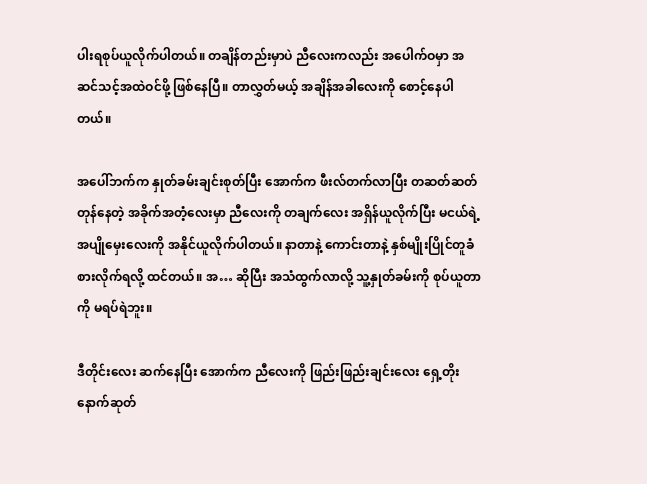ပါးရစုပ်ယူလိုက်ပါတယ်။ တချိန်တည်းမှာပဲ ညီလေးကလည်း အပေါက်ဝမှာ အဆင်သင့်အထဲဝင်ဖို့ ဖြစ်နေပြီ။ တာလွှတ်မယ့် အချိန်အခါလေးကို စောင့်နေပါတယ်။

အပေါ်ဘက်က နှုတ်ခမ်းချင်းစုတ်ပြီး အောက်က ဖီးလ်တက်လာပြီး တဆတ်ဆတ် တုန်နေတဲ့ အခိုက်အတံ့လေးမှာ ညီလေးကို တချက်လေး အရှိန်ယူလိုက်ပြီး မငယ်ရဲ့ အပျိုမှေးလေးကို အနိုင်ယူလိုက်ပါတယ်။ နာတာနဲ့ ကောင်းတာနဲ့ နှစ်မျိုးပြိုင်တူခံစားလိုက်ရလို့ ထင်တယ်။ အ… ဆိုပြီး အသံထွက်လာလို့ သူ့နှုတ်ခမ်းကို စုပ်ယူတာကို မရပ်ရဲဘူး။

ဒီတိုင်းလေး ဆက်နေပြီး အောက်က ညီလေးကို ဖြည်းဖြည်းချင်းလေး ရှေ့တိုးနောက်ဆုတ်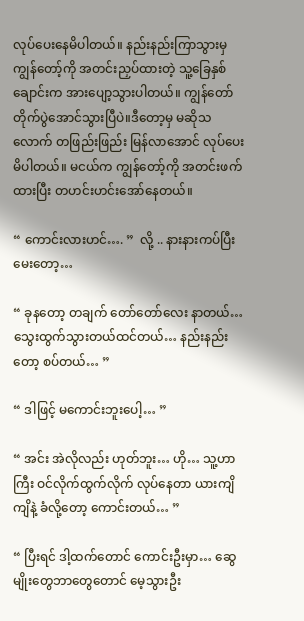လုပ်ပေးနေမိပါတယ်။ နည်းနည်းကြာသွားမှ ကျွန်တော့်ကို အတင်းညှပ်ထားတဲ့ သူ့ခြေနှစ်ချောင်းက အားပျော့သွားပါတယ်။ ကျွန်တော် တိုက်ပွဲအောင်သွားပြီပဲ။ဒီတော့မှ မဆိုသလောက် တဖြည်းဖြည်း မြန်လာအောင် လုပ်ပေးမိပါတယ်။ မငယ်က ကျွန်တော့်ကို အတင်းဖက်ထားပြီး တဟင်းဟင်းအော်နေတယ်။

“ ကောင်းလားဟင်…. ”  လို့ .. နားနားကပ်ပြီးမေးတော့…

“ ခုနတော့ တချက် တော်တော်လေး နာတယ်… သွေးထွက်သွားတယ်ထင်တယ်… နည်းနည်းတော့ စပ်တယ်… ”

“ ဒါဖြင့် မကောင်းဘူးပေါ့… ”

“ အင်း အဲလိုလည်း ဟုတ်ဘူး… ဟို… သူ့ဟာကြီး ဝင်လိုက်ထွက်လိုက် လုပ်နေတာ ယားကျိကျိနဲ့ ခံလို့တော့ ကောင်းတယ်… ”

“ ပြီးရင် ဒါ့ထက်တောင် ကောင်းဦးမှာ… ဆွေမျိုးတွေဘာတွေတောင် မေ့သွားဦး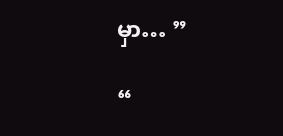မှာ… ”

“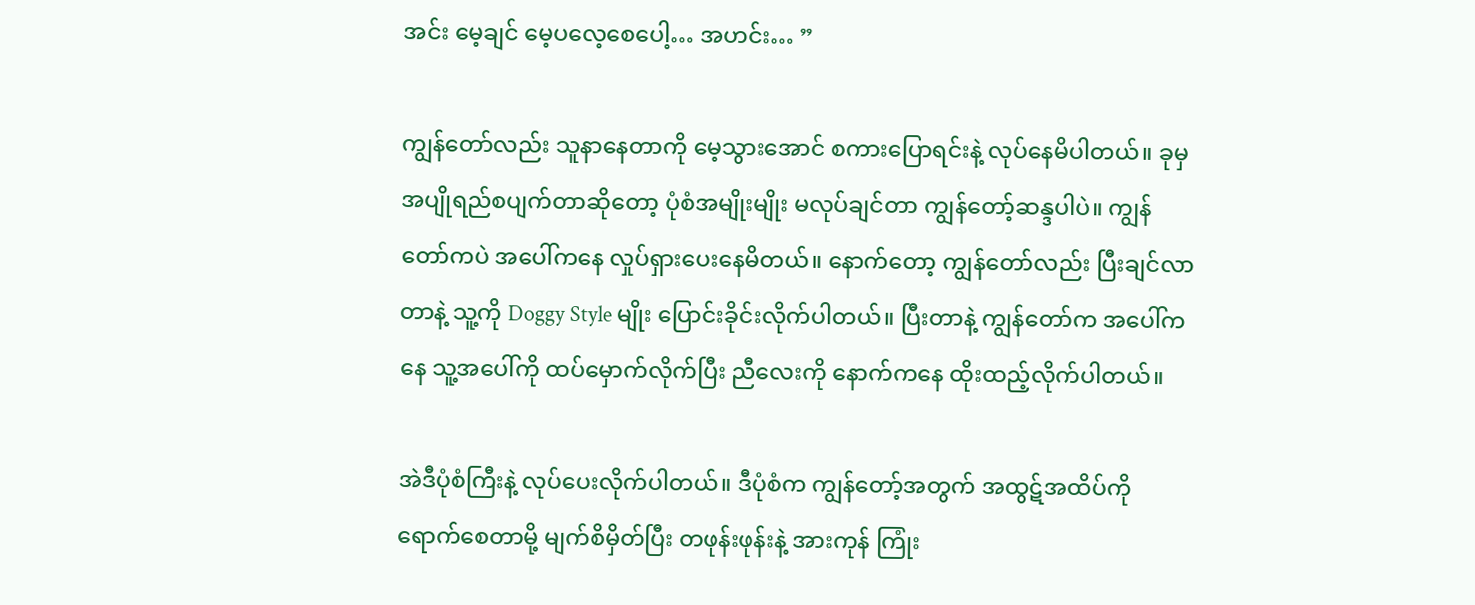အင်း မေ့ချင် မေ့ပလေ့စေပေါ့… အဟင်း… ”

ကျွန်တော်လည်း သူနာနေတာကို မေ့သွားအောင် စကားပြောရင်းနဲ့ လုပ်နေမိပါတယ်။ ခုမှ အပျိုရည်စပျက်တာဆိုတော့ ပုံစံအမျိုးမျိုး မလုပ်ချင်တာ ကျွန်တော့်ဆန္ဒပါပဲ။ ကျွန်တော်ကပဲ အပေါ်ကနေ လှုပ်ရှားပေးနေမိတယ်။ နောက်တော့ ကျွန်တော်လည်း ပြီးချင်လာတာနဲ့ သူ့ကို Doggy Style မျိုး ပြောင်းခိုင်းလိုက်ပါတယ်။ ပြီးတာနဲ့ ကျွန်တော်က အပေါ်ကနေ သူ့အပေါ်ကို ထပ်မှောက်လိုက်ပြီး ညီလေးကို နောက်ကနေ ထိုးထည့်လိုက်ပါတယ်။

အဲဒီပုံစံကြီးနဲ့ လုပ်ပေးလိုက်ပါတယ်။ ဒီပုံစံက ကျွန်တော့်အတွက် အထွဋ်အထိပ်ကို ရောက်စေတာမို့ မျက်စိမှိတ်ပြီး တဖုန်းဖုန်းနဲ့ အားကုန် ကြုံး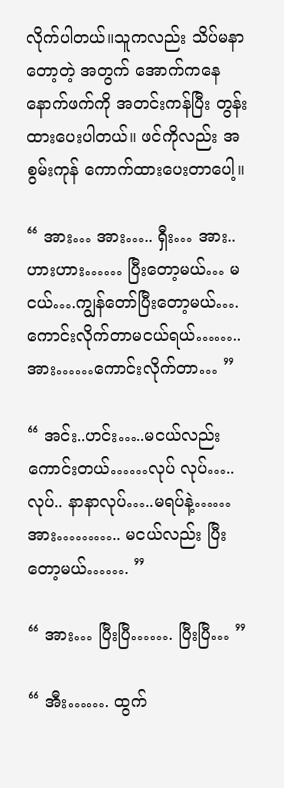လိုက်ပါတယ်။သူကလည်း သိပ်မနာတော့တဲ့ အတွက် အောက်ကနေ နောက်ဖက်ကို အတင်းကန်ပြီး တွန်းထားပေးပါတယ်။ ဖင်ကိုလည်း အစွမ်းကုန် ကောက်ထားပေးတာပေါ့။

“ အား… အား….. ရှီး… အား.. ဟားဟား…… ပြီးတော့မယ်… မငယ်….ကျွန်တော်ပြီးတော့မယ်…. ကောင်းလိုက်တာမငယ်ရယ်…….. အား……ကောင်းလိုက်တာ… ”

“ အင်း..ဟင်း…..မငယ်လည်း ကောင်းတယ်……လုပ် လုပ်…..လုပ်.. နာနာလုပ်…..မရပ်နဲ့……အား……….. မငယ်လည်း ပြီးတော့မယ်……. ”

“ အား… ပြီးပြီ……. ပြီးပြီ… ”

“ အီး……. ထွက်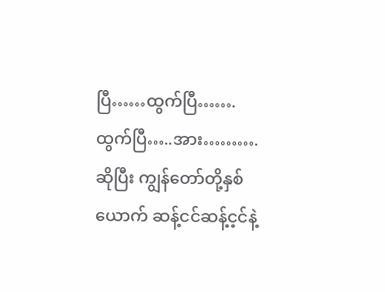ပြီ……ထွက်ပြီ…….ထွက်ပြီ…..အား………. ဆိုပြီး ကျွန်တော်တို့နှစ်ယောက် ဆန့်ငင်ဆန့်င့င်နဲ့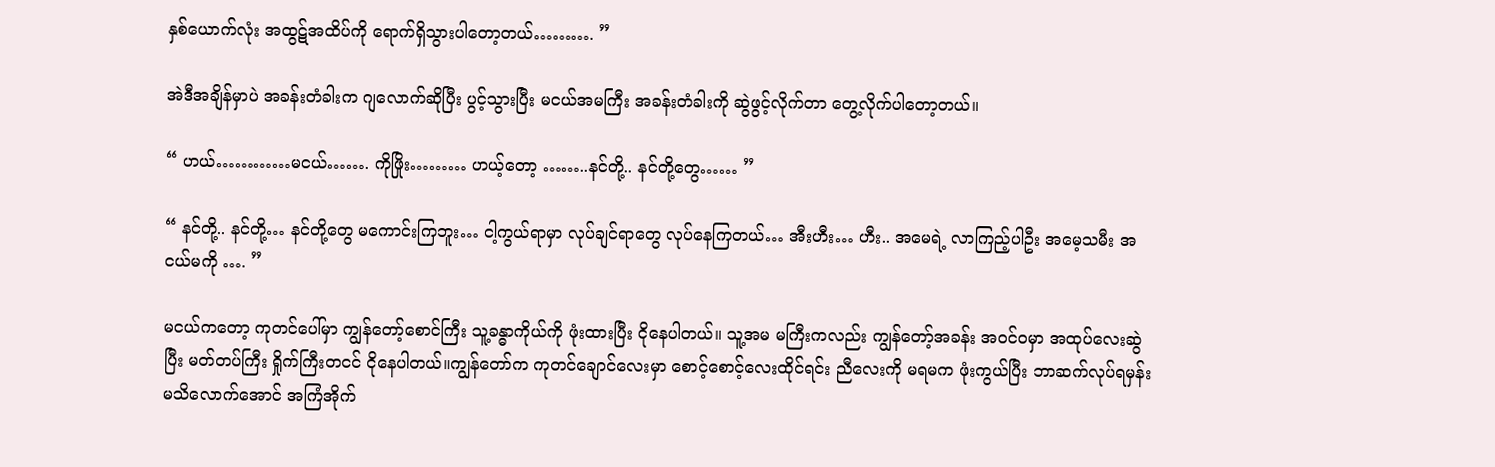နှစ်ယောက်လုံး အထွဋ်အထိပ်ကို ရောက်ရှိသွားပါတော့တယ်………. ”

အဲဒီအချိန်မှာပဲ အခန်းတံခါးက ဂျလောက်ဆိုပြီး ပွင့်သွားပြီး မငယ်အမကြီး အခန်းတံခါးကို ဆွဲဖွင့်လိုက်တာ တွေ့လိုက်ပါတော့တယ်။

“ ဟယ်…………မငယ်……. ကိုဖြိုး……… ဟယ့်တော့ ……..နင်တို့.. နင်တို့တွေ…… ”

“ နင်တို့.. နင်တို့… နင်တို့တွေ မကောင်းကြဘူး… ငါ့ကွယ်ရာမှာ လုပ်ချင်ရာတွေ လုပ်နေကြတယ်… အီးဟီး… ဟီး.. အမေရဲ့ လာကြည့်ပါဦး အမေ့သမီး အငယ်မကို …. ”

မငယ်ကတော့ ကုတင်ပေါ်မှာ ကျွန်တော့်စောင်ကြီး သူ့ခန္ဓာကိုယ်ကို ဖုံးထားပြီး ငိုနေပါတယ်။ သူ့အမ မကြီးကလည်း ကျွန်တော့်အခန်း အဝင်ဝမှာ အထုပ်လေးဆွဲပြီး မတ်တပ်ကြီး ရှိုက်ကြီးတငင် ငိုနေပါတယ်။ကျွန်တော်က ကုတင်ချောင်လေးမှာ စောင့်စောင့်လေးထိုင်ရင်း ညီလေးကို မရမက ဖုံးကွယ်ပြီး ဘာဆက်လုပ်ရမှန်းမသိလောက်အောင် အကြံအိုက်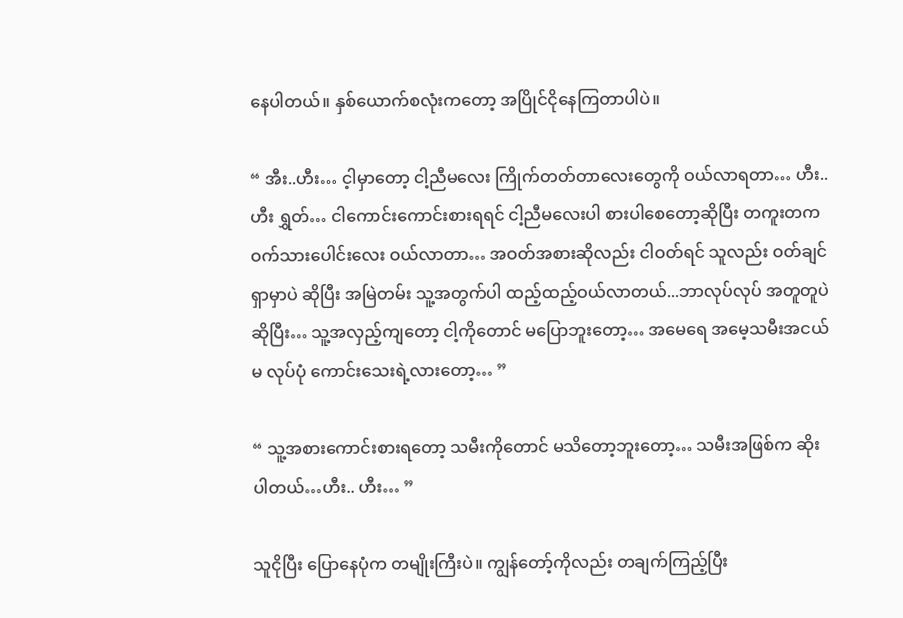နေပါတယ်။ နှစ်ယောက်စလုံးကတော့ အပြိုင်ငိုနေကြတာပါပဲ။

“ အီး..ဟီး… င့ါမှာတော့ ငါ့ညီမလေး ကြိုက်တတ်တာလေးတွေကို ဝယ်လာရတာ… ဟီး..ဟီး ရွှတ်… ငါကောင်းကောင်းစားရရင် ငါ့ညီမလေးပါ စားပါစေတော့ဆိုပြီး တကူးတက ဝက်သားပေါင်းလေး ဝယ်လာတာ… အဝတ်အစားဆိုလည်း ငါဝတ်ရင် သူလည်း ဝတ်ချင်ရှာမှာပဲ ဆိုပြီး အမြဲတမ်း သူ့အတွက်ပါ ထည့်ထည့်ဝယ်လာတယ်...ဘာလုပ်လုပ် အတူတူပဲဆိုပြီး… သူ့အလှည့်ကျတော့ ငါ့ကိုတောင် မပြောဘူးတော့… အမေရေ အမေ့သမီးအငယ်မ လုပ်ပုံ ကောင်းသေးရဲ့လားတော့… ”

“ သူ့အစားကောင်းစားရတော့ သမီးကိုတောင် မသိတော့ဘူးတော့… သမီးအဖြစ်က ဆိုးပါတယ်…ဟီး.. ဟီး… ”

သူငိုပြီး ပြောနေပုံက တမျိုးကြီးပဲ။ ကျွန်တော့်ကိုလည်း တချက်ကြည့်ပြီး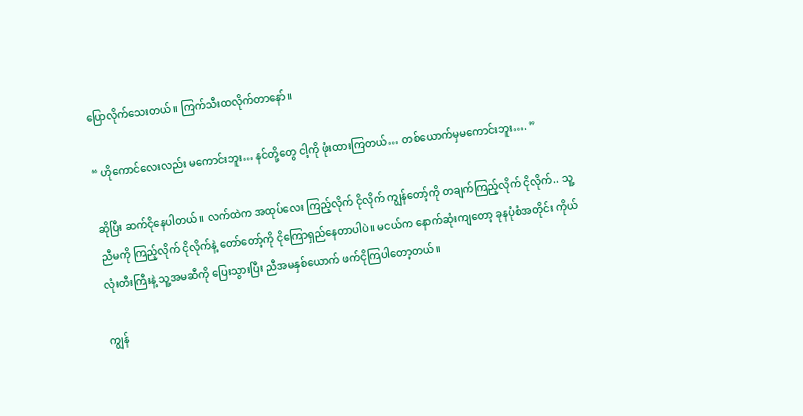ပြောလိုက်သေးတယ်။ ကြက်သီးထလိုက်တာနော်။

“ ဟိုကောင်လေးလည်း မကောင်းဘူး… နင်တို့တွေ ငါ့ကို ဖုံးထားကြတယ်… တစ်ယောက်မှမကောင်းဘူး…. ”

ဆိုပြီး ဆက်ငိုနေပါတယ်။ လက်ထဲက အထုပ်လေး ကြည့်လိုက် ငိုလိုက် ကျွန်တော့်ကို တချက်ကြည့်လိုက် ငိုလိုက်.. သူ့ ညီမကို ကြည့်လိုက် ငိုလိုက်နဲ့ တော်တော့်ကို ငိုကြောရှည်နေတာပါပဲ။ မငယ်က နောက်ဆုံးကျတော့ ခုနပုံစံအတိုင်း ကိုယ်လုံးတီးကြီးနဲ့ သူ့အမဆီကို ပြေးသွားပြီး ညီအမနှစ်ယောက် ဖက်ငိုကြပါတော့တယ်။

ကျွန်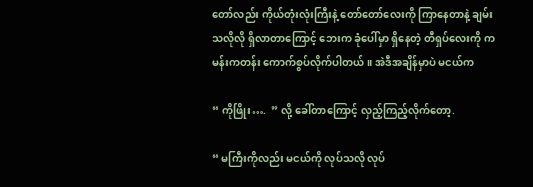တော်လည်း ကိုယ်တုံးလုံးကြီးနဲ့ တော်တော်လေးကို ကြာနေတာနဲ့ ချမ်းသလိုလို ရှိလာတာကြောင့် ဘေးက ခုံပေါ်မှာ ရှိနေတဲ့ တီရှပ်လေးကို ကမန်းကတန်း ကောက်စွပ်လိုက်ပါတယ်။ အဲဒီအချိန်မှာပဲ မငယ်က

“ ကိုဖြိုး….  ” လို့ ခေါ်တာကြောင့် လှည့်ကြည့်လိုက်တော့.

“ မကြီးကိုလည်း မငယ်ကို လုပ်သလို လုပ်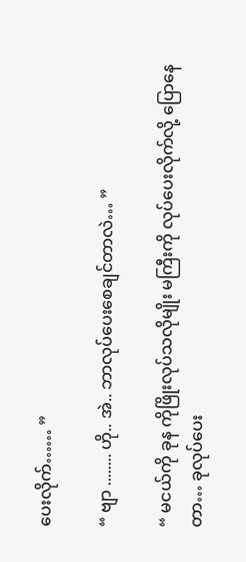ပေးလိုက်…… ”

“ ဗျာ ........ ဟို.. အဲ.. ဘာလုပ်ပေးစေချင်တာလဲ… ”

“ မငယ်ကို ခုန ကိုဖြိုးလုပ်သလိုမျိုး မကြီးကို လုပ်ပေးလိုက်လို့ ပြောနေတာ… ခုလုပ်ပေး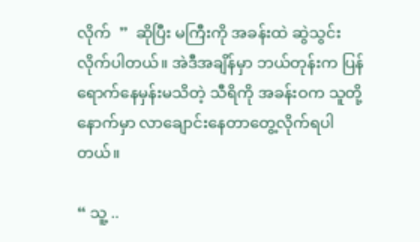လိုက်  ”  ဆိုပြီး မကြီးကို အခန်းထဲ ဆွဲသွင်းလိုက်ပါတယ်။ အဲဒီအချိန်မှာ ဘယ်တုန်းက ပြန်ရောက်နေမှန်းမသိတဲ့ သီရိကို အခန်းဝက သူတို့နောက်မှာ လာချောင်းနေတာတွေ့လိုက်ရပါတယ်။

“ သူ့ ..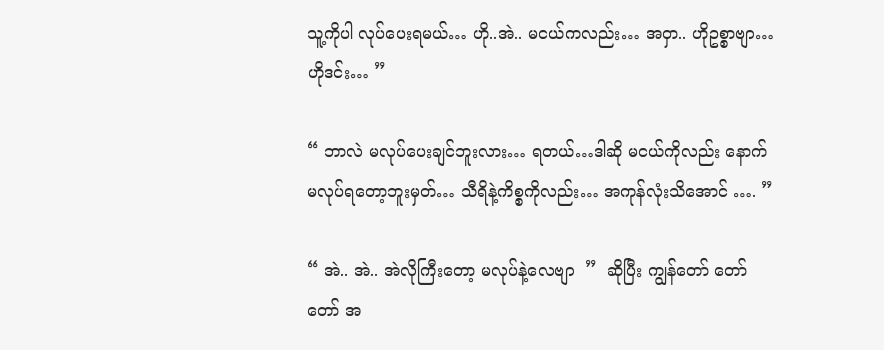သူ့ကိုပါ လုပ်ပေးရမယ်… ဟို..အဲ.. မငယ်ကလည်း… အဝှာ.. ဟိုဥစ္စာဗျာ…ဟိုဒင်း… ”

“ ဘာလဲ မလုပ်ပေးချင်ဘူးလား… ရတယ်…ဒါဆို မငယ်ကိုလည်း နောက်မလုပ်ရတော့ဘူးမှတ်… သီရိနဲ့ကိစ္စကိုလည်း… အကုန်လုံးသိအောင် …. ”

“ အဲ.. အဲ.. အဲလိုကြီးတော့ မလုပ်နဲ့လေဗျာ  ”  ဆိုပြီး ကျွန်တော် တော်တော် အ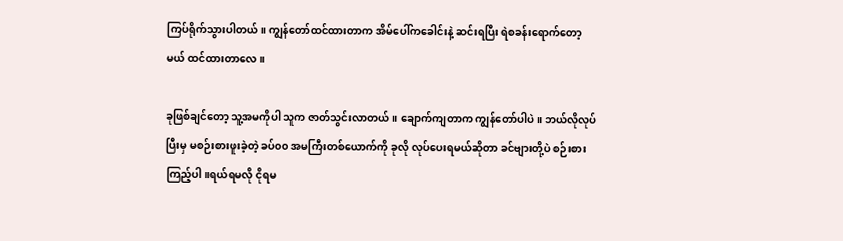ကြပ်ရိုက်သွားပါတယ်။ ကျွန်တော်ထင်ထားတာက အိမ်ပေါ်ကခေါင်းနဲ့ ဆင်းရပြီး ရဲစခန်းရောက်တော့မယ် ထင်ထားတာလေ။

ခုဖြစ်ချင်တော့ သူ့အမကိုပါ သူက ဇာတ်သွင်းလာတယ်။ ချောက်ကျတာက ကျွန်တော်ပါပဲ။ ဘယ်လိုလုပ်ပြီးမှ မစဉ်းစားဖူးခဲ့တဲ့ ခပ်၀၀ အမကြီးတစ်ယောက်ကို ခုလို လုပ်ပေးရမယ်ဆိုတာ ခင်ဗျားတို့ပဲ စဉ်းစားကြည့်ပါ။ရယ်ရမလို ငိုရမ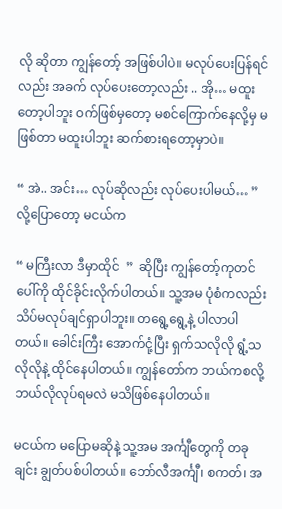လို ဆိုတာ ကျွန်တော့် အဖြစ်ပါပဲ။ မလုပ်ပေးပြန်ရင်လည်း အခက် လုပ်ပေးတော့လည်း .. အို… မထူးတော့ပါဘူး ဝက်ဖြစ်မှတော့ မစင်ကြောက်နေလို့မှ မဖြစ်တာ မထူးပါဘူး ဆက်စားရတော့မှာပဲ။

“ အဲ.. အင်း… လုပ်ဆိုလည်း လုပ်ပေးပါမယ်… ”  လို့ပြောတော့ မငယ်က

“ မကြီးလာ ဒီမှာထိုင်  ”  ဆိုပြီး ကျွန်တော့်ကုတင်ပေါ်ကို ထိုင်ခိုင်းလိုက်ပါတယ်။ သူ့အမ ပုံစံကလည်း သိပ်မလုပ်ချင်ရှာပါဘူး။ တရွေ့ရွေ့နဲ့ ပါလာပါတယ်။ ခေါင်းကြီး အောက်ငုံ့ပြီး ရှက်သလိုလို ရွံ့သလိုလိုနဲ့ ထိုင်နေပါတယ်။ ကျွန်တော်က ဘယ်ကစလို့ ဘယ်လိုလုပ်ရမလဲ မသိဖြစ်နေပါတယ်။

မငယ်က မပြောမဆိုနဲ့ သူ့အမ အင်္ကျီတွေကို တခုချင်း ချွတ်ပစ်ပါတယ်။ ဘော်လီအင်္ကျီ၊ စကတ်၊ အ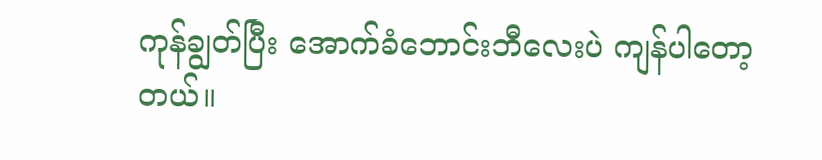ကုန်ချွတ်ပြီး အောက်ခံဘောင်းဘီလေးပဲ ကျန်ပါတော့တယ်။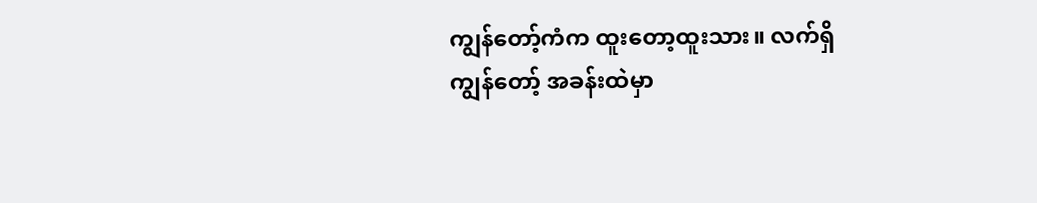ကျွန်တော့်ကံက ထူးတော့ထူးသား။ လက်ရှိ ကျွန်တော့် အခန်းထဲမှာ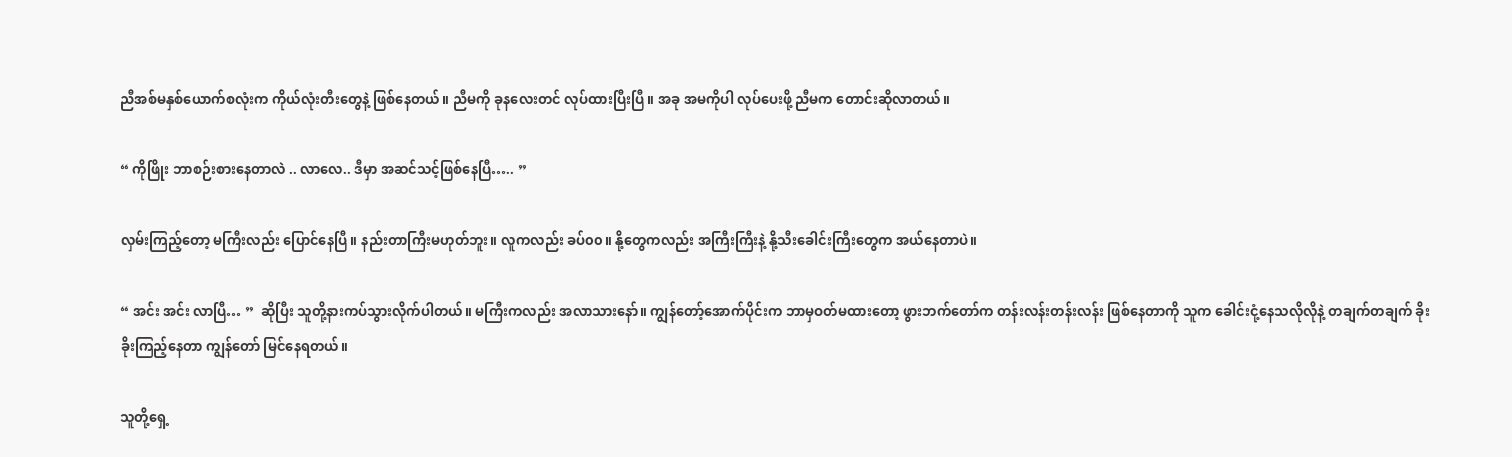ညီအစ်မနှစ်ယောက်စလုံးက ကိုယ်လုံးတီးတွေနဲ့ ဖြစ်နေတယ်။ ညီမကို ခုနလေးတင် လုပ်ထားပြီးပြီ။ အခု အမကိုပါ လုပ်ပေးဖို့ ညီမက တောင်းဆိုလာတယ်။

“ ကိုဖြိုး ဘာစဉ်းစားနေတာလဲ .. လာလေ.. ဒီမှာ အဆင်သင့်ဖြစ်နေပြီ….. ”

လှမ်းကြည့်တော့ မကြီးလည်း ပြောင်နေပြီ။ နည်းတာကြီးမဟုတ်ဘူး။ လူကလည်း ခပ်၀၀။ နို့တွေကလည်း အကြီးကြီးနဲ့ နို့သီးခေါင်းကြီးတွေက အယ်နေတာပဲ။

“ အင်း အင်း လာပြီ… ”  ဆိုပြီး သူတို့နားကပ်သွားလိုက်ပါတယ်။ မကြီးကလည်း အလာသားနော်။ ကျွန်တော့်အောက်ပိုင်းက ဘာမှဝတ်မထားတော့ ဖွားဘက်တော်က တန်းလန်းတန်းလန်း ဖြစ်နေတာကို သူက ခေါင်းငုံ့နေသလိုလိုနဲ့ တချက်တချက် ခိုးခိုးကြည့်နေတာ ကျွန်တော် မြင်နေရတယ်။

သူတို့ရှေ့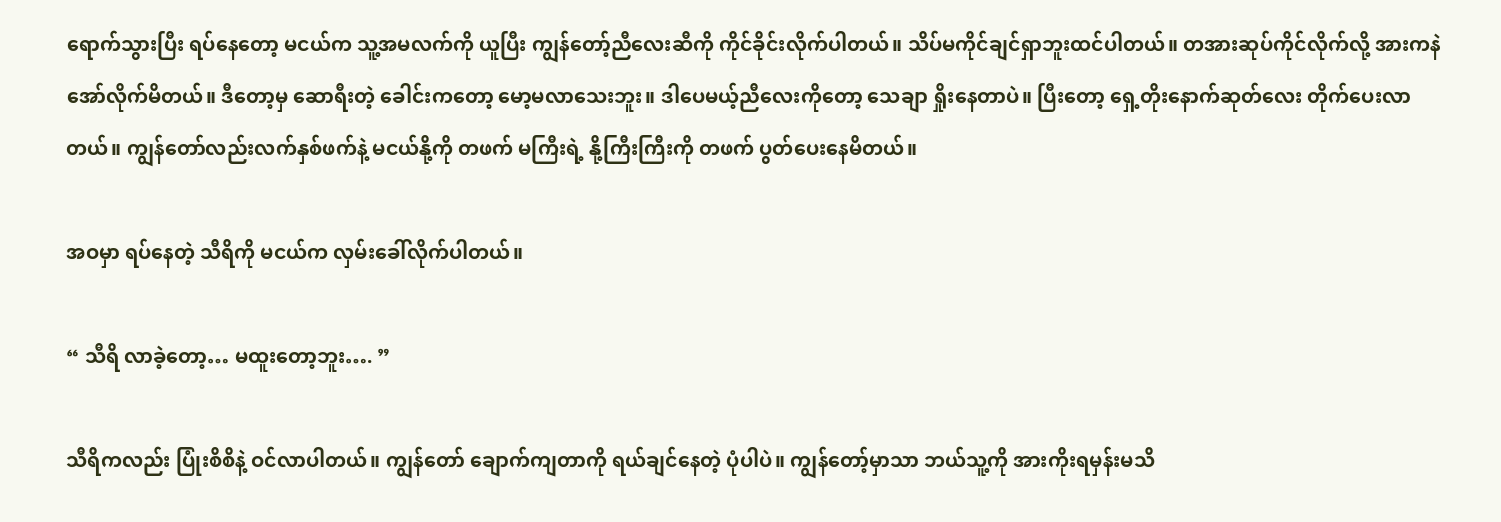ရောက်သွားပြီး ရပ်နေတော့ မငယ်က သူ့အမလက်ကို ယူပြီး ကျွန်တော့်ညီလေးဆီကို ကိုင်ခိုင်းလိုက်ပါတယ်။ သိပ်မကိုင်ချင်ရှာဘူးထင်ပါတယ်။ တအားဆုပ်ကိုင်လိုက်လို့ အားကနဲ အော်လိုက်မိတယ်။ ဒီတော့မှ ဆောရီးတဲ့ ခေါင်းကတော့ မော့မလာသေးဘူး။ ဒါပေမယ့်ညီလေးကိုတော့ သေချာ ရှိုးနေတာပဲ။ ပြီးတော့ ရှေ့တိုးနောက်ဆုတ်လေး တိုက်ပေးလာတယ်။ ကျွန်တော်လည်းလက်နှစ်ဖက်နဲ့ မငယ်နို့ကို တဖက် မကြီးရဲ့ နို့ကြီးကြီးကို တဖက် ပွတ်ပေးနေမိတယ်။

အဝမှာ ရပ်နေတဲ့ သီရိကို မငယ်က လှမ်းခေါ်လိုက်ပါတယ်။

“ သီရိ လာခဲ့တော့… မထူးတော့ဘူး…. ”

သီရိကလည်း ပြုံးစိစိနဲ့ ဝင်လာပါတယ်။ ကျွန်တော် ချောက်ကျတာကို ရယ်ချင်နေတဲ့ ပုံပါပဲ။ ကျွန်တော့်မှာသာ ဘယ်သူ့ကို အားကိုးရမှန်းမသိ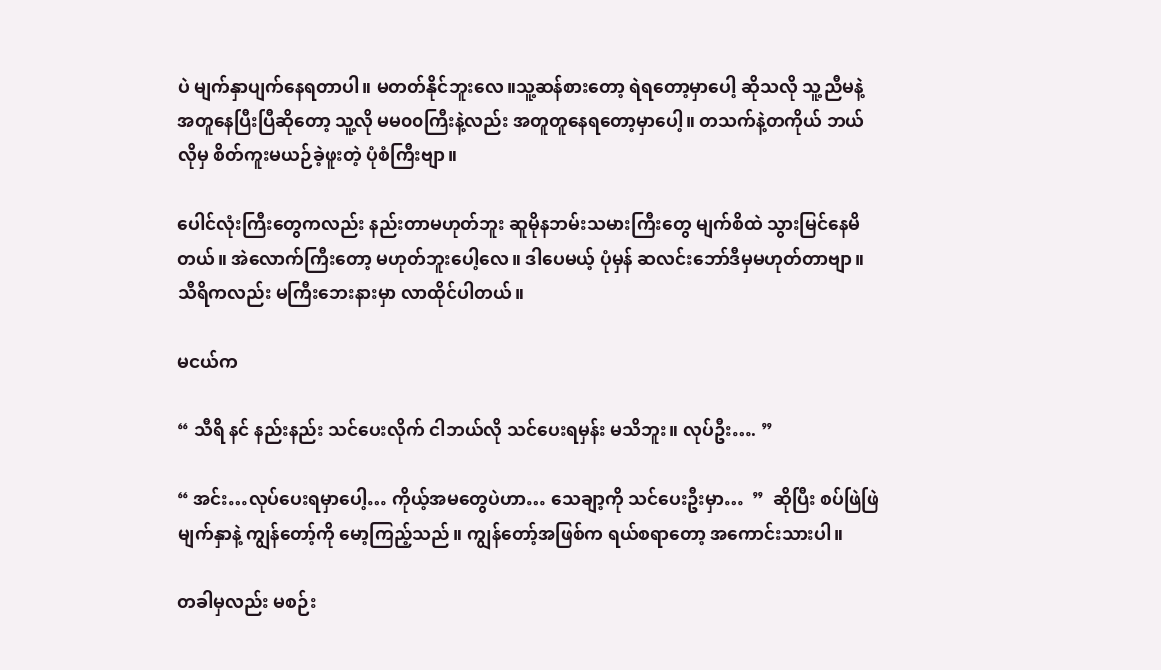ပဲ မျက်နှာပျက်နေရတာပါ။ မတတ်နိုင်ဘူးလေ။သူ့ဆန်စားတော့ ရဲရတော့မှာပေါ့ ဆိုသလို သူ့ညီမနဲ့ အတူနေပြီးပြီဆိုတော့ သူ့လို မမ၀၀ကြီးနဲ့လည်း အတူတူနေရတော့မှာပေါ့။ တသက်နဲ့တကိုယ် ဘယ်လိုမှ စိတ်ကူးမယဉ်ခဲ့ဖူးတဲ့ ပုံစံကြီးဗျာ။

ပေါင်လုံးကြီးတွေကလည်း နည်းတာမဟုတ်ဘူး ဆူမိုနဘမ်းသမားကြီးတွေ မျက်စိထဲ သွားမြင်နေမိတယ်။ အဲလောက်ကြီးတော့ မဟုတ်ဘူးပေါ့လေ။ ဒါပေမယ့် ပုံမှန် ဆလင်းဘော်ဒီမှမဟုတ်တာဗျာ။ သီရိကလည်း မကြီးဘေးနားမှာ လာထိုင်ပါတယ်။

မငယ်က

“ သီရိ နင် နည်းနည်း သင်ပေးလိုက် ငါဘယ်လို သင်ပေးရမှန်း မသိဘူး။ လုပ်ဦး…. ”

“ အင်း…လုပ်ပေးရမှာပေါ့… ကိုယ့်အမတွေပဲဟာ… သေချာ့ကို သင်ပေးဦးမှာ…  ”  ဆိုပြီး စပ်ဖြဲဖြဲ မျက်နှာနဲ့ ကျွန်တော့်ကို မော့ကြည့်သည်။ ကျွန်တော့်အဖြစ်က ရယ်စရာတော့ အကောင်းသားပါ။

တခါမှလည်း မစဉ်း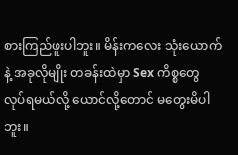စားကြည်ဖူးပါဘူး။ မိန်းကလေး သုံးယောက်နဲ့ အခုလိုမျိုး တခန်းထဲမှာ Sex ကိစ္စတွေ လုပ်ရမယ်လို့ ယောင်လို့တောင် မတွေးမိပါဘူး။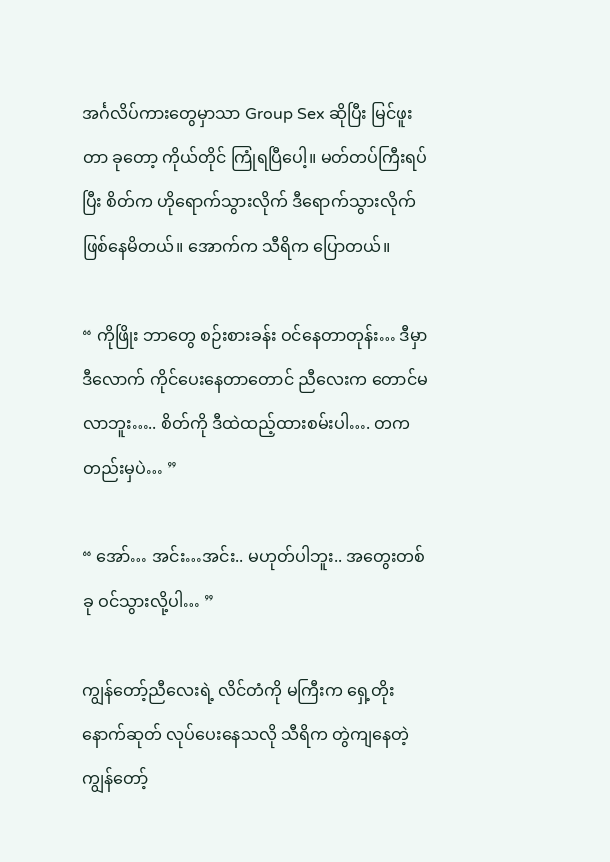အင်္ဂလိပ်ကားတွေမှာသာ Group Sex ဆိုပြီး မြင်ဖူးတာ ခုတော့ ကိုယ်တိုင် ကြုံရပြီပေါ့။ မတ်တပ်ကြီးရပ်ပြီး စိတ်က ဟိုရောက်သွားလိုက် ဒီရောက်သွားလိုက် ဖြစ်နေမိတယ်။ အောက်က သီရိက ပြောတယ်။

“ ကိုဖြိုး ဘာတွေ စဉ်းစားခန်း ဝင်နေတာတုန်း… ဒီမှာ ဒီလောက် ကိုင်ပေးနေတာတောင် ညီလေးက တောင်မလာဘူး….. စိတ်ကို ဒီထဲထည့်ထားစမ်းပါ…. တကတည်းမှပဲ… ”

“ အော်… အင်း…အင်း.. မဟုတ်ပါဘူး.. အတွေးတစ်ခု ဝင်သွားလို့ပါ… ”

ကျွန်တော့်ညီလေးရဲ့ လိင်တံကို မကြီးက ရှေ့တိုးနောက်ဆုတ် လုပ်ပေးနေသလို သီရိက တွဲကျနေတဲ့ ကျွန်တော့်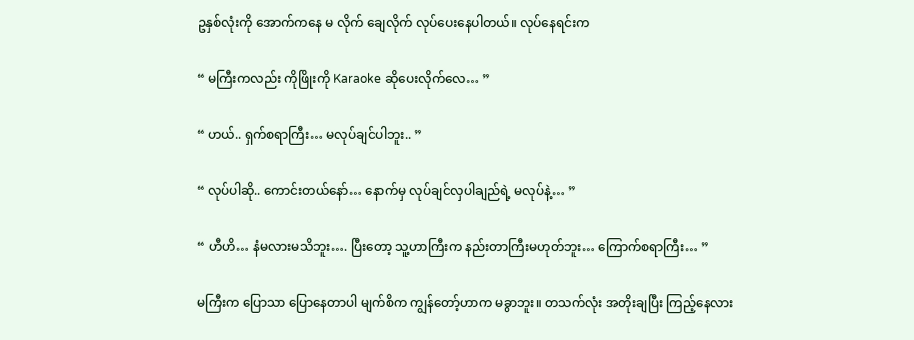ဥနှစ်လုံးကို အောက်ကနေ မ လိုက် ချေလိုက် လုပ်ပေးနေပါတယ်။ လုပ်နေရင်းက

“ မကြီးကလည်း ကိုဖြိုးကို Karaoke ဆိုပေးလိုက်လေ… ”

“ ဟယ်.. ရှက်စရာကြီး… မလုပ်ချင်ပါဘူး.. ”

“ လုပ်ပါဆို.. ကောင်းတယ်နော်… နောက်မှ လုပ်ချင်လှပါချည်ရဲ့ မလုပ်နဲ့… ”

“ ဟီဟိ… နံမလားမသိဘူး…. ပြီးတော့ သူ့ဟာကြီးက နည်းတာကြီးမဟုတ်ဘူး… ကြောက်စရာကြီး… ”

မကြီးက ပြောသာ ပြောနေတာပါ မျက်စိက ကျွန်တော့်ဟာက မခွာဘူး။ တသက်လုံး အတိုးချပြီး ကြည့်နေလား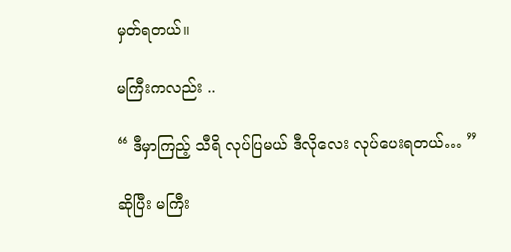မှတ်ရတယ်။

မကြီးကလည်း ..

“ ဒီမှာကြည့် သီရိ လုပ်ပြမယ် ဒီလိုလေး လုပ်ပေးရတယ်… ”

ဆိုပြီး မကြီး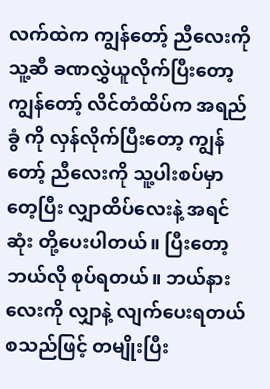လက်ထဲက ကျွန်တော့် ညီလေးကို သူ့ဆီ ခဏလွှဲယူလိုက်ပြီးတော့ ကျွန်တော့် လိင်တံထိပ်က အရည်ခွံ ကို လှန်လိုက်ပြီးတော့ ကျွန်တော့် ညီလေးကို သူ့ပါးစပ်မှာတေ့ပြီး လျှာထိပ်လေးနဲ့ အရင်ဆုံး တို့ပေးပါတယ်။ ပြီးတော့ ဘယ်လို စုပ်ရတယ်။ ဘယ်နားလေးကို လျှာနဲ့ လျက်ပေးရတယ် စသည်ဖြင့် တမျိုးပြီး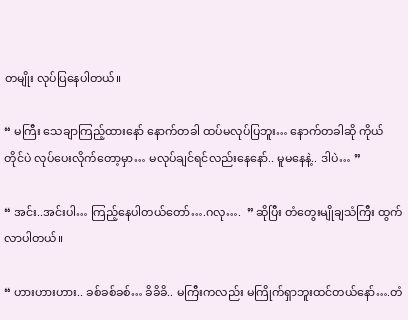တမျိုး လုပ်ပြနေပါတယ်။

“ မကြီး သေချာကြည့်ထားနော် နောက်တခါ ထပ်မလုပ်ပြဘူး… နောက်တခါဆို ကိုယ်တိုင်ပဲ လုပ်ပေးလိုက်တော့မှာ… မလုပ်ချင်ရင်လည်းနေနော်.. မူမနေနဲ့.. ဒါပဲ… ”

“ အင်း..အင်းပါ… ကြည့်နေပါတယ်တော်….ဂလု….  ” ဆိုပြီး တံတွေးမျိုချသံကြီး ထွက်လာပါတယ်။

“ ဟားဟားဟား.. ခစ်ခစ်ခစ်… ခိခိခိ.. မကြီးကလည်း မကြိုက်ရှာဘူးထင်တယ်နော်….တံ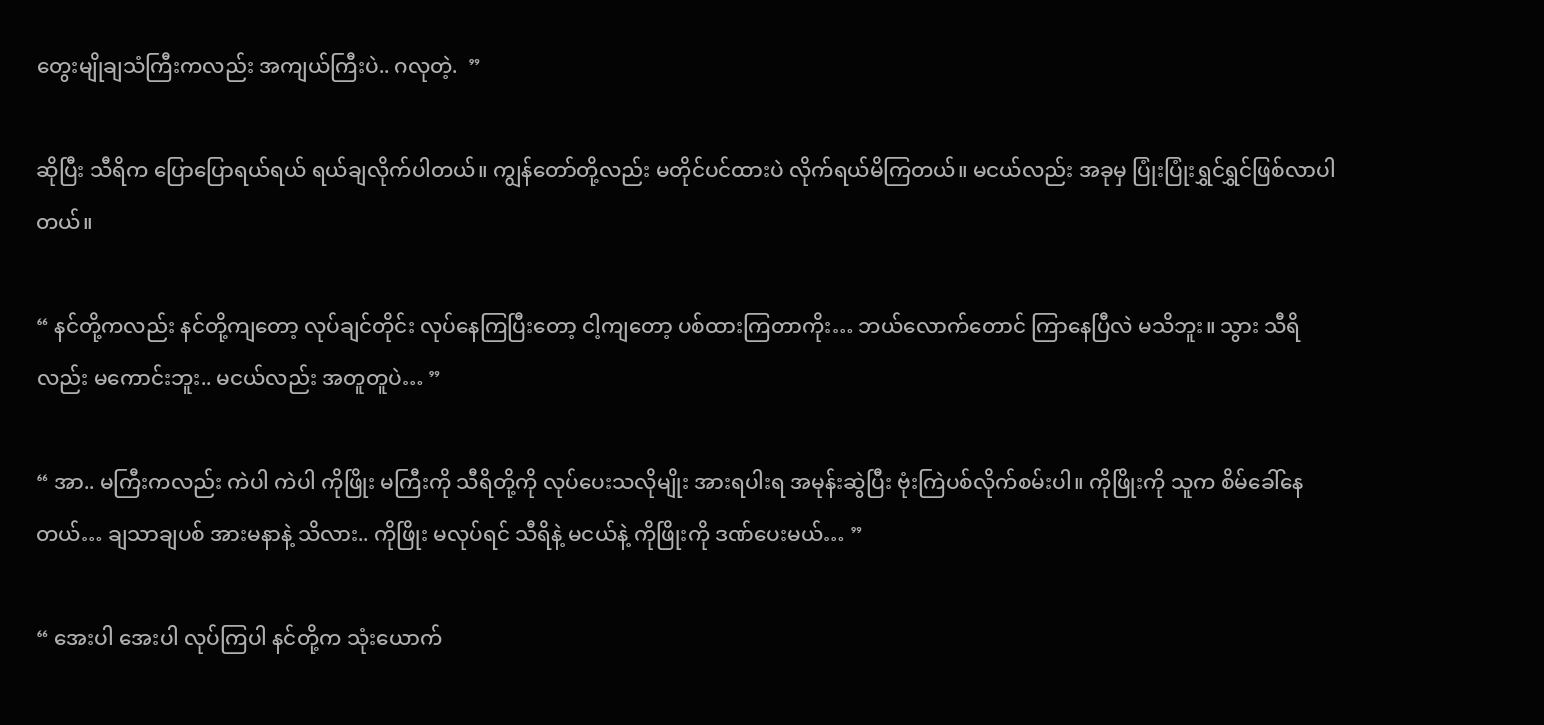တွေးမျိုချသံကြီးကလည်း အကျယ်ကြီးပဲ.. ဂလုတဲ့.  ”

ဆိုပြီး သီရိက ပြောပြောရယ်ရယ် ရယ်ချလိုက်ပါတယ်။ ကျွန်တော်တို့လည်း မတိုင်ပင်ထားပဲ လိုက်ရယ်မိကြတယ်။ မငယ်လည်း အခုမှ ပြုံးပြုံးရွှင်ရွှင်ဖြစ်လာပါတယ်။

“ နင်တို့ကလည်း နင်တို့ကျတော့ လုပ်ချင်တိုင်း လုပ်နေကြပြီးတော့ ငါ့ကျတော့ ပစ်ထားကြတာကိုး… ဘယ်လောက်တောင် ကြာနေပြီလဲ မသိဘူး။ သွား သီရိလည်း မကောင်းဘူး.. မငယ်လည်း အတူတူပဲ… ”

“ အာ.. မကြီးကလည်း ကဲပါ ကဲပါ ကိုဖြိုး မကြီးကို သီရိတို့ကို လုပ်ပေးသလိုမျိုး အားရပါးရ အမုန်းဆွဲပြီး ဗုံးကြဲပစ်လိုက်စမ်းပါ။ ကိုဖြိုးကို သူက စိမ်ခေါ်နေတယ်… ချသာချပစ် အားမနာနဲ့ သိလား.. ကိုဖြိုး မလုပ်ရင် သီရိနဲ့ မငယ်နဲ့ ကိုဖြိုးကို ဒဏ်ပေးမယ်… ”

“ အေးပါ အေးပါ လုပ်ကြပါ နင်တို့က သုံးယောက်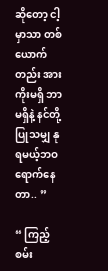ဆိုတော့ ငါ့မှာသာ တစ်ယောက်တည်း အားကိုးမရှိ ဘာမရှိနဲ့ နင်တို့ ပြုသမျှ နုရမယ့်ဘဝရောက်နေတာ.. ”

“ ကြည့်စမ်း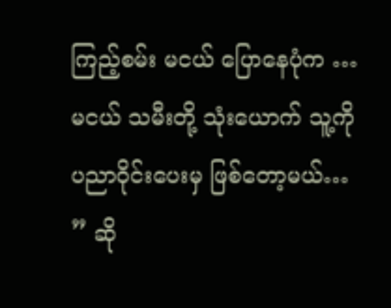ကြည့်စမ်း မငယ် ပြောနေပုံက … မငယ် သမီးတို့ သုံးယောက် သူ့ကို ပညာဝိုင်းပေးမှ ဖြစ်တော့မယ်…  ” ဆို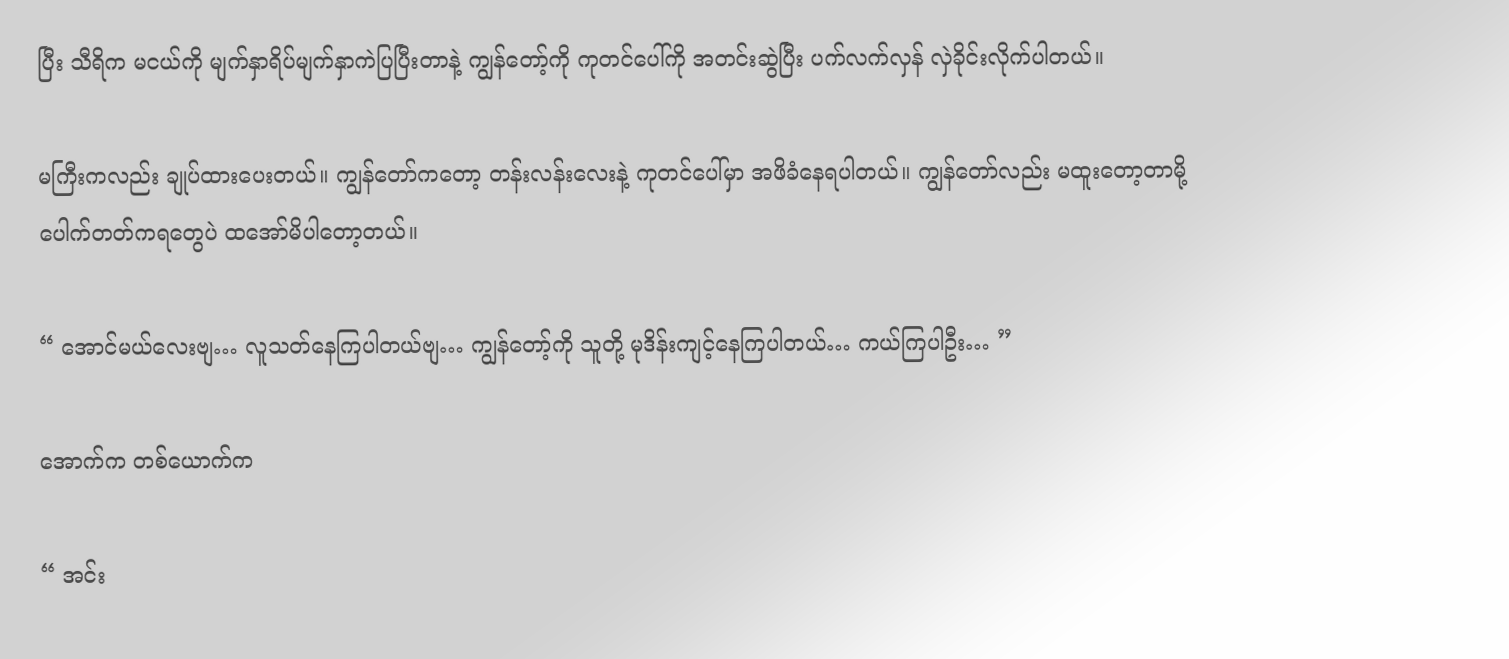ပြီး သီရိက မငယ်ကို မျက်နှာရိပ်မျက်နှာကဲပြပြီးတာနဲ့ ကျွန်တော့်ကို ကုတင်ပေါ်ကို အတင်းဆွဲပြီး ပက်လက်လှန် လှဲခိုင်းလိုက်ပါတယ်။

မကြီးကလည်း ချုပ်ထားပေးတယ်။ ကျွန်တော်ကတော့ တန်းလန်းလေးနဲ့ ကုတင်ပေါ်မှာ အဖိခံနေရပါတယ်။ ကျွန်တော်လည်း မထူးတော့တာမို့ ပေါက်တတ်ကရတွေပဲ ထအော်မိပါတော့တယ်။

“ အောင်မယ်လေးဗျ… လူသတ်နေကြပါတယ်ဗျ… ကျွန်တော့်ကို သူတို့ မုဒိန်းကျင့်နေကြပါတယ်… ကယ်ကြပါဦး… ”

အောက်က တစ်ယောက်က

“ အင်း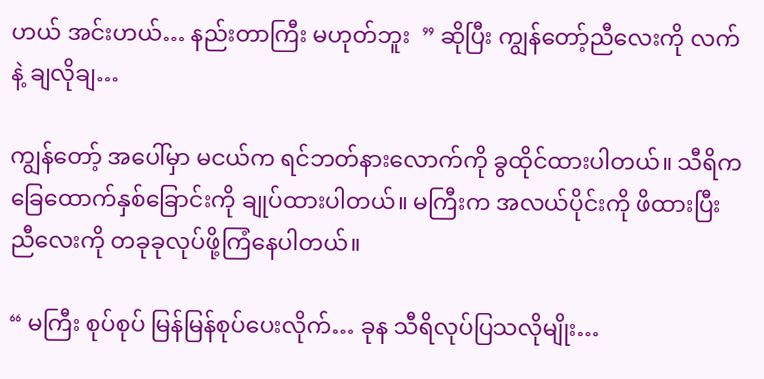ဟယ် အင်းဟယ်… နည်းတာကြီး မဟုတ်ဘူး  ” ဆိုပြီး ကျွန်တော့်ညီလေးကို လက်နဲ့ ချလိုချ…

ကျွန်တော့် အပေါ်မှာ မငယ်က ရင်ဘတ်နားလောက်ကို ခွထိုင်ထားပါတယ်။ သီရိက ခြေထောက်နှစ်ခြောင်းကို ချုပ်ထားပါတယ်။ မကြီးက အလယ်ပိုင်းကို ဖိထားပြီး ညီလေးကို တခုခုလုပ်ဖို့ကြံနေပါတယ်။

“ မကြီး စုပ်စုပ် မြန်မြန်စုပ်ပေးလိုက်… ခုန သီရိလုပ်ပြသလိုမျိုး…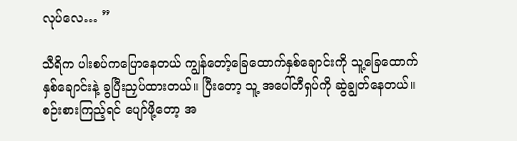လုပ်လေ… ”

သီရိက ပါးစပ်ကပြောနေတယ် ကျွန်တော့်ခြေထောက်နှစ်ချောင်းကို သူ့ခြေထောက်နှစ်ချောင်းနဲ့ ခွပြီးညှပ်ထားတယ်။ ပြီးတော့ သူ့ အပေါ်တီရှပ်ကို ဆွဲချွတ်နေတယ်။ စဉ်းစားကြည့်ရင် ပျော်ဖို့တော့ အ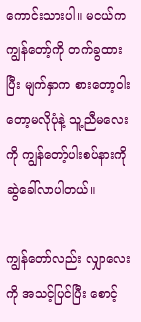ကောင်းသားပါ။ မငယ်က ကျွန်တော့်ကို တက်ခွထားပြီး မျက်နှာက စားတော့ဝါးတော့မလိုပုံနဲ့ သူ့ညီမလေးကို ကျွန်တော့်ပါးစပ်နားကို ဆွဲခေါ်လာပါတယ်။

ကျွန်တော်လည်း လျှာလေးကို အသင့်ပြင်ပြီး စောင့်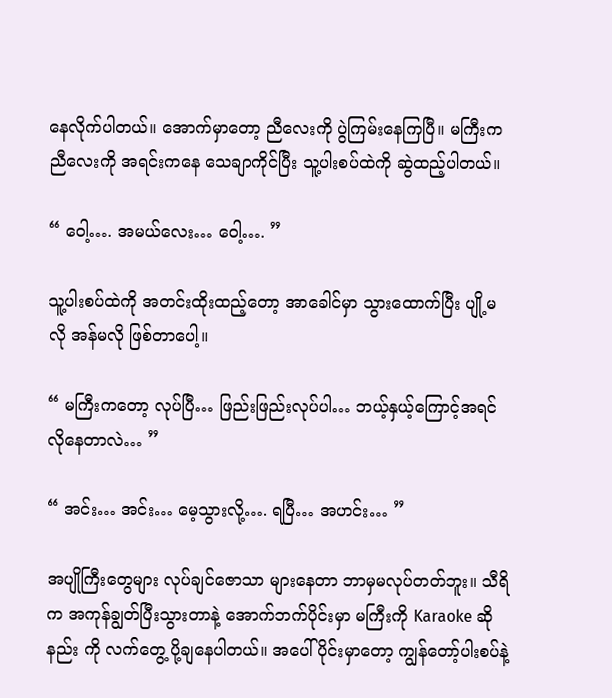နေလိုက်ပါတယ်။ အောက်မှာတော့ ညီလေးကို ပွဲကြမ်းနေကြပြီ။ မကြီးက ညီလေးကို အရင်းကနေ သေချာကိုင်ပြီး သူ့ပါးစပ်ထဲကို ဆွဲထည့်ပါတယ်။

“ ဝေါ့…. အမယ်လေး… ဝေါ့…. ”

သူ့ပါးစပ်ထဲကို အတင်းထိုးထည့်တော့ အာခေါင်မှာ သွားထောက်ပြီး ပျို့မလို အန်မလို ဖြစ်တာပေါ့။

“ မကြီးကတော့ လုပ်ပြီ… ဖြည်းဖြည်းလုပ်ပါ… ဘယ့်နှယ့်ကြောင့်အရင်လိုနေတာလဲ… ”

“ အင်း… အင်း… မေ့သွားလို့…. ရပြီ… အဟင်း… ”

အပျိုကြီးတွေများ လုပ်ချင်ဇောသာ များနေတာ ဘာမှမလုပ်တတ်ဘူး။ သီရိက အကုန်ချွတ်ပြီးသွားတာနဲ့ အောက်ဘက်ပိုင်းမှာ မကြီးကို Karaoke ဆိုနည်း ကို လက်တွေ့ ပို့ချနေပါတယ်။ အပေါ်ပိုင်းမှာတော့ ကျွန်တော့်ပါးစပ်နဲ့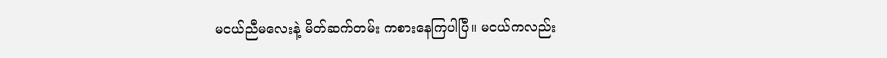မငယ်ညီမလေးနဲ့ မိတ်ဆက်တမ်း ကစားနေကြပါပြီ။ မငယ်ကလည်း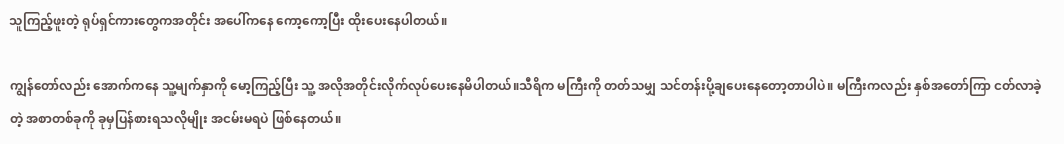သူကြည့်ဖူးတဲ့ ရုပ်ရှင်ကားတွေကအတိုင်း အပေါ်ကနေ ကော့ကော့ပြီး ထိုးပေးနေပါတယ်။

ကျွန်တော်လည်း အောက်ကနေ သူ့မျက်နှာကို မော့ကြည့်ပြီး သူ့ အလိုအတိုင်းလိုက်လုပ်ပေးနေမိပါတယ်။သီရိက မကြီးကို တတ်သမျှ သင်တန်းပို့ချပေးနေတော့တာပါပဲ။ မကြီးကလည်း နှစ်အတော်ကြာ ငတ်လာခဲ့တဲ့ အစာတစ်ခုကို ခုမှပြန်စားရသလိုမျိုး အငမ်းမရပဲ ဖြစ်နေတယ်။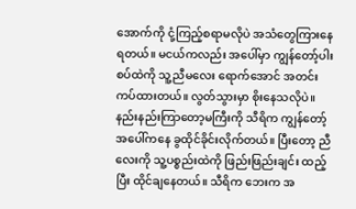အောက်ကို ငုံ့ကြည့်စရာမလိုပဲ အသံတွေကြားနေရတယ်။ မငယ်ကလည်း အပေါ်မှာ ကျွန်တော့်ပါးစပ်ထဲကို သူ့ညီမလေး ရောက်အောင် အတင်းကပ်ထားတယ်။ လွတ်သွားမှာ စိုးနေသလိုပဲ။ နည်းနည်းကြာတော့မကြီးကို သီရိက ကျွန်တော့်အပေါ်ကနေ ခွထိုင်ခိုင်းလိုက်တယ်။ ပြီးတော့ ညီလေးကို သူ့ပစ္စည်းထဲကို ဖြည်းဖြည်းချင်း ထည့်ပြီး ထိုင်ချနေတယ်။ သီရိက ဘေးက အ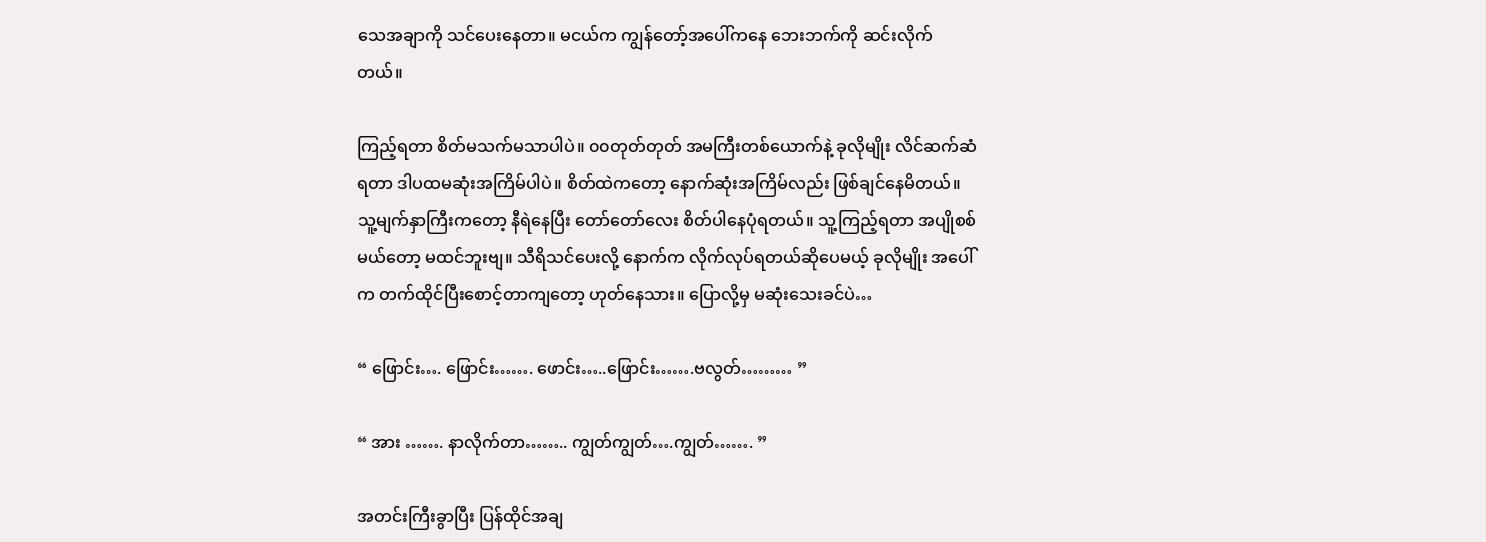သေအချာကို သင်ပေးနေတာ။ မငယ်က ကျွန်တော့်အပေါ်ကနေ ဘေးဘက်ကို ဆင်းလိုက်တယ်။

ကြည့်ရတာ စိတ်မသက်မသာပါပဲ။ ၀၀တုတ်တုတ် အမကြီးတစ်ယောက်နဲ့ ခုလိုမျိုး လိင်ဆက်ဆံရတာ ဒါပထမဆုံးအကြိမ်ပါပဲ။ စိတ်ထဲကတော့ နောက်ဆုံးအကြိမ်လည်း ဖြစ်ချင်နေမိတယ်။ သူ့မျက်နှာကြီးကတော့ နီရဲနေပြီး တော်တော်လေး စိတ်ပါနေပုံရတယ်။ သူ့ကြည့်ရတာ အပျိုစစ်မယ်တော့ မထင်ဘူးဗျ။ သီရိသင်ပေးလို့ နောက်က လိုက်လုပ်ရတယ်ဆိုပေမယ့် ခုလိုမျိုး အပေါ်က တက်ထိုင်ပြီးစောင့်တာကျတော့ ဟုတ်နေသား။ ပြောလို့မှ မဆုံးသေးခင်ပဲ…

“ ဖြောင်း…. ဖြောင်း……. ဖောင်း…..ဖြောင်း…….ဗလွတ်……… ”

“ အား ……. နာလိုက်တာ…….. ကျွတ်ကျွတ်….ကျွတ်……. ”

အတင်းကြီးခွာပြီး ပြန်ထိုင်အချ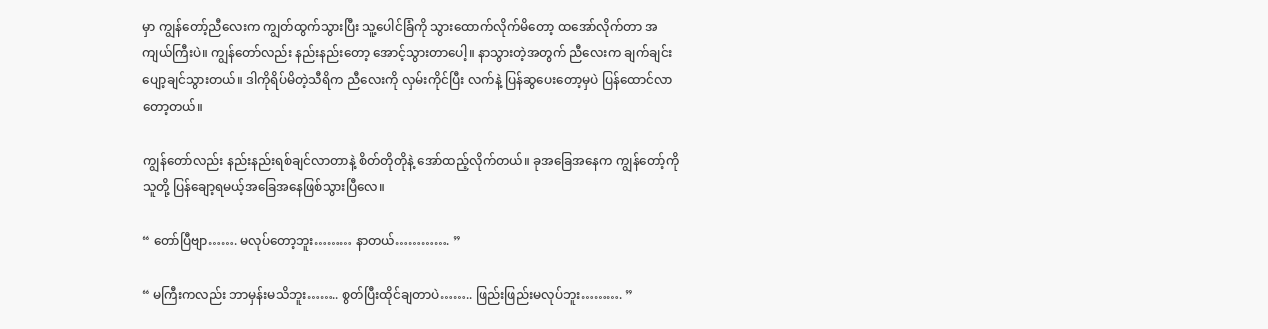မှာ ကျွန်တော့်ညီလေးက ကျွတ်ထွက်သွားပြီး သူ့ပေါင်ခြံကို သွားထောက်လိုက်မိတော့ ထအော်လိုက်တာ အကျယ်ကြီးပဲ။ ကျွန်တော်လည်း နည်းနည်းတော့ အောင့်သွားတာပေါ့။ နာသွားတဲ့အတွက် ညီလေးက ချက်ချင်း ပျော့ချင်သွားတယ်။ ဒါကိုရိပ်မိတဲ့သီရိက ညီလေးကို လှမ်းကိုင်ပြီး လက်နဲ့ ပြန်ဆွပေးတော့မှပဲ ပြန်ထောင်လာတော့တယ်။

ကျွန်တော်လည်း နည်းနည်းရစ်ချင်လာတာနဲ့ စိတ်တိုတိုနဲ့ အော်ထည့်လိုက်တယ်။ ခုအခြေအနေက ကျွန်တော့်ကိုသူတို့ ပြန်ချော့ရမယ့်အခြေအနေဖြစ်သွားပြီလေ။

“ တော်ပြီဗျာ……. မလုပ်တော့ဘူး……… နာတယ်…………. ”

“ မကြီးကလည်း ဘာမှန်းမသိဘူး…….. စွတ်ပြီးထိုင်ချတာပဲ…….. ဖြည်းဖြည်းမလုပ်ဘူး………. ”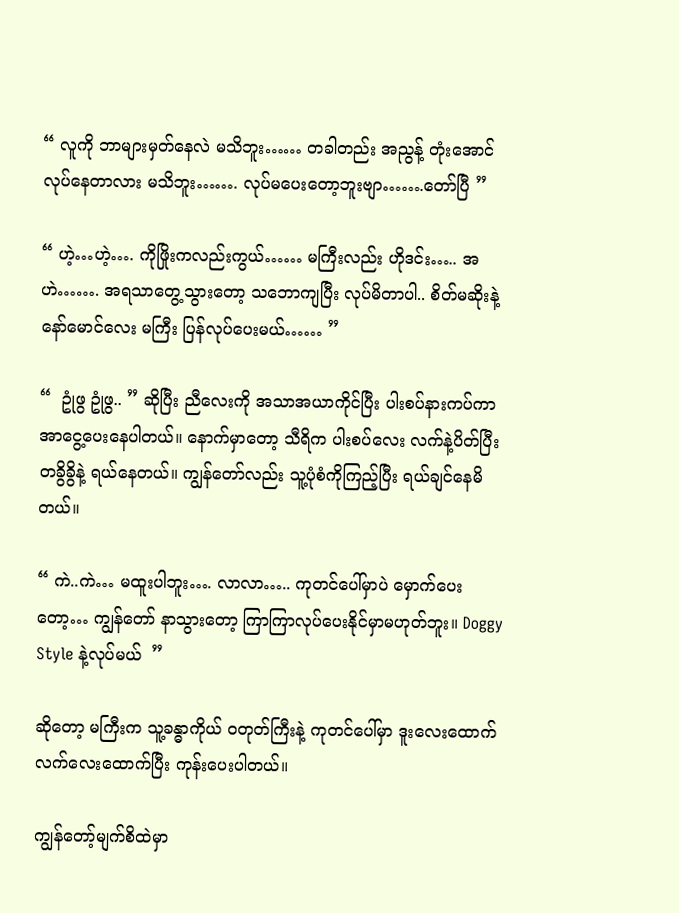“ လူကို ဘာများမှတ်နေလဲ မသိဘူး…… တခါတည်း အညွန့် တုံးအောင် လုပ်နေတာလား မသိဘူး……. လုပ်မပေးတော့ဘူးဗျာ…….တော်ပြီ ”

“ ဟဲ့…ဟဲ့…. ကိုဖြိုးကလည်းကွယ်…… မကြီးလည်း ဟိုဒင်း….. အဟဲ……. အရသာတွေ့သွားတော့ သဘောကျပြီး လုပ်မိတာပါ.. စိတ်မဆိုးနဲ့နော်မောင်လေး မကြီး ပြန်လုပ်ပေးမယ်…… ”

“  ဥုံဖွ ဥုံဖွ.. ” ဆိုပြီး ညီလေးကို အသာအယာကိုင်ပြီး ပါးစပ်နားကပ်ကာ အာငွေ့ပေးနေပါတယ်။ နောက်မှာတော့ သီရိက ပါးစပ်လေး လက်နဲ့ပိတ်ပြီး တခွိခွိနဲ့ ရယ်နေတယ်။ ကျွန်တော်လည်း သူ့ပုံစံကိုကြည့်ပြီး ရယ်ချင်နေမိတယ်။

“ ကဲ..ကဲ… မထူးပါဘူး…. လာလာ….. ကုတင်ပေါ်မှာပဲ မှောက်ပေးတော့… ကျွန်တော် နာသွားတော့ ကြာကြာလုပ်ပေးနိုင်မှာမဟုတ်ဘူး။ Doggy Style နဲ့လုပ်မယ်  ”

ဆိုတော့ မကြီးက သူ့ခန္ဓာကိုယ် ဝတုတ်ကြီးနဲ့ ကုတင်ပေါ်မှာ ဒူးလေးထောက် လက်လေးထောက်ပြီး ကုန်းပေးပါတယ်။

ကျွန်တော့်မျက်စိထဲမှာ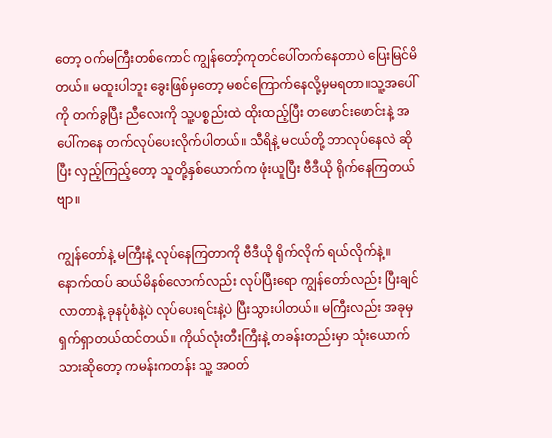တော့ ဝက်မကြီးတစ်ကောင် ကျွန်တော့်ကုတင်ပေါ်တက်နေတာပဲ ပြေးမြင်မိတယ်။ မထူးပါဘူး ခွေးဖြစ်မှတော့ မစင်ကြောက်နေလို့မှမရတာ။သူ့အပေါ်ကို တက်ခွပြီး ညီလေးကို သူ့ပစ္စည်းထဲ ထိုးထည့်ပြီး တဖောင်းဖောင်းနဲ့ အပေါ်ကနေ တက်လုပ်ပေးလိုက်ပါတယ်။ သီရိနဲ့ မငယ်တို့ ဘာလုပ်နေလဲ ဆိုပြီး လှည့်ကြည့်တော့ သူတို့နှစ်ယောက်က ဖုံးယူပြီး ဗီဒီယို ရိုက်နေကြတယ်ဗျာ။

ကျွန်တော်နဲ့ မကြီးနဲ့ လုပ်နေကြတာကို ဗီဒီယို ရိုက်လိုက် ရယ်လိုက်နဲ့။ နောက်ထပ် ဆယ်မိနစ်လောက်လည်း လုပ်ပြီးရော ကျွန်တော်လည်း ပြီးချင်လာတာနဲ့ ခုနပုံစံနဲ့ပဲ လုပ်ပေးရင်းနဲ့ပဲ ပြီးသွားပါတယ်။ မကြီးလည်း အခုမှ ရှက်ရှာတယ်ထင်တယ်။ ကိုယ်လုံးတီးကြီးနဲ့ တခန်းတည်းမှာ သုံးယောက်သားဆိုတော့ ကမန်းကတန်း သူ့ အဝတ်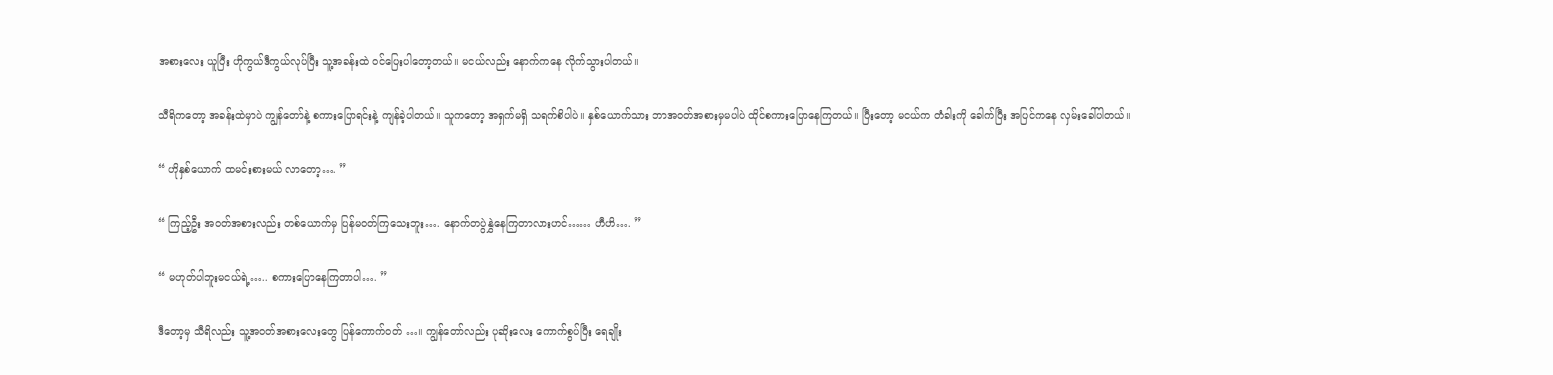အစားလေး ယူပြီး ဟိုကွယ်ဒီကွယ်လုပ်ပြီး သူ့အခန်းထဲ ဝင်ပြေးပါတော့တယ်။ မငယ်လည်း နောက်ကနေ လိုက်သွားပါတယ်။

သီရိကတော့ အခန်းထဲမှာပဲ ကျွန်တော်နဲ့ စကားပြောရင်းနဲ့ ကျန်ခဲ့ပါတယ်။ သူကတော့ အရှက်မရှိ သရက်စိပါပဲ။ နှစ်ယောက်သား ဘာအဝတ်အစားမှမပါပဲ ထိုင်စကားပြောနေကြတယ်။ ပြီးတော့ မငယ်က တံခါးကို ခေါက်ပြီး အပြင်ကနေ လှမ်းခေါ်ပါတယ်။

“ ဟိုနှစ်ယောက် ထမင်းစားမယ် လာတော့…. ”

“ ကြည့်ဦး အဝတ်အစားလည်း တစ်ယောက်မှ ပြန်မဝတ်ကြသေးဘူး…. နောက်တပွဲနွှဲနေကြတာလားဟင်…… ဟီဟိ…. ”

“ မဟုတ်ပါဘူးမငယ်ရဲ့….. စကားပြောနေကြတာပါ…. ”

ဒီတော့မှ သီရိလည်း သူ့အဝတ်အစားလေးတွေ ပြန်ကောက်ဝတ် …။ ကျွန်တော်လည်း ပုဆိုးလေး ကောက်စွပ်ပြီး ရေချိုး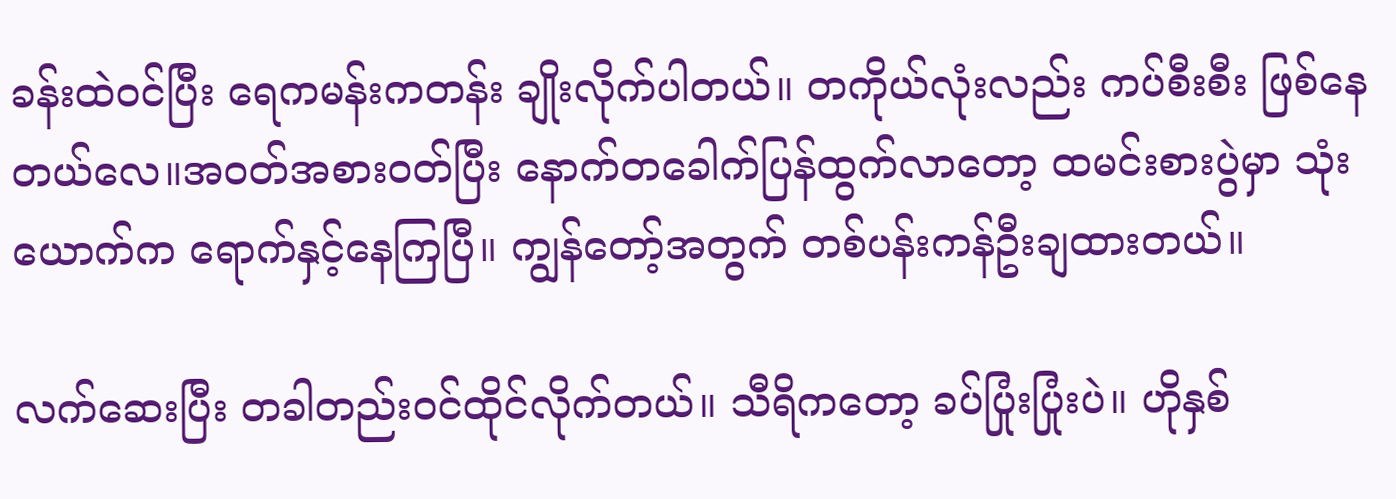ခန်းထဲဝင်ပြီး ရေကမန်းကတန်း ချိုးလိုက်ပါတယ်။ တကိုယ်လုံးလည်း ကပ်စီးစီး ဖြစ်နေတယ်လေ။အဝတ်အစားဝတ်ပြီး နောက်တခေါက်ပြန်ထွက်လာတော့ ထမင်းစားပွဲမှာ သုံးယောက်က ရောက်နှင့်နေကြပြီ။ ကျွန်တော့်အတွက် တစ်ပန်းကန်ဦးချထားတယ်။

လက်ဆေးပြီး တခါတည်းဝင်ထိုင်လိုက်တယ်။ သီရိကတော့ ခပ်ပြုံးပြုံးပဲ။ ဟိုနှစ်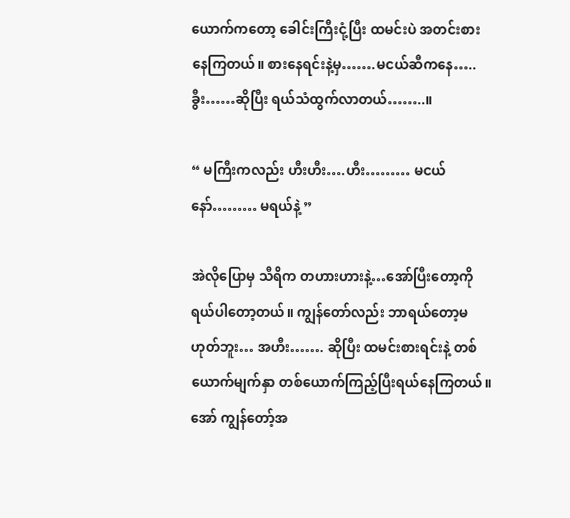ယောက်ကတော့ ခေါင်းကြီးငုံ့ပြီး ထမင်းပဲ အတင်းစားနေကြတယ်။ စားနေရင်းနဲ့မှ…….မငယ်ဆီကနေ….. ခွီး……ဆိုပြီး ရယ်သံထွက်လာတယ်……..။

“ မကြီးကလည်း ဟီးဟီး….ဟီး……… မငယ်နော်……… မရယ်နဲ့ ”

အဲလိုပြောမှ သီရိက တဟားဟားနဲ့…အော်ပြီးတော့ကို ရယ်ပါတော့တယ်။ ကျွန်တော်လည်း ဘာရယ်တော့မဟုတ်ဘူး… အဟီး……. ဆိုပြီး ထမင်းစားရင်းနဲ့ တစ်ယောက်မျက်နှာ တစ်ယောက်ကြည့်ပြီးရယ်နေကြတယ်။ အော် ကျွန်တော့်အ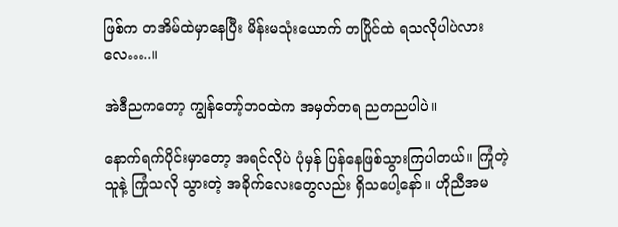ဖြစ်က တအိမ်ထဲမှာနေပြီး မိန်းမသုံးယောက် တပြိုင်ထဲ ရသလိုပါပဲလားလေ…..။

အဲဒီညကတော့ ကျွန်တော့်ဘဝထဲက အမှတ်တရ ညတညပါပဲ။

နောက်ရက်ပိုင်းမှာတော့ အရင်လိုပဲ ပုံမှန် ပြန်နေဖြစ်သွားကြပါတယ်။ ကြုံတဲ့သူနဲ့ ကြုံသလို သွားတဲ့ အခိုက်လေးတွေလည်း ရှိသပေါ့နော်။ ဟိုညီအမ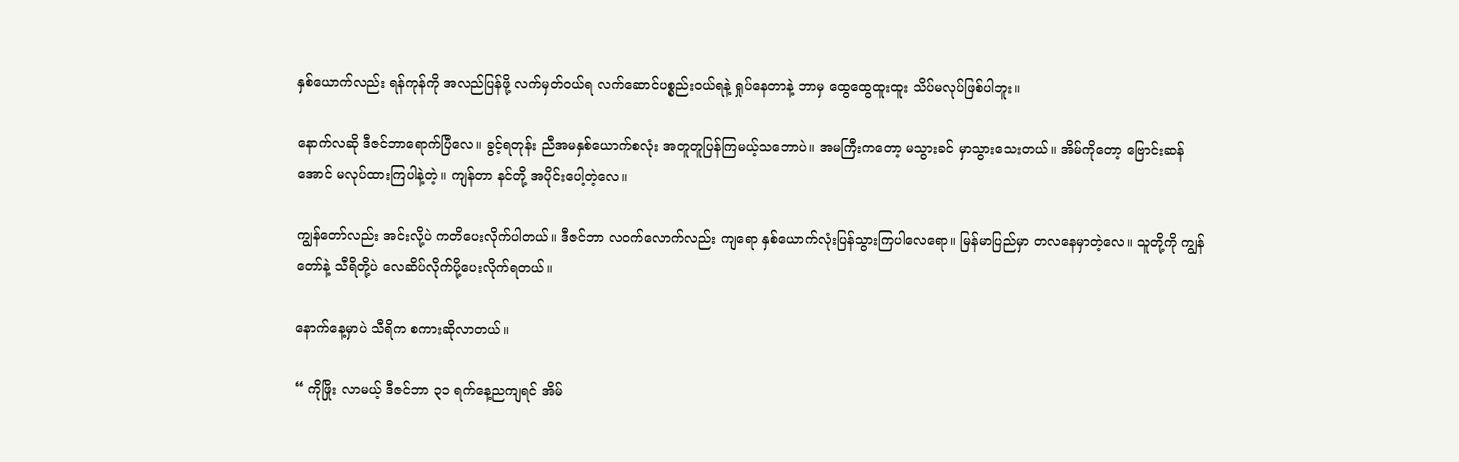နှစ်ယောက်လည်း ရန်ကုန်ကို အလည်ပြန်ဖို့ လက်မှတ်ဝယ်ရ လက်ဆောင်ပစ္စည်းဝယ်ရနဲ့ ရှုပ်နေတာနဲ့ ဘာမှ ထွေထွေထူးထူး သိပ်မလုပ်ဖြစ်ပါဘူး။

နောက်လဆို ဒီဇင်ဘာရောက်ပြီလေ။ ခွင့်ရတုန်း ညီအမနှစ်ယောက်စလုံး အတူတူပြန်ကြမယ့်သဘောပဲ။ အမကြီးကတော့ မသွားခင် မှာသွားသေးတယ်။ အိမ်ကိုတော့ ဗြောင်းဆန်အောင် မလုပ်ထားကြပါနဲ့တဲ့။ ကျန်တာ နင်တို့ အပိုင်းပေါ့တဲ့လေ။

ကျွန်တော်လည်း အင်းလို့ပဲ ကတိပေးလိုက်ပါတယ်။ ဒီဇင်ဘာ လဝက်လောက်လည်း ကျရော နှစ်ယောက်လုံးပြန်သွားကြပါလေရော။ မြန်မာပြည်မှာ တလနေမှာတဲ့လေ။ သူတို့ကို ကျွန်တော်နဲ့ သီရိတို့ပဲ လေဆိပ်လိုက်ပို့ပေးလိုက်ရတယ်။

နောက်နေ့မှာပဲ သီရိက စကားဆိုလာတယ်။

“ ကိုဖြိုး လာမယ့် ဒီဇင်ဘာ ၃၁ ရက်နေ့ညကျရင် အိမ်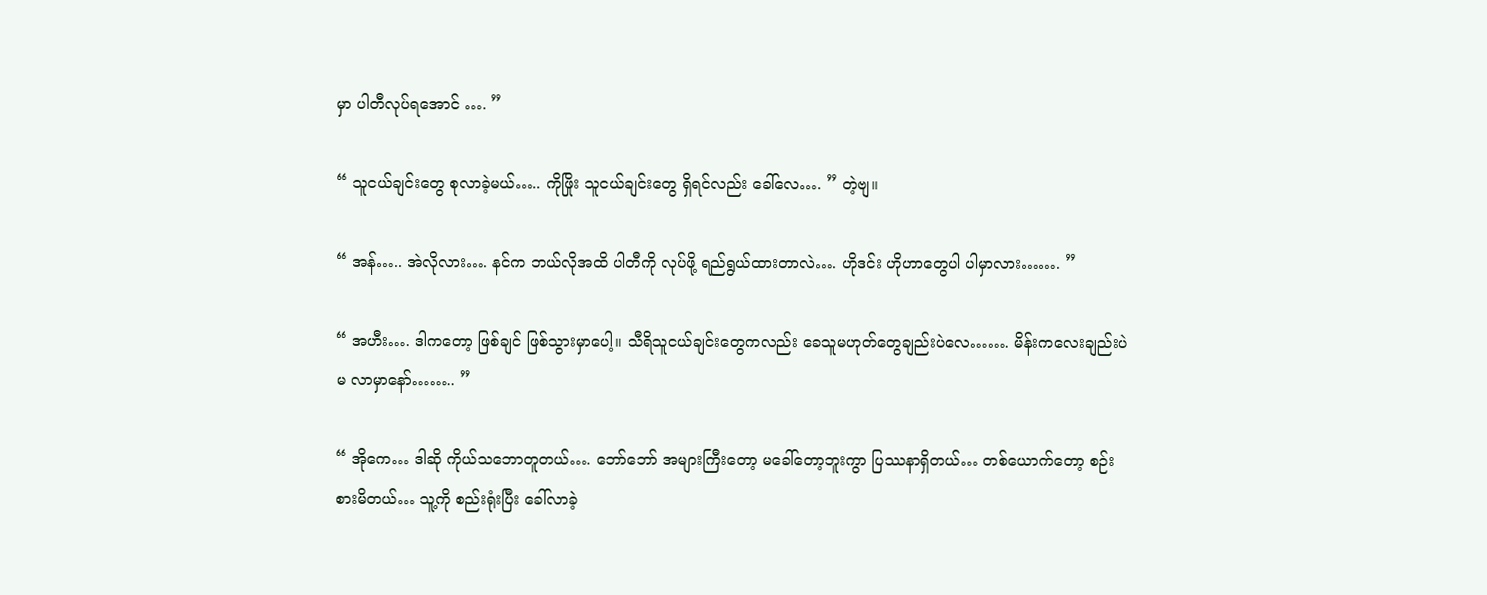မှာ ပါတီလုပ်ရအောင် …. ”

“ သူငယ်ချင်းတွေ စုလာခဲ့မယ်….. ကိုဖြိုး သူငယ်ချင်းတွေ ရှိရင်လည်း ခေါ်လေ…. ” တဲ့ဗျ။

“ အန်….. အဲလိုလား…. နင်က ဘယ်လိုအထိ ပါတီကို လုပ်ဖို့ ရည်ရွယ်ထားတာလဲ…. ဟိုဒင်း ဟိုဟာတွေပါ ပါမှာလား……. ”

“ အဟီး…. ဒါကတော့ ဖြစ်ချင် ဖြစ်သွားမှာပေါ့။ သီရိသူငယ်ချင်းတွေကလည်း ခေသူမဟုတ်တွေချည်းပဲလေ……. မိန်းကလေးချည်းပဲ မ လာမှာနော်…….. ”

“ အိုကေ… ဒါဆို ကိုယ်သဘောတူတယ်…. ဘော်ဘော် အများကြီးတော့ မခေါ်တော့ဘူးကွာ ပြဿနာရှိတယ်… တစ်ယောက်တော့ စဉ်းစားမိတယ်… သူ့ကို စည်းရုံးပြီး ခေါ်လာခဲ့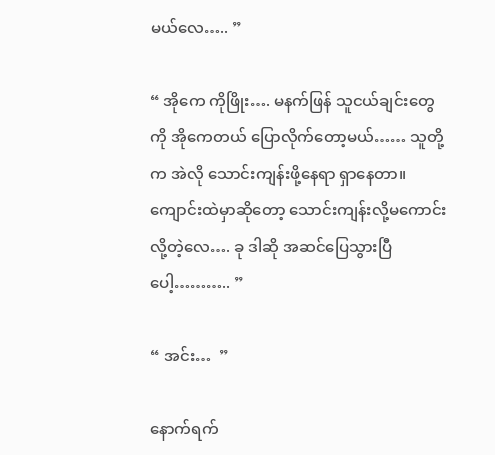မယ်လေ….. ”

“ အိုကေ ကိုဖြိုး…. မနက်ဖြန် သူငယ်ချင်းတွေကို အိုကေတယ် ပြောလိုက်တော့မယ်…… သူတို့ က အဲလို သောင်းကျန်းဖို့နေရာ ရှာနေတာ။ ကျောင်းထဲမှာဆိုတော့ သောင်းကျန်းလို့မကောင်းလို့တဲ့လေ…. ခု ဒါဆို အဆင်ပြေသွားပြီပေါ့……….. ”

“ အင်း…  ”

နောက်ရက်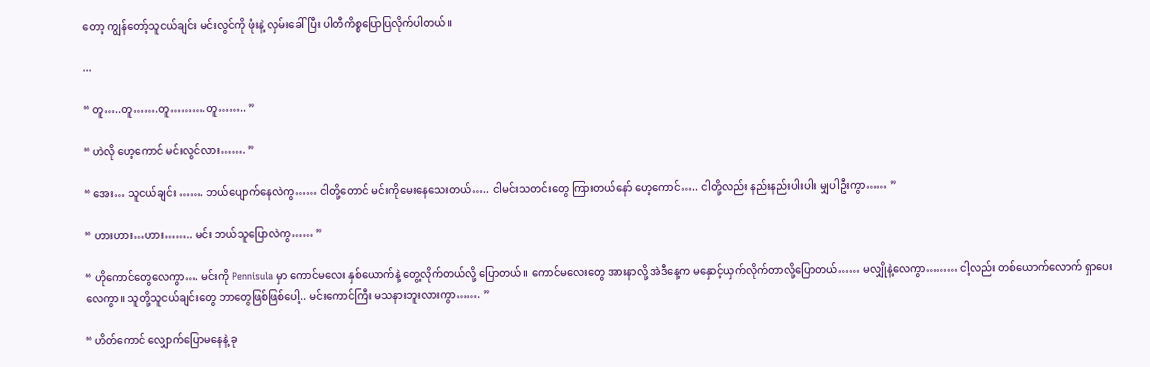တော့ ကျွန်တော့်သူငယ်ချင်း မင်းလွင်ကို ဖုံးနဲ့ လှမ်းခေါ်ပြီး ပါတီကိစ္စပြောပြလိုက်ပါတယ်။

...

“ တူ…..တူ…….တူ……….တူ…….. ”

“ ဟဲလို ဟေ့ကောင် မင်းလွင်လား……. ”

“ အေး… သူငယ်ချင်း ……. ဘယ်ပျောက်နေလဲကွ…… ငါတို့တောင် မင်းကိုမေးနေသေးတယ်….. ငါမင်းသတင်းတွေ ကြားတယ်နော် ဟေ့ကောင်….. ငါတို့လည်း နည်းနည်းပါးပါး မျှပါဦးကွာ…… ”

“ ဟားဟား…ဟား…….. မင်း ဘယ်သူပြောလဲကွ…… ”

“ ဟိုကောင်တွေလေကွာ…. မင်းကို Pennisula မှာ ကောင်မလေး နှစ်ယောက်နဲ့ တွေ့လိုက်တယ်လို့ ပြောတယ်။ ကောင်မလေးတွေ အားနာလို့ အဲဒီနေ့က မနှောင့်ယှက်လိုက်တာလို့ပြောတယ်…… မလျှိုနဲ့လေကွာ……… ငါ့လည်း တစ်ယောက်လောက် ရှာပေးလေကွာ။ သူတို့သူငယ်ချင်းတွေ ဘာတွေဖြစ်ဖြစ်ပေါ့.. မင်းကောင်ကြီး မသနားဘူးလားကွာ……. ”

“ ဟိတ်ကောင် လျှောက်ပြောမနေနဲ့ ခု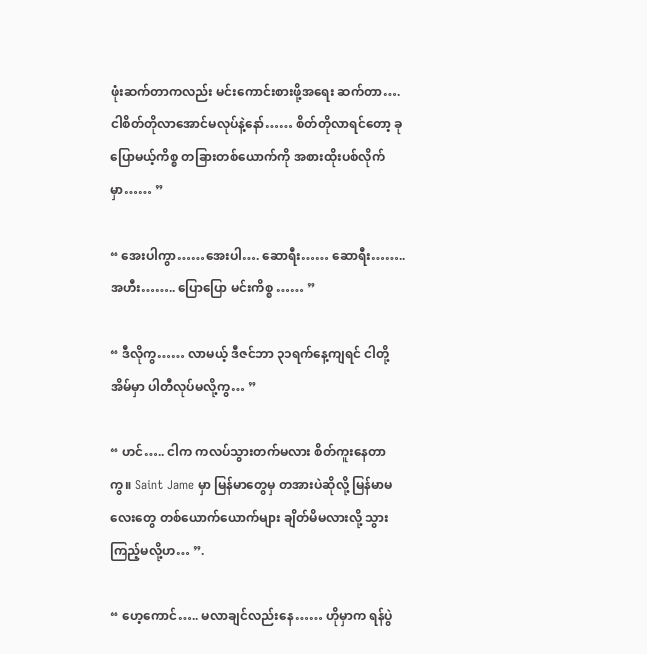ဖုံးဆက်တာကလည်း မင်းကောင်းစားဖို့အရေး ဆက်တာ…. ငါစိတ်တိုလာအောင်မလုပ်နဲ့နော်…… စိတ်တိုလာရင်တော့ ခုပြောမယ့်ကိစ္စ တခြားတစ်ယောက်ကို အစားထိုးပစ်လိုက်မှာ…… ”

“ အေးပါကွာ……အေးပါ…. ဆောရီး…… ဆောရီး…….. အဟီး…….. ပြောပြော မင်းကိစ္စ …… ”

“ ဒီလိုကွ…… လာမယ့် ဒီဇင်ဘာ ၃၁ရက်နေ့ကျရင် ငါတို့အိမ်မှာ ပါတီလုပ်မလို့ကွ… ”

“ ဟင်….. ငါက ကလပ်သွားတက်မလား စိတ်ကူးနေတာကွ။ Saint Jame မှာ မြန်မာတွေမှ တအားပဲဆိုလို့ မြန်မာမလေးတွေ တစ်ယောက်ယောက်များ ချိတ်မိမလားလို့ သွားကြည့်မလို့ဟ… ”.

“ ဟေ့ကောင်….. မလာချင်လည်းနေ…… ဟိုမှာက ရန်ပွဲ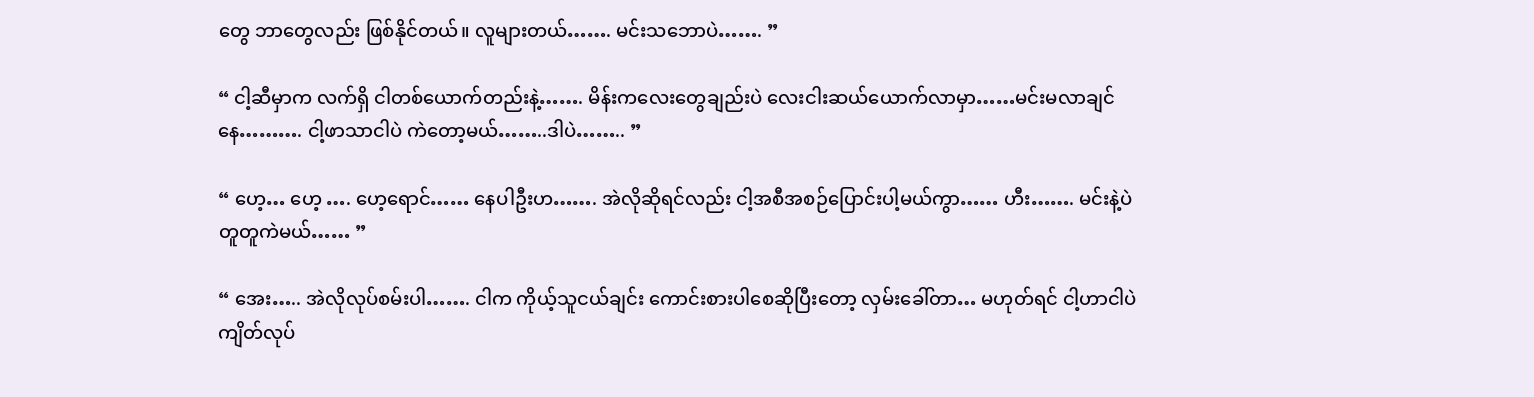တွေ ဘာတွေလည်း ဖြစ်နိုင်တယ်။ လူများတယ်……. မင်းသဘောပဲ……. ”

“ ငါ့ဆီမှာက လက်ရှိ ငါတစ်ယောက်တည်းနဲ့……. မိန်းကလေးတွေချည်းပဲ လေးငါးဆယ်ယောက်လာမှာ……မင်းမလာချင်နေ………. ငါ့ဖာသာငါပဲ ကဲတော့မယ်……..ဒါပဲ…….. ”

“ ဟေ့… ဟေ့ …. ဟေ့ရောင်…… နေပါဦးဟ……. အဲလိုဆိုရင်လည်း ငါ့အစီအစဉ်ပြောင်းပါ့မယ်ကွာ…… ဟီး……. မင်းနဲ့ပဲ တူတူကဲမယ်…… ”

“ အေး….. အဲလိုလုပ်စမ်းပါ……. ငါက ကိုယ့်သူငယ်ချင်း ကောင်းစားပါစေဆိုပြီးတော့ လှမ်းခေါ်တာ… မဟုတ်ရင် ငါ့ဟာငါပဲ ကျိတ်လုပ်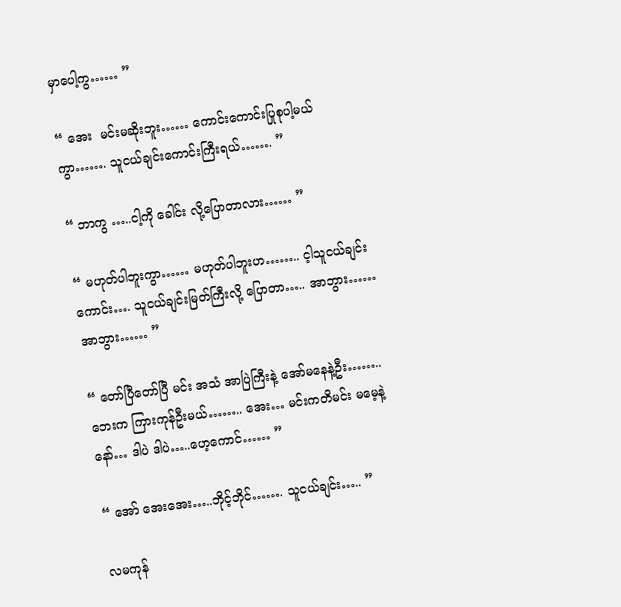မှာပေါ့ကွ…… ”

“ အေး  မင်းမဆိုးဘူး…… ကောင်းကောင်းပြုစုပါ့မယ်ကွာ……. သူငယ်ချင်းကောင်းကြီးရယ်……. ”

“ ဘာကွ …..ငါ့ကို ခေါင်း လို့ပြောတာလား…… ”

“ မဟုတ်ပါဘူးကွာ…… မဟုတ်ပါဘူးဟ…….. င့ါသူငယ်ချင်းကောင်း…. သူငယ်ချင်းမြတ်ကြီးလို့ ပြောတာ….. အာဘွား…… အာဘွား…… ”

“ တော်ပြီတော်ပြီ မင်း အသံ အာပြဲကြီးနဲ့ အော်မနေနဲ့ဦး…….. ဘေးက ကြားကုန်ဦးမယ်…….. အေး… မင်းကတိမင်း မမေ့နဲ့နော်… ဒါပဲ ဒါပဲ…..ဟေ့ကောင်…… ”

“ အော် အေးအေး…..ဘိုင့်ဘိုင်……. သူငယ်ချင်း….. ”

လမကုန်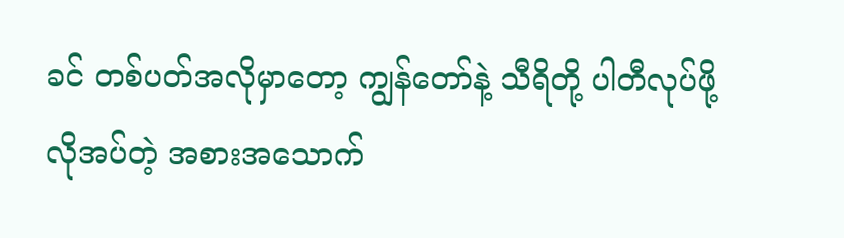ခင် တစ်ပတ်အလိုမှာတော့ ကျွန်တော်နဲ့ သီရိတို့ ပါတီလုပ်ဖို့ လိုအပ်တဲ့ အစားအသောက်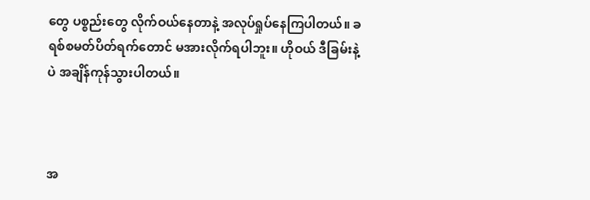တွေ ပစ္စည်းတွေ လိုက်ဝယ်နေတာနဲ့ အလုပ်ရှုပ်နေကြပါတယ်။ ခရစ်စမတ်ပိတ်ရက်တောင် မအားလိုက်ရပါဘူး။ ဟိုဝယ် ဒီခြမ်းနဲ့ပဲ အချိန်ကုန်သွားပါတယ်။



အ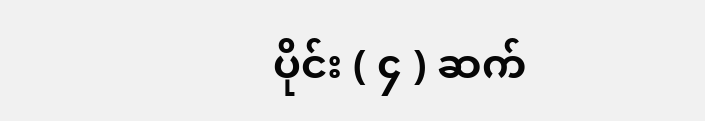ပိုင်း ( ၄ ) ဆက်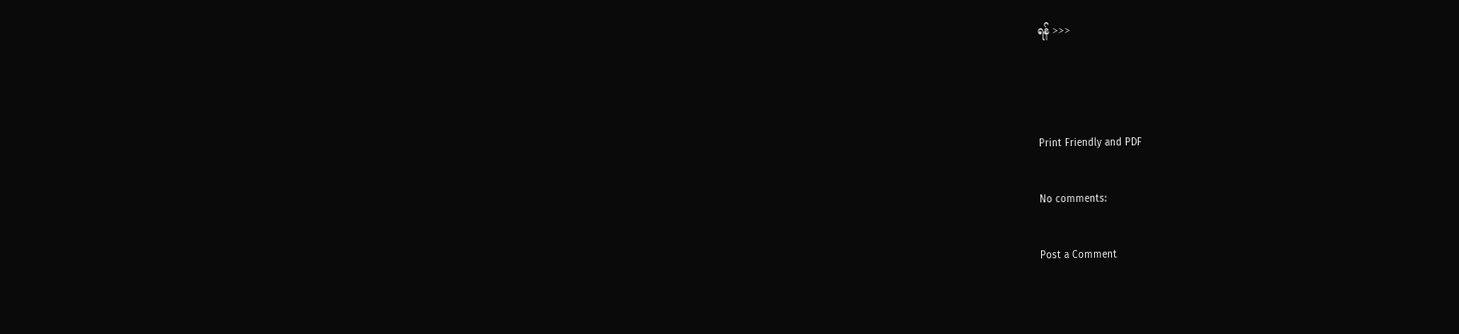ရန် >>>



Print Friendly and PDF

No comments:

Post a Comment